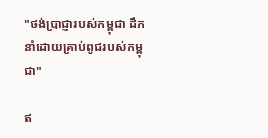"ថង់ប្រាជ្ញារបស់កម្ពុជា ដឹកនាំដោយគ្រាប់ពូជរបស់កម្ពុជា"

ឥ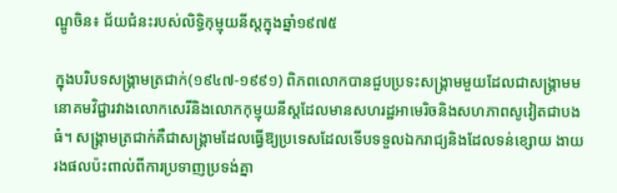ណ្ឌូចិន៖ ជ័យជំនះរបស់លិទ្ធិកុម្មុយនីស្តក្នុងឆ្នាំ១៩៧៥

ក្នុងបរិបទសង្គ្រាមត្រជាក់(១៩៤៧-១៩៩១) ពិភពលោកបានជួបប្រទះសង្គ្រាមមួយដែលជាសង្គ្រាមមនោគមវិជ្ជារវាងលោកសេរីនិងលោកកុម្មុយនីស្តដែលមានសហរដ្ឋអាមេរិចនិងសហភាពសូវៀតជាបងធំ។ សង្គ្រាមត្រជាក់គឺជាសង្គ្រាមដែលធ្វើឱ្យប្រទេសដែលទើបទទួលឯករាជ្យនិងដែលទន់ខ្សោយ ងាយរងផលប៉ះពាល់ពីការប្រទាញប្រទង់គ្នា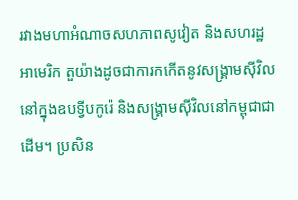រវាងមហាអំណាចសហភាពសូវៀត និងសហរដ្ឋអាមេរិក តួយ៉ាងដូចជាការកកើតនូវសង្រ្គាមសុីវិលនៅក្នុងឧបទ្វីបកូរ៉េ និងសង្គ្រាមស៊ីវិលនៅកម្ពុជាជាដើម។ ប្រសិន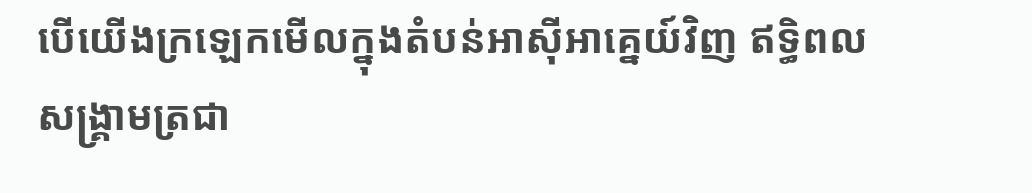បើយើងក្រឡេកមើលក្នុងតំបន់អាស៊ីអាគ្នេយ៍វិញ ឥទិ្ធពលសង្គ្រាមត្រជា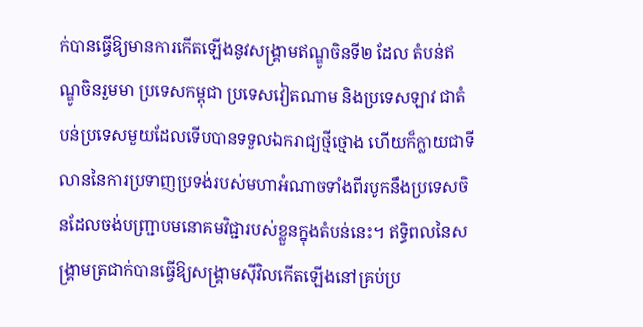ក់បានធ្វើឱ្យមានការកើតឡើងនូវសង្គ្រាមឥណ្ឌូចិនទី២ ដែល តំបន់ឥណ្ឌូចិនរួមមា ប្រទេសកម្ពុជា ប្រទេសវៀតណាម និងប្រទេសឡាវ ជាតំបន់ប្រទេសមួយដែលទើបបានទទួលឯករាជ្យថ្មីថ្មោង ហើយក៏ក្លាយជាទីលាននៃការប្រទាញប្រទង់របស់មហាអំណាចទាំងពីរបូកនឹងប្រទេសចិនដែលចង់បញ្រ្ជាបមនោគមវិជ្ជារបស់ខ្លួនក្នុងតំបន់នេះ។ ឥទ្ធិពលនៃសង្គ្រាមត្រជាក់បានធ្វើឱ្យសង្រ្គាមស៊ីវិលកើតឡើងនៅគ្រប់ប្រ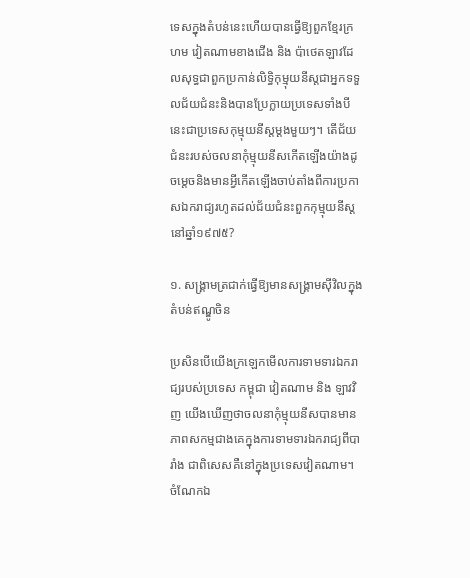ទេសក្នុងតំបន់នេះហើយបានធ្វើឱ្យពួកខ្មែរក្រហម វៀតណាមខាងជើង និង ប៉ាថេតឡាវដែលសុទ្ធជាពួកប្រកាន់លិទ្ធិកុម្មុយនីស្តជាអ្នកទទួលជ័យជំនះនិងបានប្រែក្លាយប្រទេសទាំងបីនេះជាប្រទេសកុម្មុយនីស្តម្ដងមួយៗ។ តើជ័យជំនះរបស់ចលនាកុំម្មុយនីសកើតឡើងយ៉ាងដូចម្តេចនិងមានអ្វីកើតឡើងចាប់តាំងពីការប្រកាសឯករាជ្យរហូតដល់ជ័យជំនះពួកកុម្មុយនីស្តនៅឆ្នាំ១៩៧៥?

១. សង្គ្រាមត្រជាក់ធ្វើឱ្យមានសង្រ្គាមស៊ីវិលក្នុងតំបន់ឥណ្ឌូចិន

ប្រសិនបើយើងក្រឡេកមើលការទាមទារឯករាជ្យរបស់ប្រទេស កម្ពុជា វៀតណាម និង ឡាវវិញ យើងឃើញថាចលនាកុំម្មុយនីសបានមានភាពសកម្មជាងគេក្នុងការទាមទារឯករាជ្យពីបារាំង ជាពិសេសគឺនៅក្នុងប្រទេសវៀតណាម។ ចំណែកឯ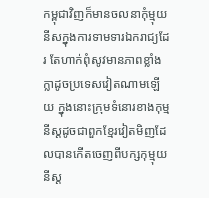កម្ពុជាវិញក៏មានចលនាកុំម្មុយនីសក្នុងការទាមទារឯករាជ្យដែរ តែហាក់ពុំសូវមានភាពខ្លាំងក្លាដូចប្រទេសវៀតណាមឡើយ ក្នុងនោះក្រុមទំនោរខាងកុម្មនីស្ដដូចជាពួកខ្មែរវៀតមិញដែលបានកើតចេញពីបក្សកុម្មុយនីស្ត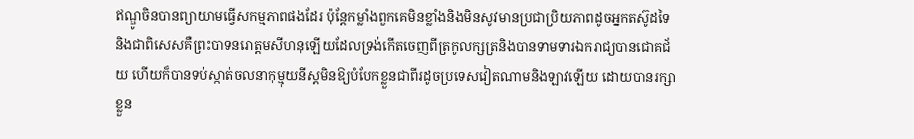ឥណ្ឌូចិនបានព្យាយាមធ្វើសកម្មភាពផងដែរ ប៉ុន្តែកម្លាំងពួកគេមិនខ្លាំងនិងមិនសូវមានប្រជាប្រិយភាពដូចអ្នកតស៊ូដទៃ និងជាពិសេសគឺព្រះបាទនរោត្តមសីហនុឡើយដែលទ្រង់កើតចេញពីត្រកូលក្សត្រនិងបានទាមទារឯករាជ្យបានជោគជ័យ ហើយក៏បានទប់ស្កាត់ចលនាកុម្មុយនីស្តមិនឱ្យបំបែកខ្លួនជាពីរដូចប្រទេសវៀតណាមនិងឡាវឡើយ ដោយបានរក្សាខ្លួន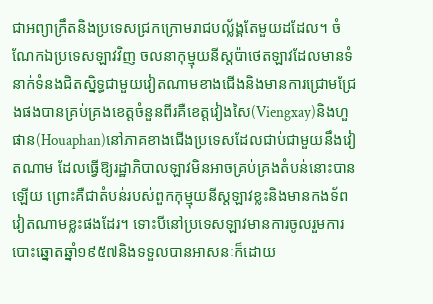ជាអព្យាក្រឹតនិងប្រទេសជ្រកក្រោមរាជបល្ល័ង្គតែមួយដដែល។ ចំណែកឯប្រទេសឡាវវិញ ចលនាកុម្មុយនីស្តប៉ាថេតឡាវដែលមានទំនាក់ទំនងជិតស្និទ្ធជាមួយវៀតណាមខាងជើងនិងមានការជ្រោមជ្រែងផងបានគ្រប់គ្រងខេត្តចំនួនពីរគឺខេត្តវៀងសៃ(Viengxay)និងហួផាន(Houaphan)នៅភាគខាងជើងប្រទេសដែលជាប់ជាមួយនឹងវៀតណាម ដែលធ្វើឱ្យរដ្ឋាភិបាលឡាវមិនអាចគ្រប់គ្រងតំបន់នោះបានឡើយ ព្រោះគឺជាតំបន់របស់ពួកកុម្មុយនីស្តឡាវខ្លះនិងមានកងទ័ពវៀតណាមខ្លះផងដែរ។ ទោះបីនៅប្រទេសឡាវមានការចូលរួមការបោះឆ្នោតឆ្នាំ១៩៥៧និងទទួលបានអាសនៈក៏ដោយ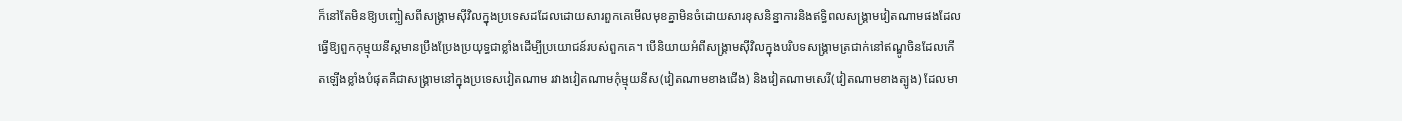ក៏នៅតែមិនឱ្យបញ្ចៀសពីសង្គ្រាមស៊ីវិលក្នុងប្រទេសដដែលដោយសារពួកគេមើលមុខគ្នាមិនចំដោយសារខុសនិន្នាការនិងឥទ្ធិពលសង្គ្រាមវៀតណាមផងដែលធ្វើឱ្យពួកកុម្មុយនីស្តមានប្រឹងប្រែងប្រយុទ្ធជាខ្លាំងដើម្បីប្រយោជន៍របស់ពួកគេ។ បើនិយាយអំពីសង្គ្រាមស៊ីវិលក្នុងបរិបទសង្គ្រាមត្រជាក់នៅឥណ្ឌូចិនដែលកើតឡើងខ្លាំងបំផុតគឺជាសង្គ្រាមនៅក្នុងប្រទេសវៀតណាម រវាងវៀតណាមកុំម្មុយនីស(វៀតណាមខាងជើង) និងវៀតណាមសេរី(វៀតណាមខាងត្បូង) ដែលមា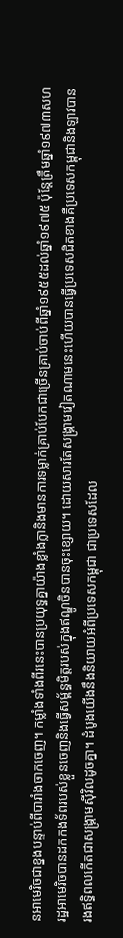នអាមេរិចជាខ្នងបន្ទាប់ពីបារាំងចាកចេញ។ កម្លាំងទាំងពីរនេះបានប្រយុទ្ធគ្នាយ៉ាងខ្លាំងក្លានិងមានការទម្លាក់គ្រាប់បែកជាច្រើនគ្រាប់ចាប់ពីឆ្នាំ១៩៥៥ដល់ឆ្នាំ១៩៧៥ ប៉ុន្តែត្រឹមឆ្នាំ១៩៧៣សហរដ្ឋអាមេរិចបានដកកងទ័ពរបស់ខ្លួនចេញនិងធ្វើសម្ព័ន្ធមិត្តរបស់ក្នុងឥណ្ឌូចិនបានចុះខ្សោយ។ ដោយសារតែសង្គ្រាមវៀតណាមនេះហើយបានធ្វើប្រទេសជិតខាងគឺប្រទេសកម្ពុជានិងឡាវបានរងឥទិ្ធពលកើតជាសង្គ្រាមស៊ីវិលដូចគ្នា។ ដំបូងយើងនឹងនិយាយអំពីប្រទេសកម្ពុជា ជាប្រទេសដែល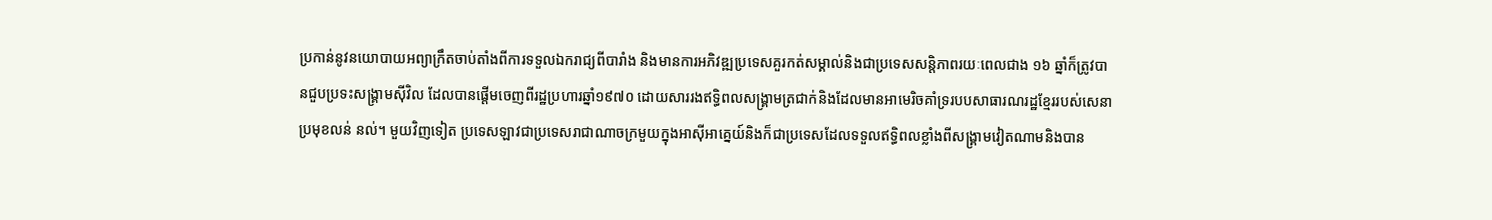ប្រកាន់នូវនយោបាយអព្យាក្រឹតចាប់តាំងពីការទទួលឯករាជ្យពីបារាំង និងមានការអភិវឌ្ឍប្រទេសគួរកត់សម្គាល់និងជាប្រទេសសន្តិភាពរយៈពេលជាង ១៦ ឆ្នាំក៏ត្រូវបានជួបប្រទះសង្គ្រាមស៊ីវិល ដែលបានផ្ដើមចេញពីរដ្ឋប្រហារឆ្នាំ១៩៧០ ដោយសាររងឥទ្ធិពលសង្គ្រាមត្រជាក់និងដែលមានអាមេរិចគាំទ្ររបបសាធារណរដ្ឋខ្មែររបស់សេនាប្រមុខលន់ នល់។ មួយវិញទៀត ប្រទេសឡាវជាប្រទេសរាជាណាចក្រមួយក្នុងអាស៊ីអាគ្នេយ៍និងក៏ជាប្រទេសដែលទទួលឥទ្ធិពលខ្លាំងពីសង្រ្គាមវៀតណាមនិងបាន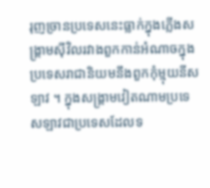រុញច្រានប្រទេសនេះធ្លាក់ក្នុងភ្លើងសង្គ្រាមស៊ីវិលរវាងពួកកាន់អំណាចក្នុងប្រទេសរាជានិយមនឹងពួកកុំម្មុយនីសឡាវ ។ ក្នុងសង្គ្រាមវៀតណាមប្រទេសឡាវជាប្រទេសដែលទ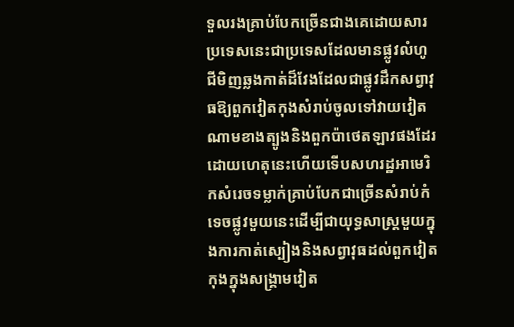ទួលរងគ្រាប់បែកច្រើនជាងគេដោយសារប្រទេសនេះជាប្រទេសដែលមានផ្លូវលំហូជីមិញឆ្លងកាត់ដ៏វែងដែលជាផ្លូវដឹកសព្វាវុធឱ្យពួកវៀតកុងសំរាប់ចូលទៅវាយវៀតណាមខាងត្បូងនិងពួកប៉ាថេតឡាវផងដែរ ដោយហេតុនេះហើយទើបសហរដ្ឋអាមេរិកសំរេចទម្លាក់គ្រាប់បែកជាច្រើនសំរាប់កំទេចផ្លូវមួយនេះដើម្បីជាយុទ្ធសាស្រ្តមួយក្នុងការកាត់ស្បៀងនិងសព្វាវុធដល់ពួកវៀតកុងក្នុងសង្រ្គាមវៀត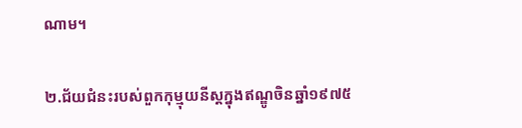ណាម។

២.ជ័យជំនះរបស់ពួកកុម្មុយនីស្តក្នុងឥណ្ឌូចិនឆ្នាំ១៩៧៥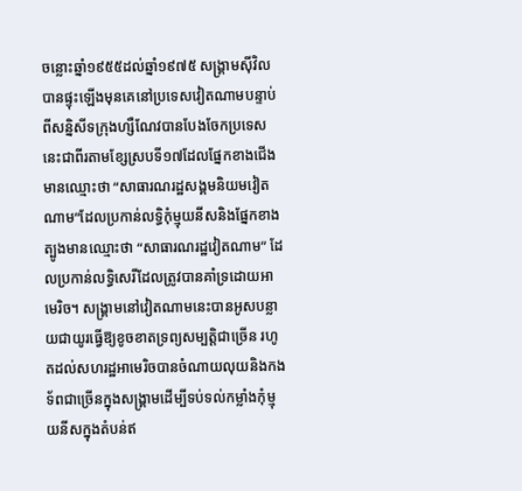ចន្លោះឆ្នាំ១៩៥៥ដល់ឆ្នាំ១៩៧៥ សង្រ្គាមស៊ីវិលបានផ្ទុះឡើងមុនគេនៅប្រទេសវៀតណាមបន្ទាប់ពីសនិ្នសីទក្រុងហ្សឺណែវបានបែងចែកប្រទេសនេះជាពីរតាមខ្សែស្របទី១៧ដែលផ្នែកខាងជើងមានឈ្មោះថា “សាធារណរដ្ឋសង្គមនិយមវៀតណាម”ដែលប្រកាន់លទ្ធិកុំម្មុយនីសនិងផ្នែកខាងត្បូងមានឈ្មោះថា “សាធារណរដ្ឋវៀតណាម” ដែលប្រកាន់លទ្ធិសេរីដែលត្រូវបានគាំទ្រដោយអាមេរិច។ សង្គ្រាមនៅវៀតណាមនេះបានអូសបន្លាយជាយូរធ្វើឱ្យខូចខាតទ្រព្យសម្បតិ្តជាច្រើន រហូតដល់សហរដ្ឋអាមេរិចបានចំណាយលុយនិងកងទ័ពជាច្រើនក្នុងសង្គ្រាមដើម្បីទប់ទល់កម្លាំងកុំម្មុយនីសក្នុងតំបន់ឥ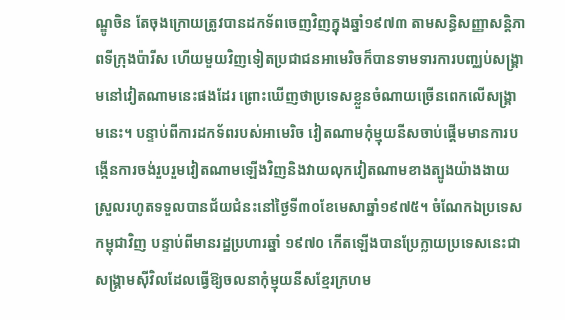ណ្ឌូចិន តែចុងក្រោយត្រូវបានដកទ័ពចេញវិញក្នុងឆ្នាំ១៩៧៣ តាមសន្ធិសញ្ញាសន្តិភាពទីក្រុងប៉ារីស ហើយមួយវិញទៀតប្រជាជនអាមេរិចក៏បានទាមទារការបពា្ឈប់សង្គ្រាមនៅវៀតណាមនេះផងដែរ ព្រោះឃើញថាប្រទេសខ្លួនចំណាយច្រើនពេកលើសង្គ្រាមនេះ។ បន្ទាប់ពីការដកទ័ពរបស់អាមេរិច វៀតណាមកុំម្មុយនីសចាប់ផ្តើមមានការបង្កើនការចង់រួបរួមវៀតណាមឡើងវិញនិងវាយលុកវៀតណាមខាងត្បូងយ៉ាងងាយស្រួលរហូតទទួលបានជ័យជំនះនៅថ្ងៃទី៣០ខែមេសាឆ្នាំ១៩៧៥។ ចំណែកឯប្រទេសកម្ពុជាវិញ បន្ទាប់ពីមានរដ្ឋប្រហារឆ្នាំ ១៩៧០ កើតឡើងបានប្រែក្លាយប្រទេសនេះជាសង្គ្រាមស៊ីវិលដែលធ្វើឱ្យចលនាកុំម្មុយនីសខ្មែរក្រហម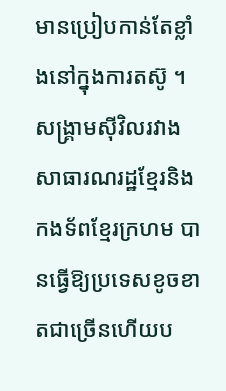មានប្រៀបកាន់តែខ្លាំងនៅក្នុងការតស៊ូ ។ សង្គ្រាមស៊ីវិលរវាងសាធារណរដ្ឋខ្មែរនិងកងទ័ពខ្មែរក្រហម បានធ្វើឱ្យប្រទេសខូចខាតជាច្រើនហើយប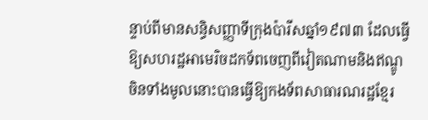ន្ទាប់ពីមានសន្ធិសញ្ញាទីក្រុងប៉ារីសឆ្នាំ១៩៧៣ ដែលធ្វើឱ្យសហរដ្ឋអាមេរិចដកទ័ពចេញពីវៀតណាមនិងឥណ្ឌូចិនទាំងមូលនោះបានធ្វើឱ្យកងទ័ពសាធារណរដ្ឋខ្មែរ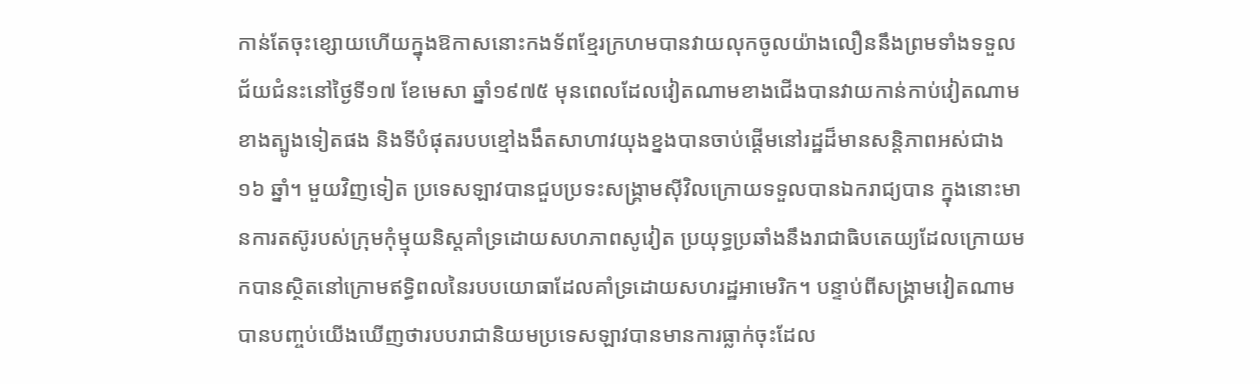កាន់តែចុះខ្សោយហើយក្នុងឱកាសនោះកងទ័ពខ្មែរក្រហមបានវាយលុកចូលយ៉ាងលឿននឹងព្រមទាំងទទួលជ័យជំនះនៅថ្ងៃទី១៧ ខែមេសា ឆ្នាំ១៩៧៥ មុនពេលដែលវៀតណាមខាងជើងបានវាយកាន់កាប់វៀតណាមខាងត្បូងទៀតផង និងទីបំផុតរបបខ្មៅងងឹតសាហាវយុងខ្នងបានចាប់ផ្ដើមនៅរដ្ឋដ៏មានសន្តិភាពអស់ជាង ១៦ ឆ្នាំ។ មួយវិញទៀត ប្រទេសឡាវបានជួបប្រទះសង្រ្គាមស៊ីវិលក្រោយទទួលបានឯករាជ្យបាន ក្នុងនោះមានការតស៊ូរបស់ក្រុមកុំម្មុយនិស្តគាំទ្រដោយសហភាពសូវៀត ប្រយុទ្ធប្រឆាំងនឹងរាជាធិបតេយ្យដែលក្រោយមកបានស្ថិតនៅក្រោមឥទ្ធិពលនៃរបបយោធាដែលគាំទ្រដោយសហរដ្ឋអាមេរិក។ បន្ទាប់ពីសង្គ្រាមវៀតណាមបានបញ្ចប់យើងឃើញថារបបរាជានិយមប្រទេសឡាវបានមានការធ្លាក់ចុះដែល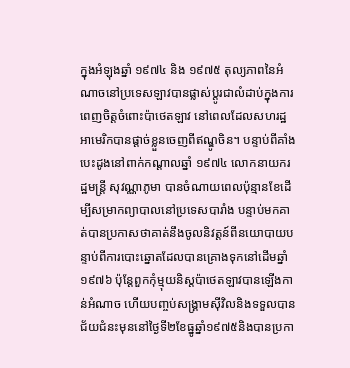ក្នុងអំឡុងឆ្នាំ ១៩៧៤ និង ១៩៧៥ តុល្យភាពនៃអំណាចនៅប្រទេសឡាវបានផ្លាស់ប្តូរជាលំដាប់ក្នុងការពេញចិត្តចំពោះប៉ាថេតឡាវ នៅពេលដែលសហរដ្ឋអាមេរិកបានផ្តាច់ខ្លួនចេញពីឥណ្ឌូចិន។ បន្ទាប់ពីគាំងបេះដូងនៅពាក់កណ្តាលឆ្នាំ ១៩៧៤ លោកនាយករដ្ឋមន្ត្រី សុវណ្ណាភូមា បានចំណាយពេលប៉ុន្មានខែដើម្បីសម្រាកព្យាបាលនៅប្រទេសបារាំង បន្ទាប់មកគាត់បានប្រកាសថាគាត់នឹងចូលនិវត្តន៍ពីនយោបាយបន្ទាប់ពីការបោះឆ្នោតដែលបានគ្រោងទុកនៅដើមឆ្នាំ ១៩៧៦ ប៉ុន្តែពួកកុំម្មុយនិស្តប៉ាថេតឡាវបានឡើងកាន់អំណាច ហើយបញ្ចប់សង្រ្គាមស៊ីវិលនិងទទួលបានជ័យជំនះមុននៅថ្ងៃទី២ខែធ្នូឆ្នាំ១៩៧៥និងបានប្រកា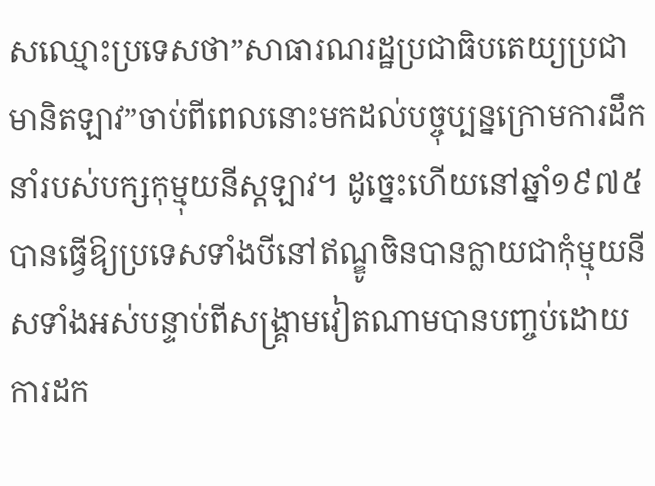សឈ្មោះប្រទេសថា”សាធារណរដ្ឋប្រជាធិបតេយ្យប្រជាមានិតឡាវ”ចាប់ពីពេលនោះមកដល់បច្ចុប្បន្នក្រោមការដឹកនាំរបស់បក្សកុម្មុយនីស្តឡាវ។ ដូច្នេះហើយនៅឆ្នាំ១៩៧៥បានធ្វើឱ្យប្រទេសទាំងបីនៅឥណ្ឌូចិនបានក្លាយជាកុំម្មុយនីសទាំងអស់បន្ទាប់ពីសង្គ្រាមវៀតណាមបានបញ្ចប់ដោយការដក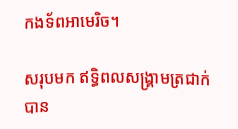កងទ័ពអាមេរិច។

សរុបមក ឥទ្ធិពលសង្រ្គាមត្រជាក់បាន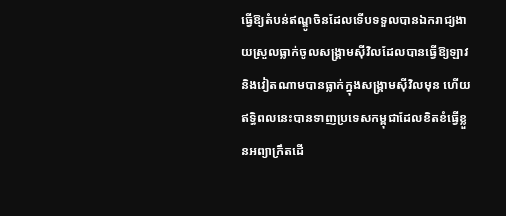ធ្វើឱ្យតំបន់ឥណ្ឌូចិនដែលទើបទទួលបានឯករាជ្យងាយស្រួលធ្លាក់ចូលសង្គ្រាមស៊ីវិលដែលបានធ្វើឱ្យឡាវនិងវៀតណាមបានធ្លាក់ក្នុងសង្គ្រាមស៊ីវិលមុន ហើយឥទ្ធិពលនេះបានទាញប្រទេសកម្ពុជាដែលខិតខំធ្វើខ្លួនអព្យាក្រឹតដើ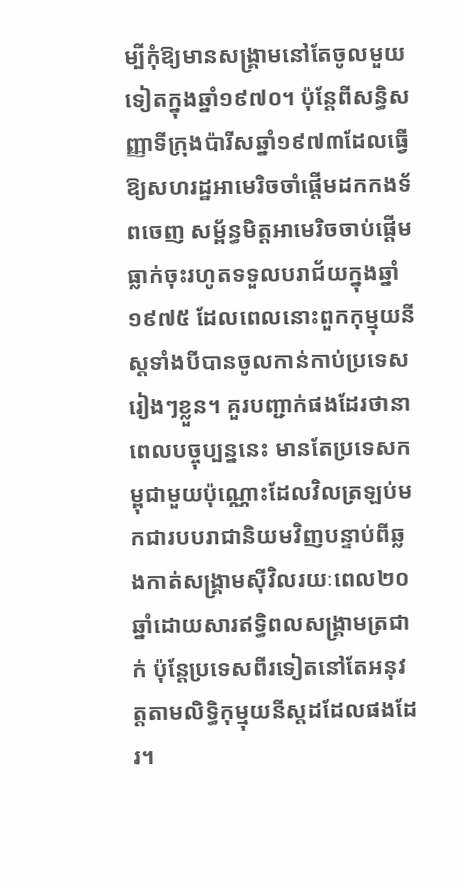ម្បីកុំឱ្យមានសង្គ្រាមនៅតែចូលមួយទៀតក្នុងឆ្នាំ១៩៧០។ ប៉ុន្តែពីសន្ធិសញ្ញាទីក្រុងប៉ារីសឆ្នាំ១៩៧៣ដែលធ្វើឱ្យសហរដ្ឋអាមេរិចចាំផ្តើមដកកងទ័ពចេញ សម្ព័ន្ធមិត្តអាមេរិចចាប់ផ្តើមធ្លាក់ចុះរហូតទទួលបរាជ័យក្នុងឆ្នាំ១៩៧៥ ដែលពេលនោះពួកកុម្មុយនីស្តទាំងបីបានចូលកាន់កាប់ប្រទេសរៀងៗខ្លួន។ គួរបញ្ជាក់ផងដែរថានាពេលបច្ចុប្បន្ននេះ មានតែប្រទេសកម្ពុជាមួយប៉ុណ្ណោះដែលវិលត្រឡប់មកជារបបរាជានិយមវិញបន្ទាប់ពីឆ្លងកាត់សង្គ្រាមស៊ីវិលរយៈពេល២០ឆ្នាំដោយសារឥទ្ធិពលសង្គ្រាមត្រជាក់ ប៉ុន្តែប្រទេសពីរទៀតនៅតែអនុវត្តតាមលិទ្ធិកុម្មុយនីស្តដដែលផងដែរ។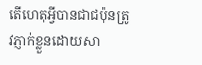តើហេតុអ្វីបានជាជប៉ុនត្រូវភ្ញាក់ខ្លួនដោយសា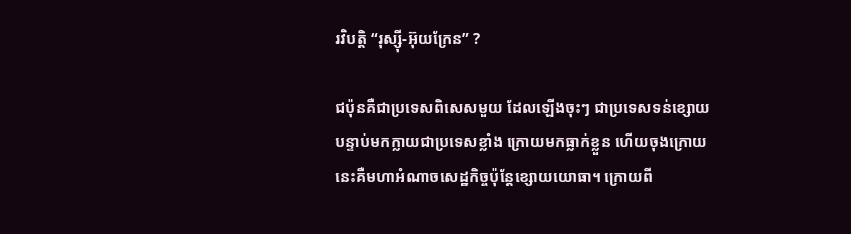រវិបត្ដិ “រុស្ស៊ី-អ៊ុយក្រែន” ?

ជប៉ុនគឺជាប្រទេសពិសេសមួយ ដែលឡើងចុះៗ ជាប្រទេសទន់ខ្សោយ បន្ទាប់មកក្លាយជាប្រទេសខ្លាំង ក្រោយមកធ្លាក់ខ្លួន ហើយចុងក្រោយនេះគឺមហាអំណាចសេដ្ឋកិច្ចប៉ុន្តែខ្សោយយោធា។ ក្រោយពី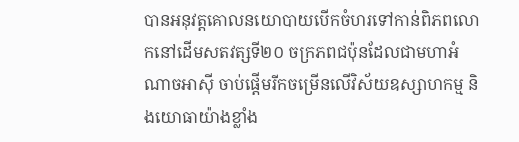បានអនុវត្តគោលនយោបាយបើកចំហរទៅកាន់ពិភពលោកនៅដើមសតវត្សទី២០ ចក្រភពជប៉ុនដែលជាមហាអំណាចអាស៊ី ចាប់ផ្ដើមរីកចម្រើនលើវិស័យឧស្សាហកម្ម និងយោធាយ៉ាងខ្លាំង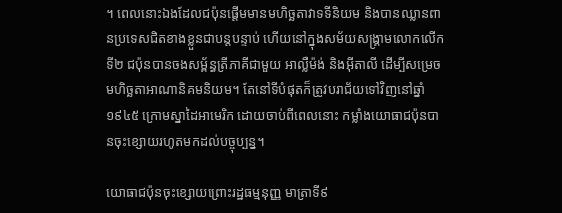។ ពេលនោះឯងដែលជប៉ុនផ្ដើមមានមហិច្ឆតាវាទទីនិយម និងបានឈ្លានពានប្រទេសជិតខាងខ្លួនជាបន្តបន្ទាប់ ហើយនៅក្នុងសម័យសង្គ្រាមលោកលើកទី២ ជប៉ុនបានចងសម្ព័ន្ធត្រីភាគីជាមួយ អាល្លឺម៉ង់ និងអ៊ីតាលី ដើម្បីសម្រេចមហិច្ឆតាអាណានិគមនិយម។ តែនៅទីបំផុតក៏ត្រូវបរាជ័យទៅវិញនៅឆ្នាំ ១៩៤៥ ក្រោមស្នាដៃអាមេរិក ដោយចាប់ពីពេលនោះ កម្លាំងយោធាជប៉ុនបានចុះខ្សោយរហូតមកដល់បច្ចុប្បន្ន។

យោធាជប៉ុនចុះខ្សោយព្រោះរដ្ឋធម្មនុញ្ញ មាត្រាទី៩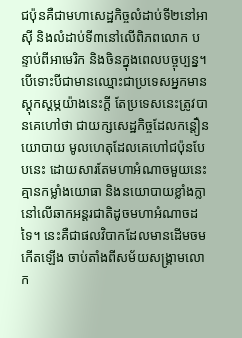ជប៉ុនគឺជាមហាសេដ្ឋកិច្ចលំដាប់ទី២នៅអាស៊ី និងលំដាប់ទី៣នៅលើពិភពលោក បន្ទាប់ពីអាមេរិក និងចិនក្នុងពេលបច្ចុប្បន្ន។ បើទោះបីជាមានឈ្មោះជាប្រទេសអ្នកមានស្ដុកស្ដម្ភយ៉ាងនេះក្ដី តែប្រទេសនេះត្រូវបានគេហៅថា ជាយក្សសេដ្ឋកិច្ចដែលកន្តឿនយោបាយ មូលហេតុដែលគេហៅជប៉ុនបែបនេះ ដោយសារតែមហាអំណាចមួយនេះគ្មានកម្លាំងយោធា និងនយោបាយខ្លាំងក្លានៅលើឆាកអន្តរជាតិដូចមហាអំណាចដទៃ។ នេះគឺជាផលវិបាកដែលមានដើមចមកើតឡើង ចាប់តាំងពីសម័យសង្គ្រាមលោក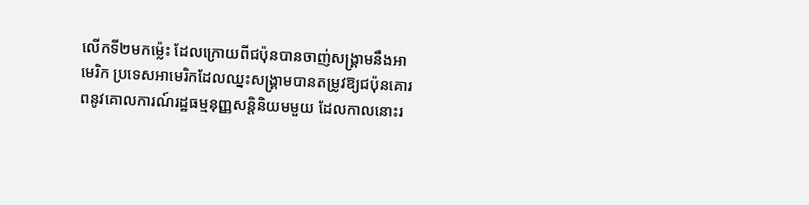លើកទី២មកម្ល៉េះ ដែលក្រោយពីជប៉ុនបានចាញ់សង្គ្រាមនឹងអាមេរិក ប្រទេសអាមេរិកដែលឈ្នះសង្គ្រាមបានតម្រូវឱ្យជប៉ុនគោរពនូវគោលការណ៍រដ្ឋធម្មនុញ្ញសន្តិនិយមមួយ ដែលកាលនោះរ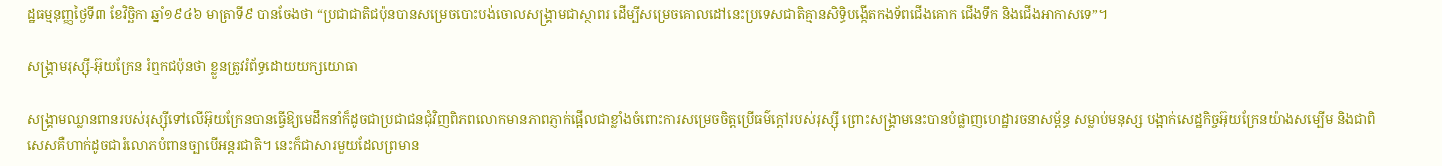ដ្ឋធម្មនុញ្ញថ្ងៃទី៣ ខែវិច្ឆិកា ឆ្នាំ១៩៤៦ មាត្រាទី៩ បានចែងថា “ប្រជាជាតិជប៉ុនបានសម្រេចបោះបង់ចោលសង្គ្រាមជាស្ថាពរ ដើម្បីសម្រេចគោលដៅនេះប្រទេសជាតិគ្មានសិទ្ធិបង្កើតកងទ័ពជើងគោក ជើងទឹក និងជើងអាកាសទេ”។

សង្គ្រាមរុស្ស៊ី-អ៊ុយក្រែន រំឮកជប៉ុនថា ខ្លួនត្រូវរំព័ទ្ធដោយយក្សយោធា

សង្គ្រាមឈ្លានពានរបស់រុស្ស៊ីទៅលើអ៊ុយក្រែនបានធ្វើឱ្យមេដឹកនាំក៏ដូចជាប្រជាជនជុំវិញពិភពលោកមានភាពភ្ញាក់ផ្អើលជាខ្លាំងចំពោះការសម្រេចចិត្តប្រើធម៌ក្ដៅរបស់រុស្ស៊ី ព្រោះសង្គ្រាមនេះបានបំផ្លាញហេដ្ឋារចនាសម្ព័ន្ធ សម្លាប់មនុស្ស បង្អាក់សេដ្ឋកិច្ចអ៊ុយក្រែនយ៉ាងសម្បើម និងជាពិសេសគឺហាក់ដូចជារំលោភបំពានច្បាបើអន្តរជាតិ។ នេះក៏ជាសារមួយដែលព្រមាន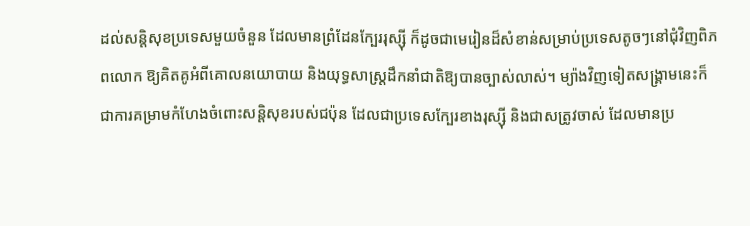ដល់សន្តិសុខប្រទេសមួយចំនួន ដែលមានព្រំដែនក្បែររុស្ស៊ី ក៏ដូចជាមេរៀនដ៏សំខាន់សម្រាប់ប្រទេសតូចៗនៅជុំវិញពិភពលោក ឱ្យគិតគូអំពីគោលនយោបាយ និងយុទ្ធសាស្ត្រដឹកនាំជាតិឱ្យបានច្បាស់លាស់។ ម្យ៉ាងវិញទៀតសង្គ្រាមនេះក៏ជាការគម្រាមកំហែងចំពោះសន្តិសុខរបស់ជប៉ុន ដែលជាប្រទេសក្បែរខាងរុស្ស៊ី និងជាសត្រូវចាស់ ដែលមានប្រ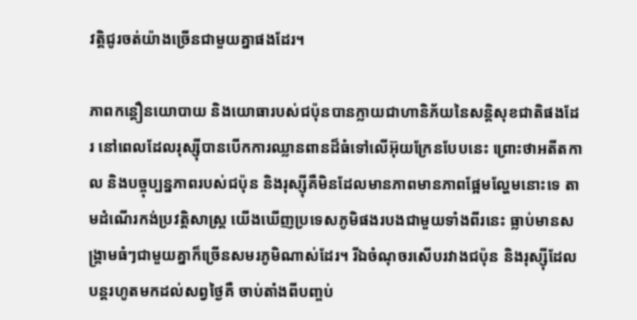វត្តិជូរចត់យ៉ាងច្រើនជាមួយគ្នាផងដែរ។

ភាពកន្តឿនយោបាយ និងយោធារបស់ជប៉ុនបានក្លាយជាហានិភ័យនៃសន្តិសុខជាតិផងដែរ នៅពេលដែលរុស្ស៊ីបានបើកការឈ្លានពានដ៏ធំទៅលើអ៊ុយក្រែនបែបនេះ ព្រោះថាអតីតកាល និងបច្ចុប្បន្នភាពរបស់ជប៉ុន និងរុស្ស៊ីគឺមិនដែលមានភាពមានភាពផ្អែមល្ហែមនោះទេ តាមដំណើរកង់ប្រវត្តិសាស្ត្រ យើងឃើញប្រទេសភូមិផងរបងជាមួយទាំងពីរនេះ ធ្លាប់មានសង្គ្រាមធំៗជាមួយគ្នាក៏ច្រើនសមរភូមិណាស់ដែរ។ រីឯចំណុចរសើបរវាងជប៉ុន និងរុស្ស៊ីដែលបន្តរហូតមកដល់សព្វថ្ងៃគឺ ចាប់តាំងពីបញ្ចប់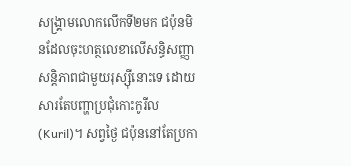សង្គ្រាមលោកលើកទី២មក ជប៉ុនមិនដែលចុះហត្ថលេខាលើសន្ធិសញ្ញាសន្តិភាពជាមួយរុស្ស៊ីនោះទេ ដោយសារតែបញ្ហាប្រជុំកោះកូរីល (Kuril)។ សព្វថ្ងៃ ជប៉ុននៅតែប្រកា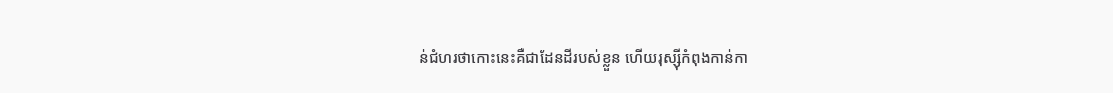ន់ជំហរថាកោះនេះគឺជាដែនដីរបស់ខ្លួន ហើយរុស្ស៊ីកំពុងកាន់កា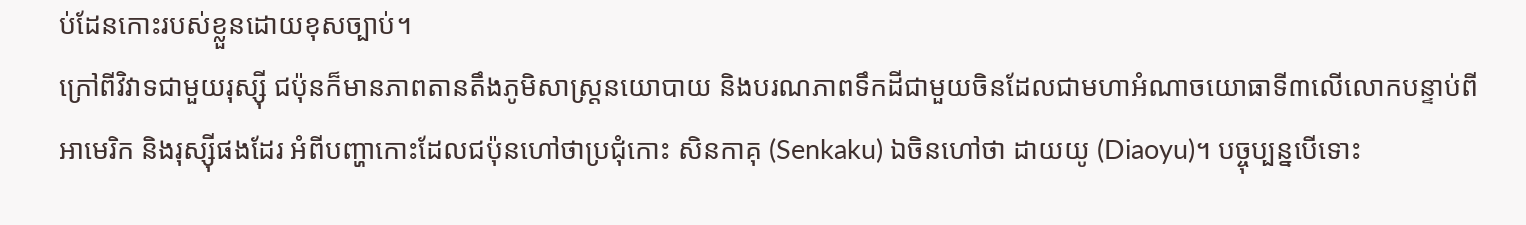ប់ដែនកោះរបស់ខ្លួនដោយខុសច្បាប់។
ក្រៅពីវិវាទជាមួយរុស្ស៊ី ជប៉ុនក៏មានភាពតានតឹងភូមិសាស្ត្រនយោបាយ និងបរណភាពទឹកដីជាមួយចិនដែលជាមហាអំណាចយោធាទី៣លើលោកបន្ទាប់ពីអាមេរិក និងរុស្ស៊ីផងដែរ អំពីបញ្ហាកោះដែលជប៉ុនហៅថាប្រជុំកោះ សិនកាគុ (Senkaku) ឯចិនហៅថា ដាយយូ (Diaoyu)។ បច្ចុប្បន្នបើទោះ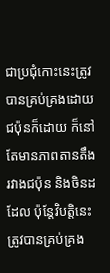ជាប្រជុំកោះនេះត្រូវបានគ្រប់គ្រងដោយជប៉ុនក៏ដោយ ក៏នៅតែមានភាពតានតឹងរវាងជប៉ុន និងចិនដដែល ប៉ុន្តែវិបត្តិនេះត្រូវបានគ្រប់គ្រង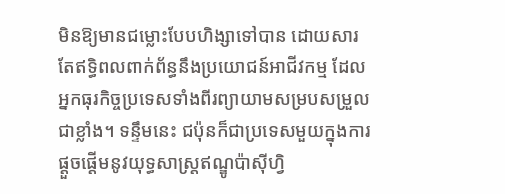មិនឱ្យមានជម្លោះបែបហិង្សាទៅបាន ដោយសារតែឥទ្ធិពលពាក់ព័ន្ធនឹងប្រយោជន៍អាជីវកម្ម ដែលអ្នកធុរកិច្ចប្រទេសទាំងពីរព្យាយាមសម្របសម្រួលជាខ្លាំង។ ទន្ទឹមនេះ ជប៉ុនក៏ជាប្រទេសមួយក្នុងការផ្ដួចផ្ដើមនូវយុទ្ធសាស្ត្រឥណ្ឌូប៉ាស៊ីហ្វិ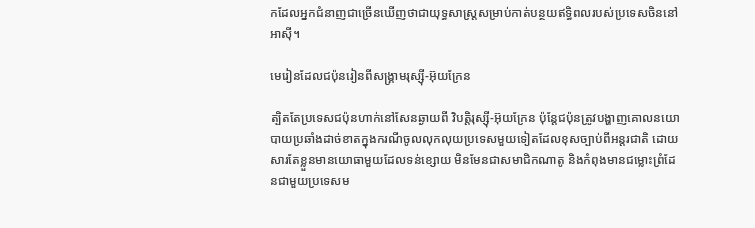កដែលអ្នកជំនាញជាច្រើនឃើញថាជាយុទ្ធសាស្ត្រសម្រាប់កាត់បន្ថយឥទ្ធិពលរបស់ប្រទេសចិននៅអាស៊ី។

មេរៀនដែលជប៉ុនរៀនពីសង្គ្រាមរុស្ស៊ី-អ៊ុយក្រែន

ត្បិតតែប្រទេសជប៉ុនហាក់នៅសែនឆ្ងាយពី វិបត្ដិរុស្ស៊ី-អ៊ុយក្រែន ប៉ុន្តែជប៉ុនត្រូវបង្ហាញគោលនយោបាយប្រឆាំងដាច់ខាតក្នុងករណីចូលលុកលុយប្រទេសមួយទៀតដែលខុសច្បាប់ពីអន្តរជាតិ ដោយសារតែខ្លួនមានយោធាមួយដែលទន់ខ្សោយ មិនមែនជាសមាជិកណាតូ និងកំពុងមានជម្លោះព្រំដែនជាមួយប្រទេសម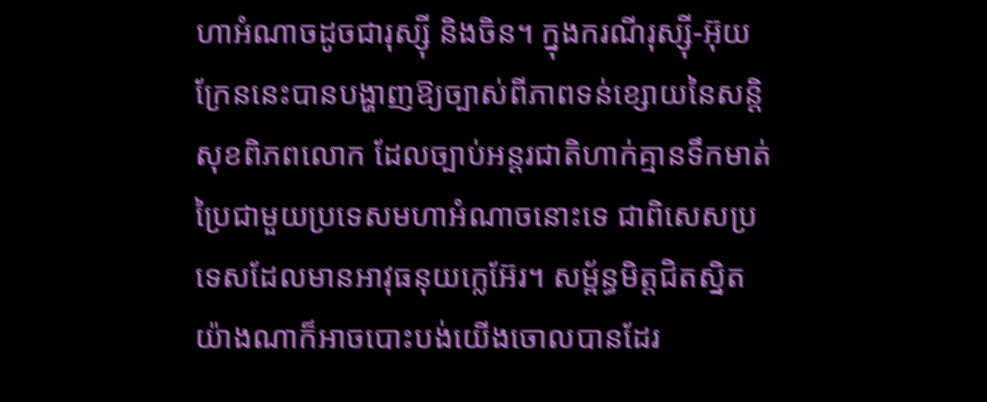ហាអំណាចដូចជារុស្ស៊ី និងចិន។ ក្នុងករណីរុស្ស៊ី-អ៊ុយក្រែននេះបានបង្ហាញឱ្យច្បាស់ពីភាពទន់ខ្សោយនៃសន្តិសុខពិភពលោក ដែលច្បាប់អន្តរជាតិហាក់គ្មានទឹកមាត់ប្រៃជាមួយប្រទេសមហាអំណាចនោះទេ ជាពិសេសប្រទេសដែលមានអាវុធនុយក្លេអ៊ែរ។ សម្ព័ន្ធមិត្ដជិតស្និតយ៉ាងណាក៏អាចបោះបង់យើងចោលបានដែរ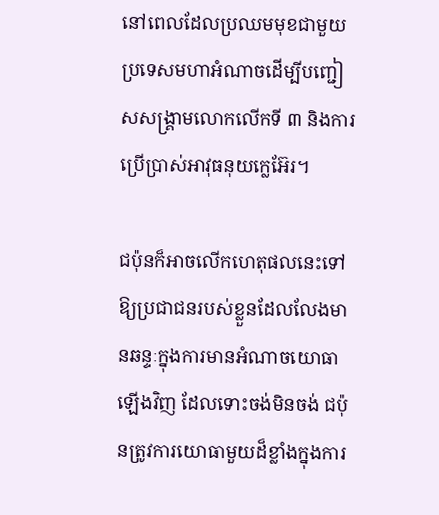នៅពេលដែលប្រឈមមុខជាមួយប្រទេសមហាអំណាចដើម្បីបញ្ជៀសសង្គ្រាមលោកលើកទី ៣ និងការប្រើប្រាស់អាវុធនុយក្លេអ៊ែរ។

ជប៉ុនក៏អាចលើកហេតុផលនេះទៅឱ្យប្រជាជនរបស់ខ្លួនដែលលែងមានឆន្ទៈក្នុងការមានអំណាចយោធាឡើងវិញ ដែលទោះចង់មិនចង់ ជប៉ុនត្រូវការយោធាមួយដ៏ខ្លាំងក្នុងការ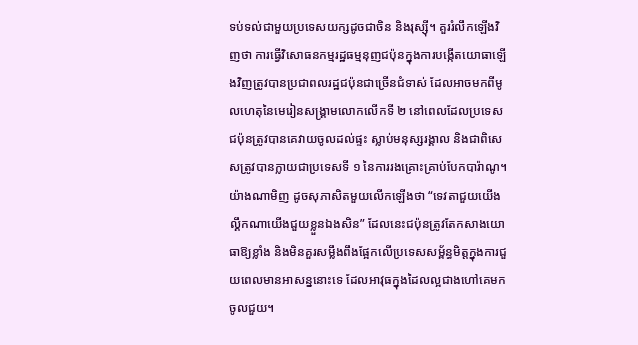ទប់ទល់ជាមួយប្រទេសយក្សដូចជាចិន និងរុស្ស៊ី។ គួររំលឹកឡើងវិញថា ការធ្វើវិសោធនកម្មរដ្ឋធម្មនុញជប៉ុនក្នុងការបង្កើតយោធាឡើងវិញត្រូវបានប្រជាពលរដ្ឋជប៉ុនជាច្រើនជំទាស់ ដែលអាចមកពីមូលហេតុនៃមេរៀនសង្គ្រាមលោកលើកទី ២ នៅពេលដែលប្រទេសជប៉ុនត្រូវបានគេវាយចូលដល់ផ្ទះ ស្លាប់មនុស្សរង្គាល និងជាពិសេសត្រូវបានក្លាយជាប្រទេសទី ១ នៃការរងគ្រោះគ្រាប់បែកបារ៉ាណូ។ យ៉ាងណាមិញ ដូចសុភាសិតមួយលើកឡើងថា “ទេវតាជួយយើង ល្គឹកណាយើងជួយខ្លួនឯងសិន” ដែលនេះជប៉ុនត្រូវតែកសាងយោធាឱ្យខ្លាំង និងមិនគួរសម្លឹងពឹងផ្អែកលើប្រទេសសម្ព័ន្ធមិត្ដក្នុងការជួយពេលមានអាសន្ននោះទេ ដែលអាវុធក្នុងដៃលល្អជាងហៅគេមកចូលជួយ។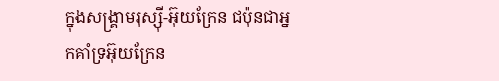ក្នុងសង្គ្រាមរុស្ស៊ី-អ៊ុយក្រែន ជប៉ុនជាអ្នកគាំទ្រអ៊ុយក្រែន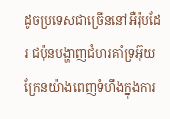ដូចប្រទេសជាច្រើននៅអឺរ៉ុបដែរ ជប៉ុនបង្ហាញជំហរគាំទ្រអ៊ុយក្រែនយ៉ាងពេញទំហឹងក្នុងការ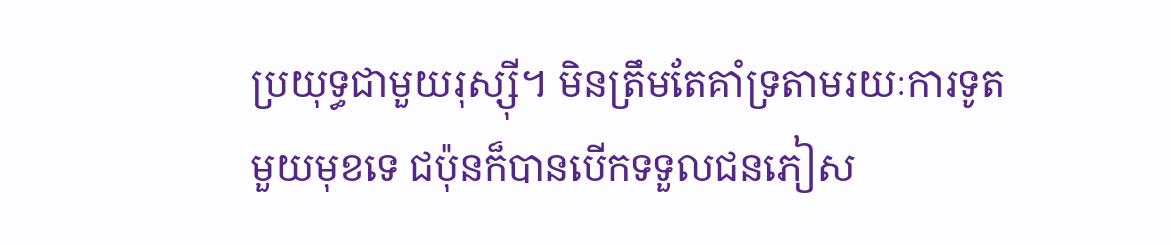ប្រយុទ្ធជាមួយរុស្ស៊ី។ មិនត្រឹមតែគាំទ្រតាមរយៈការទូតមួយមុខទេ ជប៉ុនក៏បានបើកទទួលជនភៀស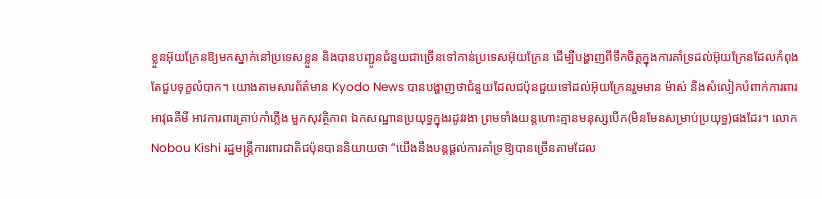ខ្លួនអ៊ុយក្រែនឱ្យមកស្នាក់នៅប្រទេសខ្លួន និងបានបញ្ជូនជំនួយជាច្រើនទៅកាន់ប្រទេសអ៊ុយក្រែន ដើម្បីបង្ហាញពីទឹកចិត្តក្នុងការគាំទ្រដល់អ៊ុយក្រែនដែលកំពុងតែជួបទុក្ខលំបាក។ យោងតាមសារព័ត៌មាន Kyodo News បានបង្ហាញថាជំនួយដែលជប៉ុនជួយទៅដល់អ៊ុយក្រែនរួមមាន ម៉ាស់ និងសំលៀកបំពាក់ការពារអាវុធគីមី អាវការពារគ្រាប់កាំភ្លើង មួកសុវត្ថិភាព ឯកសណ្ឋានប្រយុទ្ធក្នុងរដូវរងា ព្រមទាំងយន្តហោះគ្មានមនុស្សបើក(មិនមែនសម្រាប់ប្រយុទ្ធ)ផងដែរ។ លោក Nobou Kishi រដ្ឋមន្ត្រីការពារជាតិជប៉ុនបាននិយាយថា “យើងនឹងបន្តផ្តល់ការគាំទ្រឱ្យបានច្រើនតាមដែល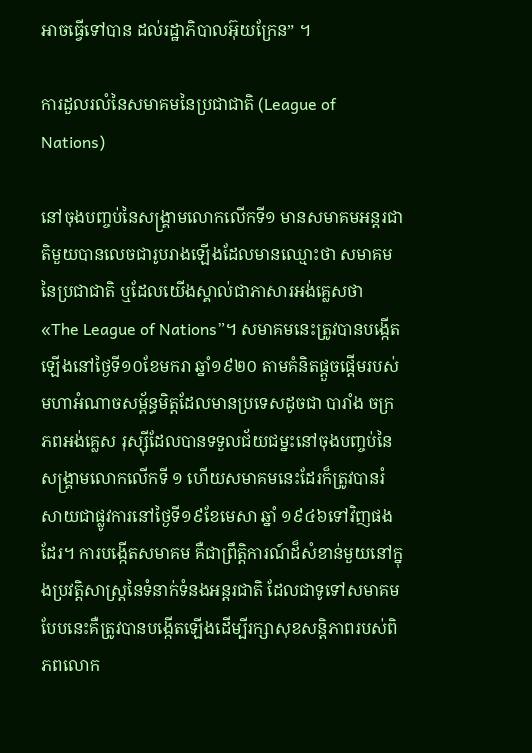អាចធ្វើទៅបាន ដល់រដ្ឋាភិបាលអ៊ុយក្រែន” ។

ការដួលរលំនៃសមាគមនៃប្រជាជាតិ (League of Nations)

នៅចុងបញ្ចប់នៃសង្គ្រាមលោកលើកទី១ មានសមាគមអន្តរជាតិមួយបានលេចជារូបរាងឡើងដែលមានឈ្មោះថា សមាគមនៃប្រជាជាតិ ឬដែលយើងស្គាល់ជាភាសារអង់គ្លេសថា «The League of Nations”។ សមាគមនេះត្រូវបានបង្កើតឡើងនៅថ្ងៃទី១០ខែមករា ឆ្នាំ១៩២០ តាមគំនិតផ្តួចផ្តើមរបស់មហាអំណាចសម្ព័ន្ធមិត្តដែលមានប្រទេសដូចជា បារាំង ចក្រភពអង់គ្លេស រុស្ស៊ីដែលបានទទួលជ័យជម្នះនៅចុងបញ្ចប់នៃសង្គ្រាមលោកលើកទី ១ ហើយសមាគមនេះដែរក៏ត្រូវបានរំសាយជាផ្លូវការនៅថ្ងៃទី១៩ខែមេសា ឆ្នាំ ១៩៤៦ទៅវិញផងដែរ។ ការបង្កើតសមាគម គឺជាព្រឹត្តិការណ៍ដ៏សំខាន់មួយនៅក្នុងប្រវត្តិសាស្ត្រនៃទំនាក់ទំនងអន្តរជាតិ ដែលជាទូទៅសមាគមបែបនេះគឺត្រូវបានបង្កើតឡើងដើម្បីរក្សាសុខសន្តិភាពរបស់ពិភពលោក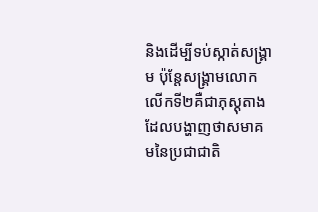និងដើម្បីទប់ស្កាត់សង្រ្គាម ប៉ុន្តែសង្គ្រាមលោកលើកទី២គឺជាភុស្ដុតាងដែលបង្ហាញថាសមាគមនៃប្រជាជាតិ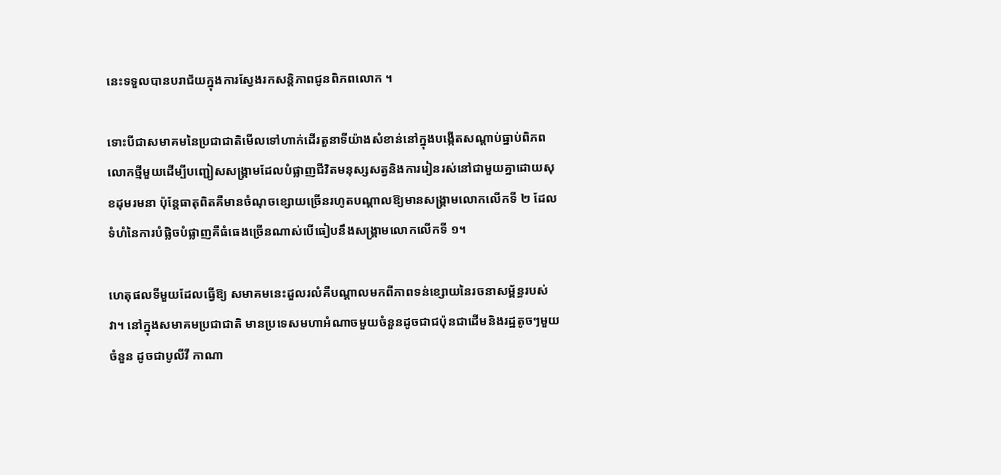នេះទទួលបានបរាជ័យក្នុងការស្វែងរកសន្តិភាពជូនពិភពលោក ។

ទោះបីជាសមាគមនៃប្រជាជាតិមើលទៅហាក់ដើរតួនាទីយ៉ាងសំខាន់នៅក្នុងបង្កើតសណ្ដាប់ធ្នាប់ពិភពលោកថ្មីមួយដើម្បីបញ្ជៀសសង្គ្រាមដែលបំផ្លាញជីវិតមនុស្សសត្វនិងការរៀនរស់នៅជាមួយគ្នាដោយសុខដុមរមនា ប៉ុន្តែធាតុពិតគឺមានចំណុចខ្សោយច្រើនរហូតបណ្ដាលឱ្យមានសង្គ្រាមលោកលើកទី ២ ដែលទំហំនៃការបំផ្លិចបំផ្លាញគឺធំធេងច្រើនណាស់បើធៀបនឹងសង្គ្រាមលោកលើកទី ១។

ហេតុផលទីមួយដែលធ្វើឱ្យ សមាគមនេះដួលរលំគឺបណ្តាលមកពីភាពទន់ខ្សោយនៃរចនាសម្ព័ន្ធរបស់វា។ នៅក្នុងសមាគមប្រជាជាតិ មានប្រទេសមហាអំណាចមួយចំនួនដូចជាជប៉ុនជាដើមនិងរដ្ឋតូចៗមួយចំនួន ដូចជាបូលីវី កាណា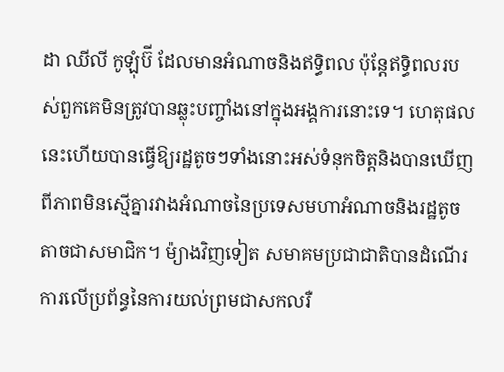ដា ឈីលី កូឡុំប៊ី ដែលមានអំណាចនិងឥទ្ធិពល ប៉ុន្តែឥទ្ធិពលរបស់ពួកគេមិនត្រូវបានឆ្លុះបញ្ចាំងនៅក្នុងអង្គការនោះទេ។ ហេតុផលនេះហើយបានធ្វើឱ្យរដ្ឋតូចៗទាំងនោះអស់ទំនុកចិត្តនិងបានឃើញពីភាពមិនស្មើគ្នារវាងអំណាចនៃប្រទេសមហាអំណាចនិងរដ្ឋតូចតាចជាសមាជិក។ ម៉្យាងវិញទៀត សមាគមប្រជាជាតិបានដំណើរការលើប្រព័ន្ធនៃការយល់ព្រមជាសកលរឺ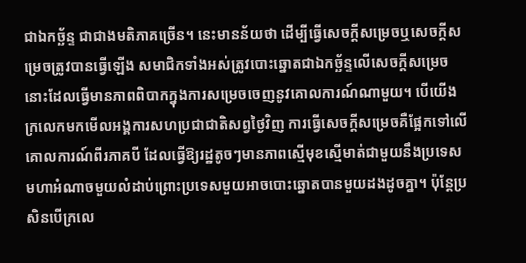ជាឯកច្ឆ័ន្ទ ជាជាងមតិភាគច្រើន។ នេះមានន័យថា ដើម្បីធ្វើសេចក្តីសម្រេចឬសេចក្តីសម្រេចត្រូវបានធ្វើឡើង សមាជិកទាំងអស់ត្រូវបោះឆ្នោតជាឯកច្ឆ័ន្ទលើសេចក្តីសម្រេចនោះដែលធ្វើមានភាពពិបាកក្នុងការសម្រេចចេញនូវគោលការណ៍ណាមួយ។ បើយើងក្រលេកមកមើលអង្គការសហប្រជាជាតិសព្វថ្ងៃវិញ ការធ្វើសេចក្តីសម្រេចគឺផ្អែកទៅលើគោលការណ៍ពីរភាគបី ដែលធ្វើឱ្យរដ្ឋតូចៗមានភាពស្មើមុខស្មើមាត់ជាមួយនឹងប្រទេសមហាអំណាចមួយលំដាប់ព្រោះប្រទេសមួយអាចបោះឆ្នោតបានមួយដងដូចគ្នា។ ប៉ុន្តែប្រសិនបើក្រលេ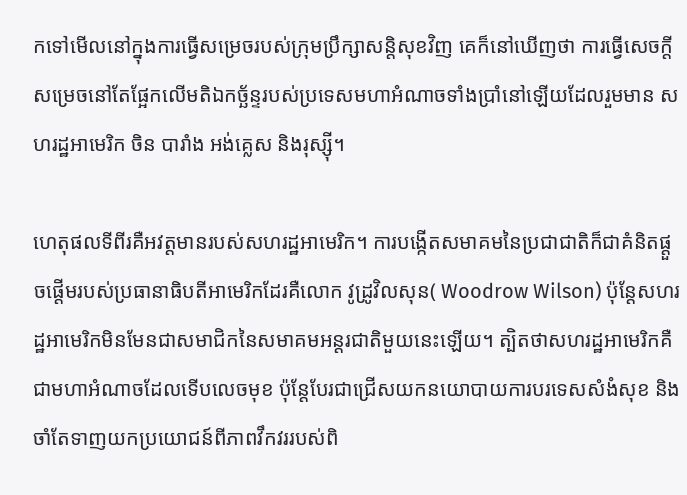កទៅមើលនៅក្នុងការធ្វើសម្រេចរបស់ក្រុមប្រឹក្សាសន្តិសុខវិញ គេក៏នៅឃើញថា ការធ្វើសេចក្តីសម្រេចនៅតែផ្អែកលើមតិឯកច្ឆ័ន្ទរបស់ប្រទេសមហាអំណាចទាំងប្រាំនៅឡើយដែលរួមមាន សហរដ្ឋអាមេរិក ចិន បារាំង អង់គ្លេស និងរុស្ស៊ី។

ហេតុផលទីពីរគឺអវត្តមានរបស់សហរដ្ឋអាមេរិក។ ការបង្កើតសមាគមនៃប្រជាជាតិក៏ជាគំនិតផ្តួចផ្តើមរបស់ប្រធានាធិបតីអាមេរិកដែរគឺលោក វូដ្រូវិលសុន( Woodrow Wilson) ប៉ុន្តែសហរដ្ឋអាមេរិកមិនមែនជាសមាជិកនៃសមាគមអន្តរជាតិមួយនេះឡើយ។ ត្បិតថាសហរដ្ឋអាមេរិកគឺជាមហាអំណាចដែលទើបលេចមុខ ប៉ុន្តែបែរជាជ្រើសយកនយោបាយការបរទេសសំងំសុខ និងចាំតែទាញយកប្រយោជន៍ពីភាពវឹកវររបស់ពិ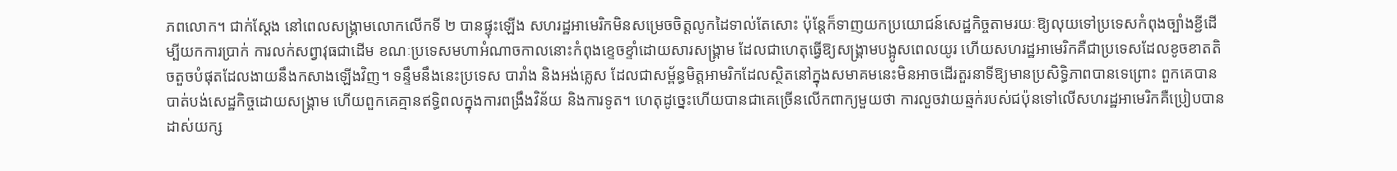ភពលោក។ ជាក់ស្ដែង នៅពេលសង្គ្រាមលោកលើកទី ២ បានផ្ទុះឡើង សហរដ្ឋអាមេរិកមិនសម្រេចចិត្ដលូកដៃទាល់តែសោះ ប៉ុន្តែក៏ទាញយកប្រយោជន៍សេដ្ឋកិច្ចតាមរយៈឱ្យលុយទៅប្រទេសកំពុងច្បាំងខ្ជីដើម្បីយកការប្រាក់ ការលក់សព្វាវុធជាដើម ខណៈប្រទេសមហាអំណាចកាលនោះកំពុងខ្ទេចខ្ទាំដោយសារសង្រ្គាម ដែលជាហេតុធ្វើឱ្យសង្គ្រាមបង្អូសពេលយូរ ហើយសហរដ្ឋអាមេរិកគឺជាប្រទេសដែលខូចខាតតិចតួចបំផុតដែលងាយនឹងកសាងឡើងវិញ។ ទន្ទឹមនឹងនេះប្រទេស បារាំង និងអង់គ្លេស ដែលជាសម្ព័ន្ធមិត្តអាមរិកដែលស្ថិតនៅក្នុងសមាគមនេះមិនអាចដើរតួរនាទីឱ្យមានប្រសិទ្ធិភាពបានទេព្រោះ ពួកគេបានបាត់បង់សេដ្ឋកិច្ចដោយសង្រ្គាម ហើយពួកគេគ្មានឥទ្ធិពលក្នុងការពង្រឹងវិន័យ និងការទូត។ ហេតុដូច្នេះហើយបានជាគេច្រើនលើកពាក្យមួយថា ការលួចវាយឆ្មក់របស់ជប៉ុនទៅលើសហរដ្ឋអាមេរិកគឺប្រៀបបានដាស់យក្ស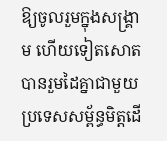ឱ្យចូលរួមក្នុងសង្គ្រាម ហើយទៀតសោតបានរួមដៃគ្នាជាមួយប្រទេសសម្ព័ន្ធមិត្ដដើ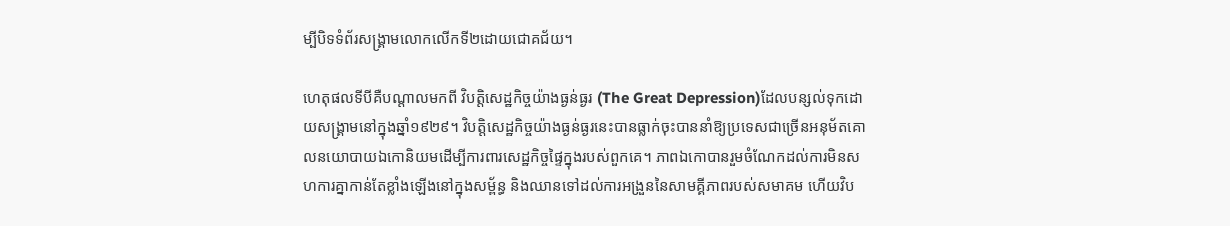ម្បីបិទទំព័រសង្គ្រាមលោកលើកទី២ដោយជោគជ័យ។

ហេតុផលទីបីគឺបណ្តាលមកពី វិបត្តិសេដ្ឋកិច្ចយ៉ាងធ្ងន់ធ្ងរ (The Great Depression)ដែលបន្សល់ទុកដោយសង្គ្រាមនៅក្នុងឆ្នាំ១៩២៩។ វិបត្តិសេដ្ឋកិច្ចយ៉ាងធ្ងន់ធ្ងរនេះបានធ្លាក់ចុះបាននាំឱ្យប្រទេសជាច្រើនអនុម័តគោលនយោបាយឯកោនិយមដើម្បីការពារសេដ្ឋកិច្ចផ្ទៃក្នុងរបស់ពួកគេ។ ភាពឯកោបានរួមចំណែកដល់ការមិនសហការគ្នាកាន់តែខ្លាំងឡើងនៅក្នុងសម្ព័ន្ធ និងឈានទៅដល់ការអង្រួននៃសាមគ្គីភាពរបស់សមាគម ហើយវិប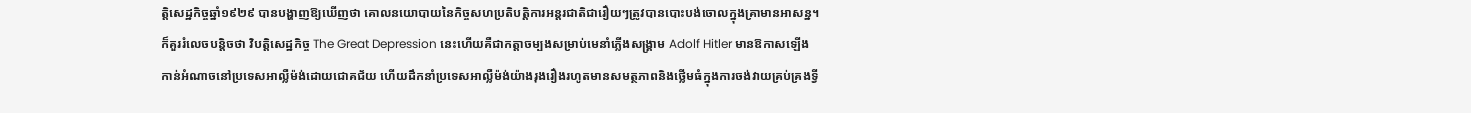ត្តិសេដ្ឋកិច្ចឆ្នាំ១៩២៩ បានបង្ហាញឱ្យឃើញថា គោលនយោបាយនៃកិច្ចសហប្រតិបត្តិការអន្តរជាតិជារឿយៗត្រូវបានបោះបង់ចោលក្នុងគ្រាមានអាសន្ន។ ក៏គួររំលេចបន្តិចថា វិបត្ដិសេដ្ឋកិច្ច The Great Depression នេះហើយគឺជាកត្ដាចម្បងសម្រាប់មេនាំភ្លើងសង្គ្រាម Adolf Hitler មានឱកាសឡើងកាន់អំណាចនៅប្រទេសអាល្លឺម៉ង់ដោយជោគជ័យ ហើយដឹកនាំប្រទេសអាល្លឺម៉ង់យ៉ាងរុងរឿងរហូតមានសមត្ថភាពនិងថ្លើមធំក្នុងការចង់វាយគ្រប់គ្រងទ្វី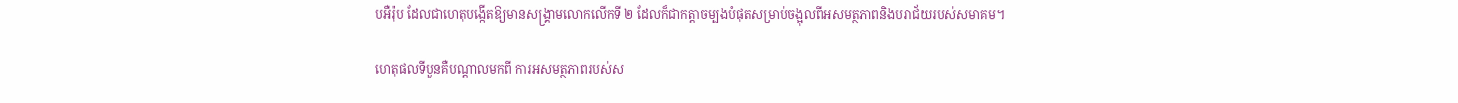បអឺរ៉ុប ដែលជាហេតុបង្កើតឱ្យមានសង្គ្រាមលោកលើកទី ២ ដែលក៏ជាកត្តាចម្បងបំផុតសម្រាប់ចង្អុលពីអសមត្ថភាពនិងបរាជ័យរបស់សមាគម។

ហេតុផលទីបួនគឺបណ្តាលមកពី ការអសមត្ថភាពរបស់ស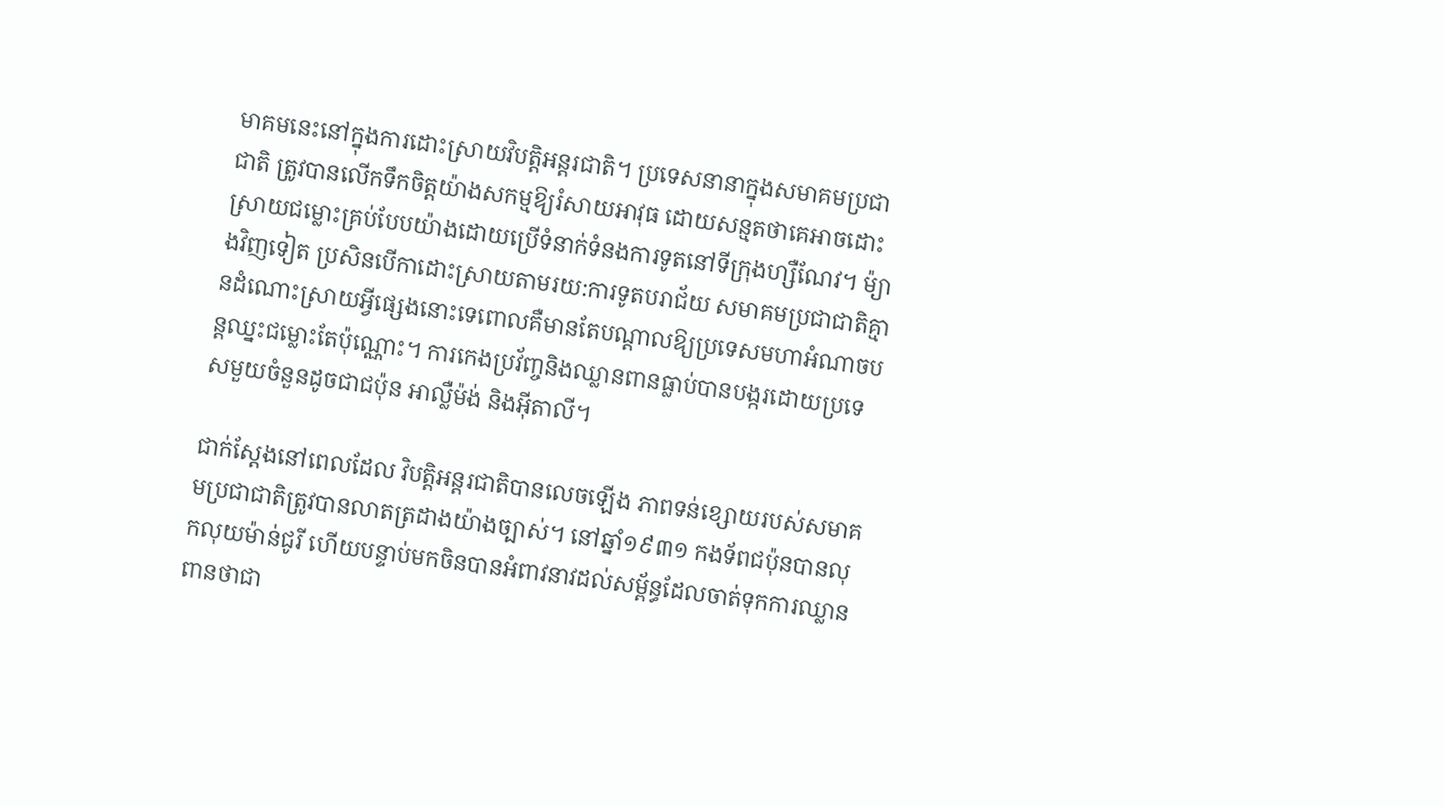មាគមនេះនៅក្នុងការដោះស្រាយវិបត្តិអន្តរជាតិ។ ប្រទេសនានាក្នុងសមាគមប្រជាជាតិ ត្រូវបានលើកទឹកចិត្តយ៉ាងសកម្មឱ្យរំសាយអាវុធ ដោយសន្មតថាគេអាចដោះស្រាយជម្លោះគ្រប់បែបយ៉ាងដោយប្រើទំនាក់ទំនងការទូតនៅទីក្រុងហ្សឺណែវ។ ម៉្យាងវិញទៀត ប្រសិនបើកាដោះស្រាយតាមរយ:ការទូតបរាជ័យ សមាគមប្រជាជាតិគ្មានដំណោះស្រាយអ្វីផ្សេងនោះទេពោលគឺមានតែបណ្តាលឱ្យប្រទេសមហាអំណាចបន្តឈ្នះជម្លោះតែប៉ុណ្ណោះ។ ការកេងប្រវ័ញ្ចនិងឈ្លានពានធ្លាប់បានបង្ករដោយប្រទេសមួយចំនួនដូចជាជប៉ុន អាល្លឺម៉ង់ និងអ៊ីតាលី។

ជាក់ស្តែងនៅពេលដែល វិបត្តិអន្តរជាតិបានលេចឡើង ភាពទន់ខ្សោយរបស់សមាគមប្រជាជាតិត្រូវបានលាតត្រដាងយ៉ាងច្បាស់។ នៅឆ្នាំ១៩៣១ កងទ័ពជប៉ុនបានលុកលុយម៉ាន់ជូរី ហើយបន្ទាប់មកចិនបានអំពាវនាវដល់សម្ព័ន្ធដែលចាត់ទុកការឈ្លានពានថាជា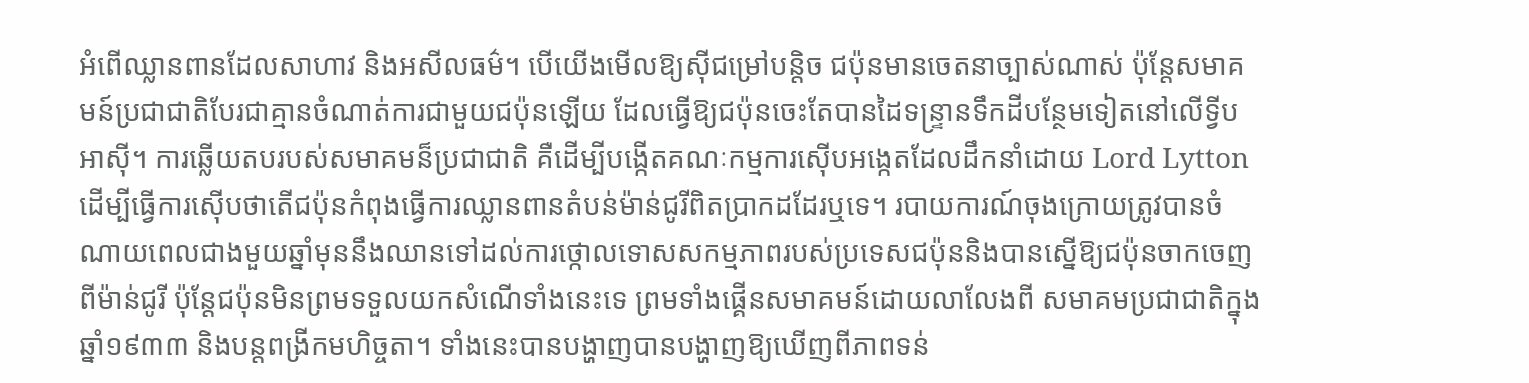អំពើឈ្លានពានដែលសាហាវ និងអសីលធម៌។ បើយើងមើលឱ្យស៊ីជម្រៅបន្តិច ជប៉ុនមានចេតនាច្បាស់ណាស់ ប៉ុន្តែសមាគមន៍ប្រជាជាតិបែរជាគ្មានចំណាត់ការជាមួយជប៉ុនឡើយ ដែលធ្វើឱ្យជប៉ុនចេះតែបានដៃទន្ទា្រនទឹកដីបន្ថែមទៀតនៅលើទ្វីបអាស៊ី។ ការឆ្លើយតបរបស់សមាគមន៏ប្រជាជាតិ គឺដើម្បីបង្កើតគណៈកម្មការស៊ើបអង្កេតដែលដឹកនាំដោយ Lord Lyttonដើម្បីធ្វើការស៊ើបថាតើជប៉ុនកំពុងធ្វើការឈ្លានពានតំបន់ម៉ាន់ជូរីពិតប្រាកដដែរឬទេ។ របាយការណ៍ចុងក្រោយត្រូវបានចំណាយពេលជាងមួយឆ្នាំមុននឹងឈានទៅដល់ការថ្កោលទោសសកម្មភាពរបស់ប្រទេសជប៉ុននិងបានស្នើឱ្យជប៉ុនចាកចេញពីម៉ាន់ជូរី ប៉ុន្តែជប៉ុនមិនព្រមទទួលយកសំណើទាំងនេះទេ ព្រមទាំងផ្គើនសមាគមន៍ដោយលាលែងពី សមាគមប្រជាជាតិក្នុងឆ្នាំ១៩៣៣ និងបន្តពង្រីកមហិច្ចតា។ ទាំងនេះបានបង្ហាញបានបង្ហាញឱ្យឃើញពីភាពទន់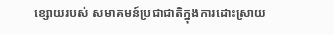ខ្សោយរបស់ សមាគមន៍ប្រជាជាតិក្នុងការដោះស្រាយ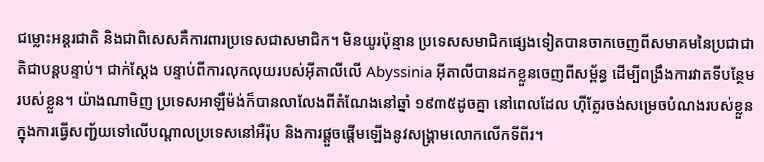ជម្លោះអន្តរជាតិ និងជាពិសេសគឺការពារប្រទេសជាសមាជិក។ មិនយូរប៉ុន្មាន ប្រទេសសមាជិកផ្សេងទៀតបានចាកចេញពីសមាគមនៃប្រជាជាតិជាបន្តបន្ទាប់។ ជាក់ស្តែង បន្ទាប់ពីការលុកលុយរបស់អ៊ីតាលីលើ Abyssinia អ៊ីតាលីបានដកខ្លួនចេញពីសម្ព័ន្ធ ដើម្បីពង្រឹងការវាតទីបន្ថែមរបស់ខ្លួន។ យ៉ាងណាមិញ ប្រទេសអាឡឺម៉ង់ក៏បានលាលែងពីតំណែងនៅឆ្នាំ ១៩៣៥ដូចគ្នា នៅពេលដែល ហ៊ីត្លែរចង់សម្រេចបំណងរបស់ខ្លួនក្នុងការធ្វើសញ្ជ័យទៅលើបណ្តាលប្រទេសនៅអឺរ៉ុប និងការផ្តួចផ្តើមឡើងនូវសង្រ្គាមលោកលើកទីពីរ។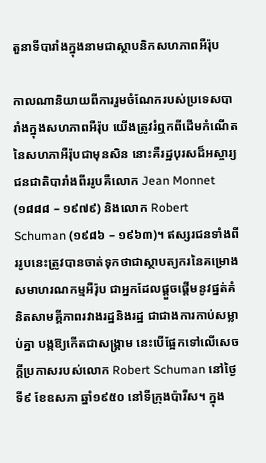តួនាទីបារាំងក្នុងនាមជាស្ថាបនិកសហភាពអឺរ៉ុប

កាលណានិយាយពីការរួមចំណែករបស់ប្រទេសបារាំងក្នុងសហភាពអឺរ៉ុប យើងត្រូវរំឮកពីដើមកំណើតនៃសហភាអឺរ៉ុបជាមុនសិន នោះគឺរដ្ឋបុរសដ៏អស្ចារ្យជនជាតិបារាំងពីររូបគឺលោក Jean Monnet (១៨៨៨ – ១៩៧៩) និងលោក Robert Schuman (១៩៨៦ – ១៩៦៣)។ ឥស្សរជនទាំងពីររូបនេះត្រូវបានចាត់ទុកថាជាស្ថាបត្យករនៃគម្រោងសមាហរណកម្មអឺរ៉ុប ជាអ្នកដែលផ្ដួចផ្ដើមនូវផ្នត់គំនិតសាមគ្គីភាពរវាងរដ្ឋនិងរដ្ឋ ជាជាងការកាប់សម្លាប់គ្នា បង្កឱ្យកើតជាសង្គ្រាម នេះបើផ្អែកទៅលើសេចក្តីប្រកាសរបស់លោក Robert Schuman នៅថ្ងៃទី៩ ខែឧសភា ឆ្នាំ១៩៥០ នៅទីក្រុងប៉ារីស។ ក្នុង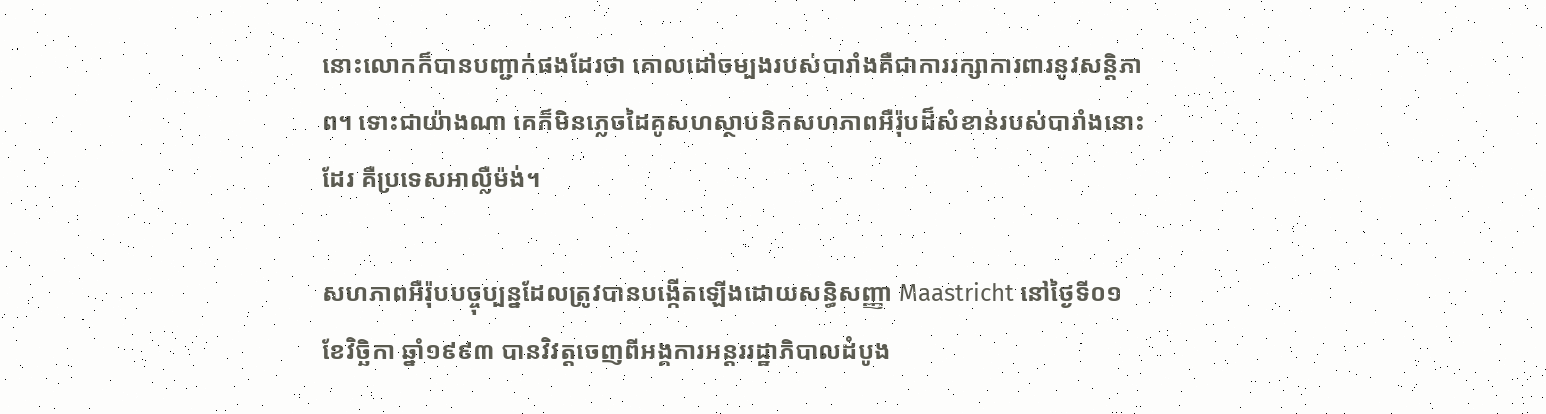នោះលោកក៏បានបញ្ជាក់ផងដែរថា គោលដៅចម្បងរបស់បារាំងគឺជាការរក្សាការពារនូវសន្តិភាព។ ទោះជាយ៉ាងណា គេក៏មិនភ្លេចដៃគូសហស្ថាបនិកសហភាពអឺរ៉ុបដ៏សំខាន់របស់បារាំងនោះដែរ គឺប្រទេសអាល្លឺម៉ង់។

សហភាពអឺរ៉ុបបច្ចុប្បន្នដែលត្រូវបានបង្កើតឡើងដោយសន្ធិសញ្ញា Maastricht នៅថ្ងៃទី០១ ខែវិច្ឆិកា ឆ្នាំ១៩៩៣ បានវិវត្តចេញពីអង្គការអន្តររដ្ឋាភិបាលដំបូង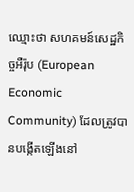ឈ្មោះថា សហគមន៍សេដ្ឋកិច្ចអឺរ៉ុប (European Economic Community) ដែលត្រូវបានបង្កើតឡើងនៅ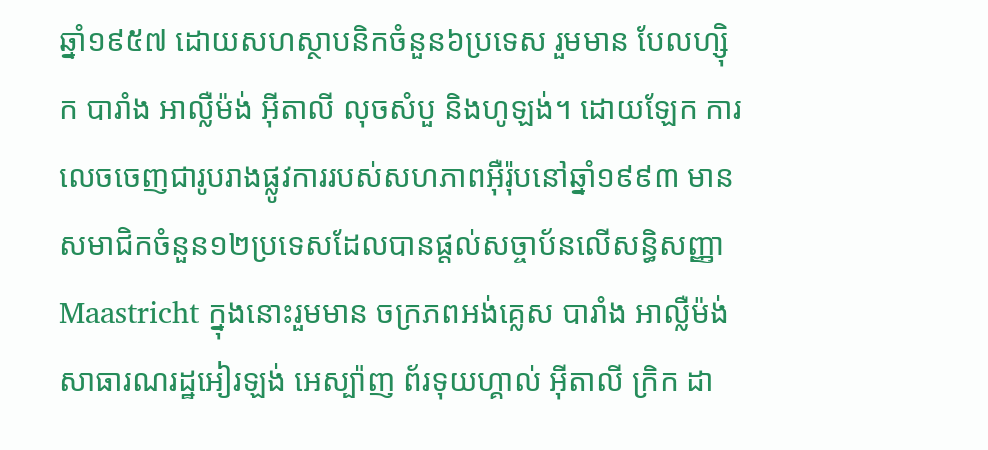ឆ្នាំ១៩៥៧ ដោយសហស្ថាបនិកចំនួន៦ប្រទេស រួមមាន បែលហ្ស៊ិក បារាំង អាល្លឺម៉ង់ អ៊ីតាលី លុចសំបួ និងហូឡង់។ ដោយឡែក ការលេចចេញជារូបរាងផ្លូវការរបស់សហភាពអ៊ឺរ៉ុបនៅឆ្នាំ១៩៩៣ មានសមាជិកចំនួន១២ប្រទេសដែលបានផ្តល់សច្ចាប័នលើសន្ធិសញ្ញា Maastricht ក្នុងនោះរួមមាន ចក្រភពអង់គ្លេស បារាំង អាល្លឺម៉ង់ សាធារណរដ្ឋអៀរឡង់ អេស្ប៉ាញ ព័រទុយហ្គាល់ អ៊ីតាលី ក្រិក ដា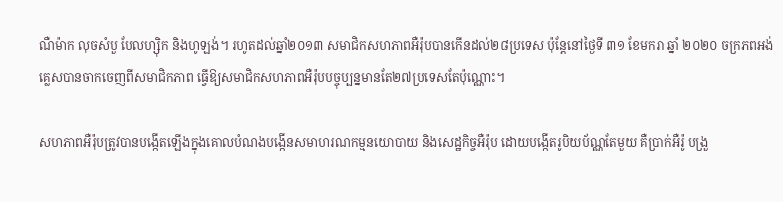ណឺម៉ាក លុចសំបួ បែលហ្ស៊ិក និងហូឡង់។ រហូតដល់ឆ្នាំ២០១៣ សមាជិកសហភាពអឺរ៉ុបបានកើនដល់២៨ប្រទេស ប៉ុន្តែនៅថ្ងៃទី ៣១ ខែមករា ឆ្នាំ ២០២០ ចក្រភពអង់គ្លេសបានចាកចេញពីសមាជិកភាព ធ្វើឱ្យសមាជិកសហភាពអឺរ៉ុបបច្ចុប្បន្នមានតែ២៧ប្រទេសតែប៉ុណ្ណោះ។

សហភាពអឺរ៉ុបត្រូវបានបង្កើតឡើងក្នុងគោលបំណងបង្កើនសមាហរណកម្មនយោបាយ និងសេដ្ឋកិច្ចអឺរ៉ុប ដោយបង្កើតរូបិយប័ណ្ណតែមួយ គឺប្រាក់អឺរ៉ូ បង្រួ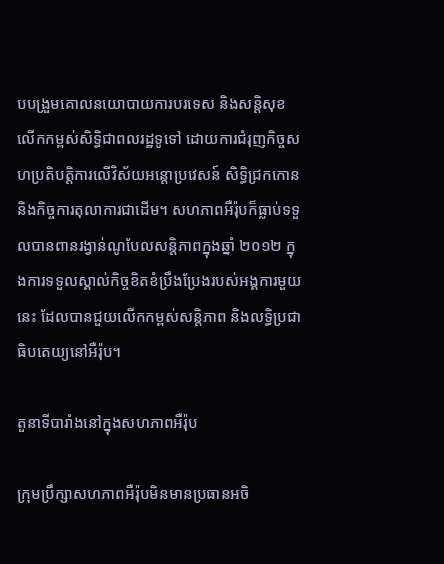បបង្រួមគោលនយោបាយការបរទេស និងសន្តិសុខ លើកកម្ពស់សិទ្ធិជាពលរដ្ឋទូទៅ ដោយការជំរុញកិច្ចសហប្រតិបត្តិការលើវិស័យអន្តោប្រវេសន៍ សិទ្ធិជ្រកកោន និងកិច្ចការតុលាការជាដើម។ សហភាពអឺរ៉ុបក៏ធ្លាប់ទទួលបានពានរង្វាន់ណូបែលសន្តិភាពក្នុងឆ្នាំ ២០១២ ក្នុងការទទួលស្គាល់កិច្ចខិតខំប្រឹងប្រែងរបស់អង្គការមួយនេះ ដែលបានជួយលើកកម្ពស់សន្តិភាព និងលទ្ធិប្រជាធិបតេយ្យនៅអឺរ៉ុប។

តួនាទីបារាំងនៅក្នុងសហភាពអឺរ៉ុប

ក្រុមប្រឹក្សាសហភាពអឺរ៉ុបមិនមានប្រធានអចិ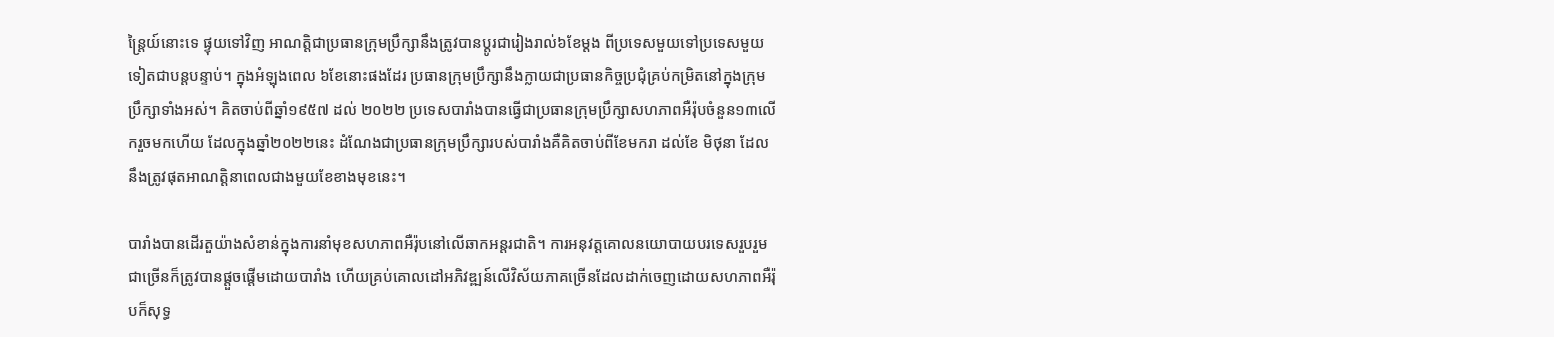ន្ត្រៃយ៍នោះទេ ផ្ទុយទៅវិញ អាណត្តិជាប្រធានក្រុមប្រឹក្សានឹងត្រូវបានប្ដូរជារៀងរាល់៦ខែម្ដង ពីប្រទេសមួយទៅប្រទេសមួយទៀតជាបន្តបន្ទាប់។ ក្នុងអំឡុងពេល ៦ខែនោះផងដែរ ប្រធានក្រុមប្រឹក្សានឹងក្លាយជាប្រធានកិច្ចប្រជុំគ្រប់កម្រិតនៅក្នុងក្រុមប្រឹក្សាទាំងអស់។ គិតចាប់ពីឆ្នាំ១៩៥៧ ដល់ ២០២២ ប្រទេសបារាំងបានធ្វើជាប្រធានក្រុមប្រឹក្សាសហភាពអឺរ៉ុបចំនួន១៣លើករួចមកហើយ ដែលក្នុងឆ្នាំ២០២២នេះ ដំណែងជាប្រធានក្រុមប្រឹក្សារបស់បារាំងគឺគិតចាប់ពីខែមករា ដល់ខែ មិថុនា ដែលនឹងត្រូវផុតអាណត្តិនាពេលជាងមួយខែខាងមុខនេះ។

បារាំងបានដើរតួយ៉ាងសំខាន់ក្នុងការនាំមុខសហភាពអឺរ៉ុបនៅលើឆាកអន្តរជាតិ។ ការអនុវត្តគោលនយោបាយបរទេសរួបរួមជាច្រើនក៏ត្រូវបានផ្ដួចផ្ដើមដោយបារាំង ហើយគ្រប់គោលដៅអភិវឌ្ឍន៍លើវិស័យភាគច្រើនដែលដាក់ចេញដោយសហភាពអឺរ៉ុបក៏សុទ្ធ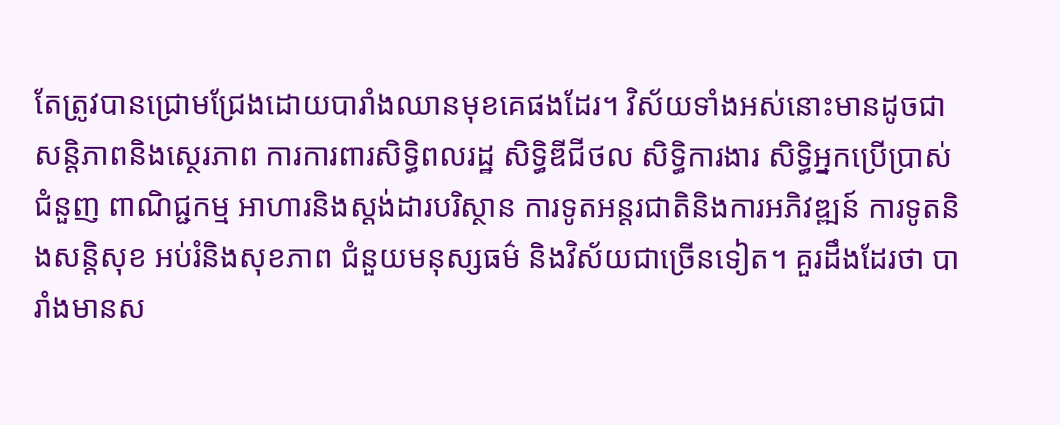តែត្រូវបានជ្រោមជ្រែងដោយបារាំងឈានមុខគេផងដែរ។ វិស័យទាំងអស់នោះមានដូចជា សន្តិភាពនិងស្ថេរភាព ការការពារសិទ្ធិពលរដ្ឋ សិទ្ធិឌីជីថល សិទ្ធិការងារ សិទ្ធិអ្នកប្រើប្រាស់ ជំនួញ ពាណិជ្ជកម្ម អាហារនិងស្ដង់ដារបរិស្ថាន ការទូតអន្តរជាតិនិងការអភិវឌ្ឍន៍ ការទូតនិងសន្តិសុខ អប់រំនិងសុខភាព ជំនួយមនុស្សធម៌ និងវិស័យជាច្រើនទៀត។ គួរដឹងដែរថា បារាំងមានស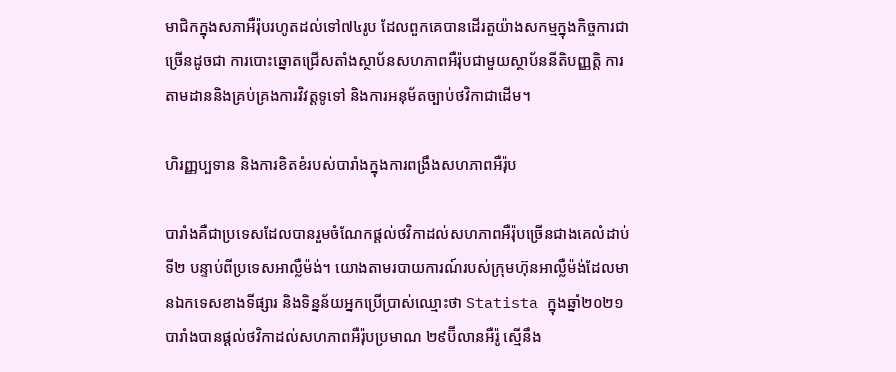មាជិកក្នុងសភាអឺរ៉ុបរហូតដល់ទៅ៧៤រូប ដែលពួកគេបានដើរតួយ៉ាងសកម្មក្នុងកិច្ចការជាច្រើនដូចជា ការបោះឆ្នោតជ្រើសតាំងស្ថាប័នសហភាពអឺរ៉ុបជាមួយស្ថាប័ននីតិបញ្ញត្តិ ការតាមដាននិងគ្រប់គ្រងការវិវត្តទូទៅ និងការអនុម័តច្បាប់ថវិកាជាដើម។

ហិរញ្ញប្បទាន និងការខិតខំរបស់បារាំងក្នុងការពង្រឹងសហភាពអឺរ៉ុប

បារាំងគឺជាប្រទេសដែលបានរួមចំណែកផ្ដល់ថវិកាដល់សហភាពអឺរ៉ុបច្រើនជាងគេលំដាប់ទី២ បន្ទាប់ពីប្រទេសអាល្លឺម៉ង់។ យោងតាមរបាយការណ៍របស់ក្រុមហ៊ុនអាល្លឺម៉ង់ដែលមានឯកទេសខាងទីផ្សារ និងទិន្នន័យអ្នកប្រើប្រាស់ឈ្មោះថា Statista ក្នុងឆ្នាំ២០២១ បារាំងបានផ្ដល់ថវិកាដល់សហភាពអឺរ៉ុបប្រមាណ ២៩ប៊ីលានអឺរ៉ូ ស្មើនឹង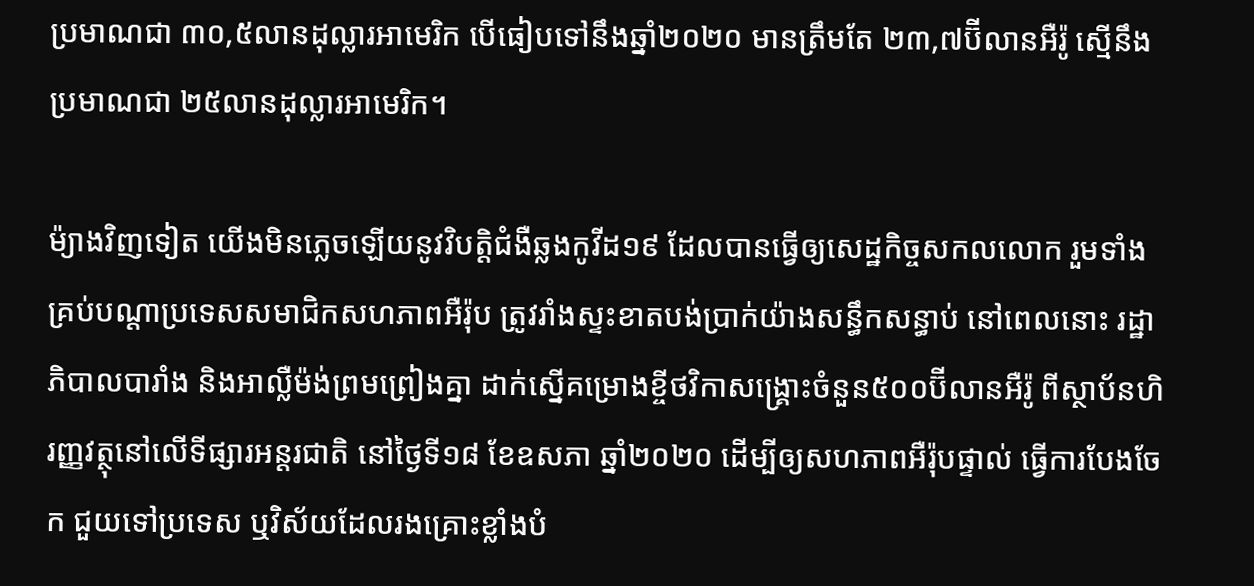ប្រមាណជា ៣០,៥លានដុល្លារអាមេរិក បើធៀបទៅនឹងឆ្នាំ២០២០ មានត្រឹមតែ ២៣,៧ប៊ីលានអឺរ៉ូ ស្មើនឹងប្រមាណជា ២៥លានដុល្លារអាមេរិក។

ម៉្យាងវិញទៀត យើងមិនភ្លេចឡើយនូវវិបត្តិជំងឺឆ្លងកូវីដ១៩ ដែលបានធ្វើឲ្យសេដ្ឋកិច្ចសកលលោក រួមទាំងគ្រប់បណ្ដាប្រទេសសមាជិកសហភាពអឺរ៉ុប ត្រូវរាំងស្ទះខាតបង់ប្រាក់យ៉ាងសន្ធឹកសន្ធាប់ នៅពេលនោះ រដ្ឋាភិបាលបារាំង និងអាល្លឺម៉ង់ព្រមព្រៀងគ្នា ដាក់ស្នើគម្រោងខ្ចីថវិកាសង្គ្រោះចំនួន៥០០ប៊ីលានអឺរ៉ូ ពីស្ថាប័នហិរញ្ញវត្ថុនៅលើទីផ្សារអន្តរជាតិ នៅថ្ងៃទី១៨ ខែឧសភា ឆ្នាំ២០២០ ដើម្បីឲ្យសហភាពអឺរ៉ុបផ្ទាល់ ធ្វើការបែងចែក ជួយទៅប្រទេស ឬវិស័យដែលរងគ្រោះខ្លាំងបំ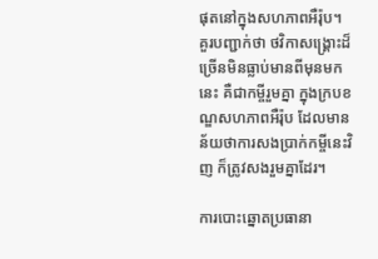ផុតនៅក្នុងសហភាពអឺរ៉ុប។ គួរបញ្ជាក់ថា ថវិកាសង្គ្រោះដ៏ច្រើនមិនធ្លាប់មានពីមុនមកនេះ គឺជាកម្ចីរួមគ្នា ក្នុងក្របខណ្ឌសហភាពអឺរ៉ុប ដែលមានន័យថាការសងប្រាក់កម្ចីនេះវិញ ក៏ត្រូវសងរួមគ្នាដែរ។

ការបោះឆ្នោតប្រធានា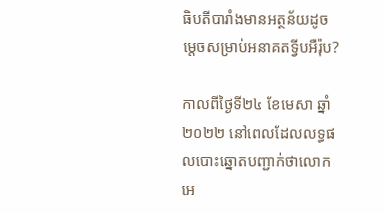ធិបតីបារាំងមានអត្ថន័យដូចម្ដេចសម្រាប់អនាគតទ្វីបអឺរ៉ុប?

កាលពីថ្ងៃទី២៤ ខែមេសា ឆ្នាំ២០២២ នៅពេលដែលលទ្ធផលបោះឆ្នោតបញ្ជាក់ថាលោក អេ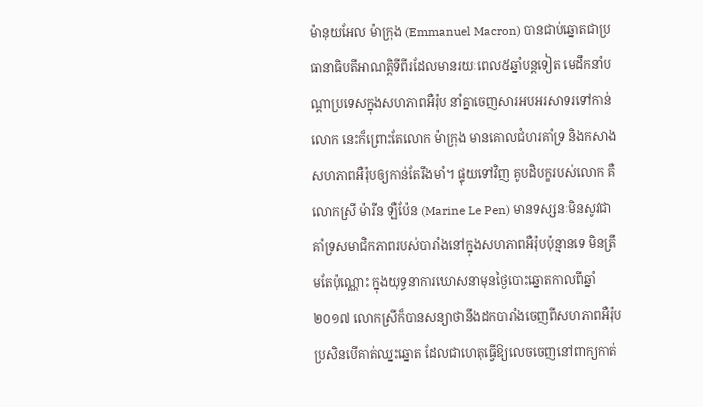ម៉ានុយអែល ម៉ាក្រុង (Emmanuel Macron) បានជាប់ឆ្នោតជាប្រធានាធិបតីអាណត្តិទីពីរដែលមានរយៈពេល៥ឆ្នាំបន្តទៀត មេដឹកនាំបណ្ដាប្រទេសក្នុងសហភាពអឺរ៉ុប នាំគ្នាចេញសារអបអរសាទរទៅកាន់លោក នេះក៏ព្រោះតែលោក ម៉ាក្រុង មានគោលជំហរគាំទ្រ និងកសាងសហភាពអឺរ៉ុបឲ្យកាន់តែរឹងមាំ។ ផ្ទុយទៅវិញ គូបដិបក្ខរបស់លោក គឺលោកស្រី ម៉ារីន ឡឺប៉ែន (Marine Le Pen) មានទស្សនៈមិនសូវជាគាំទ្រសមាជិកភាពរបស់បារាំងនៅក្នុងសហភាពអឺរ៉ុបប៉ុន្មានទេ មិនត្រឹមតែប៉ុណ្ណោះ ក្នុងយុទ្ធនាការឃោសនាមុនថ្ងៃបោះឆ្នោតកាលពីឆ្នាំ២០១៧ លោកស្រីក៏បានសន្យាថានឹងដកបារាំងចេញពីសហភាពអឺរ៉ុប ប្រសិនបើគាត់ឈ្នះឆ្នោត ដែលជាហេតុធ្វើឱ្យលេចចេញនៅពាក្យកាត់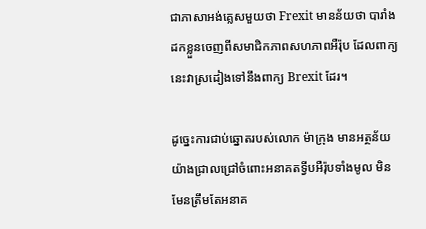ជាភាសាអង់គ្លេសមួយថា Frexit មានន័យថា បារាំងដកខ្លួនចេញពីសមាជិកភាពសហភាពអឺរ៉ុប ដែលពាក្យនេះវាស្រដៀងទៅនឹងពាក្យ Brexit ដែរ។

ដូច្នេះការជាប់ឆ្នោតរបស់លោក ម៉ាក្រុង មានអត្ថន័យយ៉ាងជ្រាលជ្រៅចំពោះអនាគតទ្វីបអឺរ៉ុបទាំងមូល មិនមែនត្រឹមតែអនាគ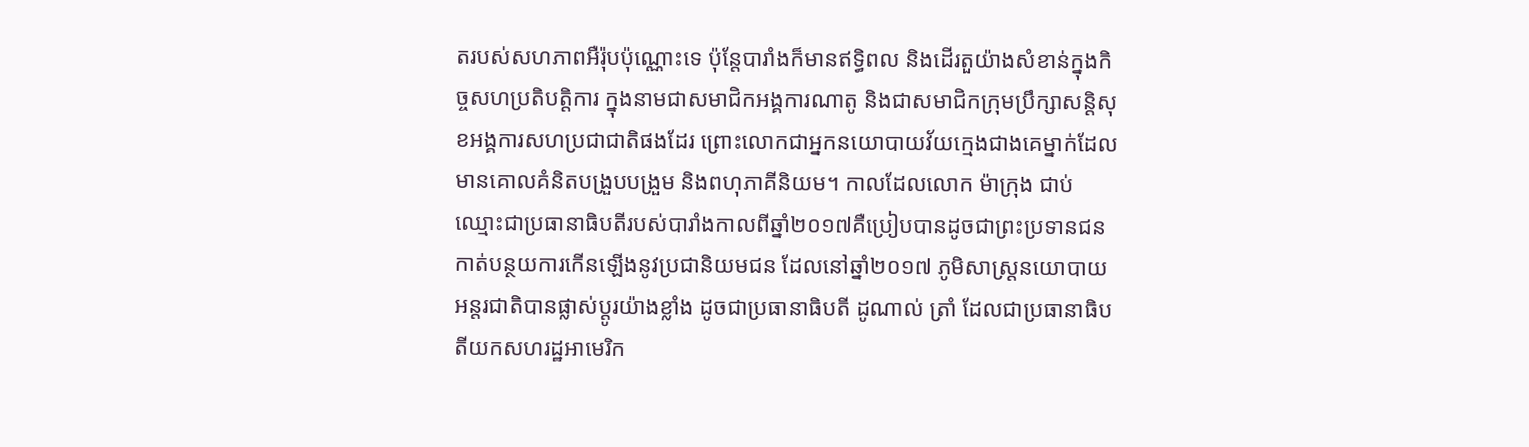តរបស់សហភាពអឺរ៉ុបប៉ុណ្ណោះទេ ប៉ុន្តែបារាំងក៏មានឥទ្ធិពល និងដើរតួយ៉ាងសំខាន់ក្នុងកិច្ចសហប្រតិបត្តិការ ក្នុងនាមជាសមាជិកអង្គការណាតូ និងជាសមាជិកក្រុមប្រឹក្សាសន្តិសុខអង្គការសហប្រជាជាតិផងដែរ ព្រោះលោកជាអ្នកនយោបាយវ័យក្មេងជាងគេម្នាក់ដែលមានគោលគំនិតបង្រួបបង្រួម និងពហុភាគីនិយម។ កាលដែលលោក ម៉ាក្រុង ជាប់ឈ្មោះជាប្រធានាធិបតីរបស់បារាំងកាលពីឆ្នាំ២០១៧គឺប្រៀបបានដូចជាព្រះប្រទានជនកាត់បន្ថយការកើនឡើងនូវប្រជានិយមជន ដែលនៅឆ្នាំ២០១៧ ភូមិសាស្ត្រនយោបាយអន្តរជាតិបានផ្លាស់ប្ដូរយ៉ាងខ្លាំង ដូចជាប្រធានាធិបតី ដូណាល់ ត្រាំ ដែលជាប្រធានាធិបតីយកសហរដ្ឋអាមេរិក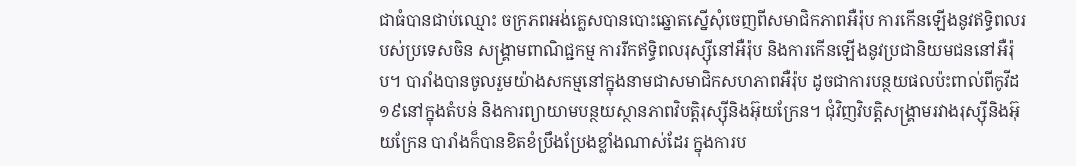ជាធំបានជាប់ឈ្មោះ ចក្រភពអង់គ្លេសបានបោះឆ្នោតស្នើសុំចេញពីសមាជិកភាពអឺរ៉ុប ការកើនឡើងនូវឥទ្ធិពលរបស់ប្រទេសចិន សង្គ្រាមពាណិជ្ជកម្ម ការរីកឥទ្ធិពលរុស្ស៊ីនៅអឺរ៉ុប និងការកើនឡើងនូវប្រជានិយមជននៅអឺរ៉ុប។ បារាំងបានចូលរួមយ៉ាងសកម្មនៅក្នុងនាមជាសមាជិកសហភាពអឺរ៉ុប ដូចជាការបន្ថយផលប៉ះពាល់ពីកូវីដ១៩នៅក្នុងតំបន់ និងការព្យាយាមបន្ថយស្ថានភាពវិបត្ដិរុស្ស៊ីនិងអ៊ុយក្រែន។ ជុំវិញវិបត្តិសង្គ្រាមរវាងរុស្ស៊ីនិងអ៊ុយក្រែន បារាំងក៏បានខិតខំប្រឹងប្រែងខ្លាំងណាស់ដែរ ក្នុងការប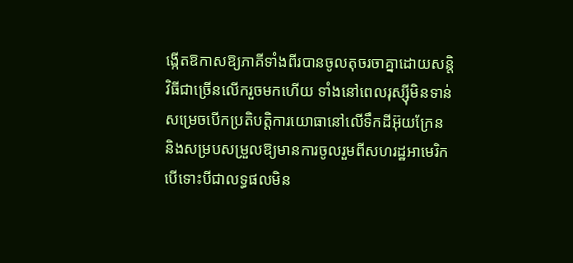ង្កើតឱកាសឱ្យភាគីទាំងពីរបានចូលតុចរចាគ្នាដោយសន្តិវិធីជាច្រើនលើករួចមកហើយ ទាំងនៅពេលរុស្ស៊ីមិនទាន់សម្រេចបើកប្រតិបត្ដិការយោធានៅលើទឹកដីអ៊ុយក្រែន និងសម្របសម្រួលឱ្យមានការចូលរួមពីសហរដ្ឋអាមេរិក បើទោះបីជាលទ្ធផលមិន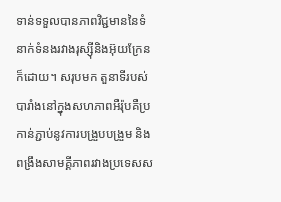ទាន់ទទួលបានភាពវិជ្ជមាននៃទំនាក់ទំនងរវាងរុស្ស៊ីនិងអ៊ុយក្រែនក៏ដោយ។ សរុបមក តួនាទីរបស់បារាំងនៅក្នុងសហភាពអឺរ៉ុបគឺប្រកាន់ភ្ជាប់នូវការបង្រួបបង្រួម និងពង្រឹងសាមគ្គីភាពរវាងប្រទេសស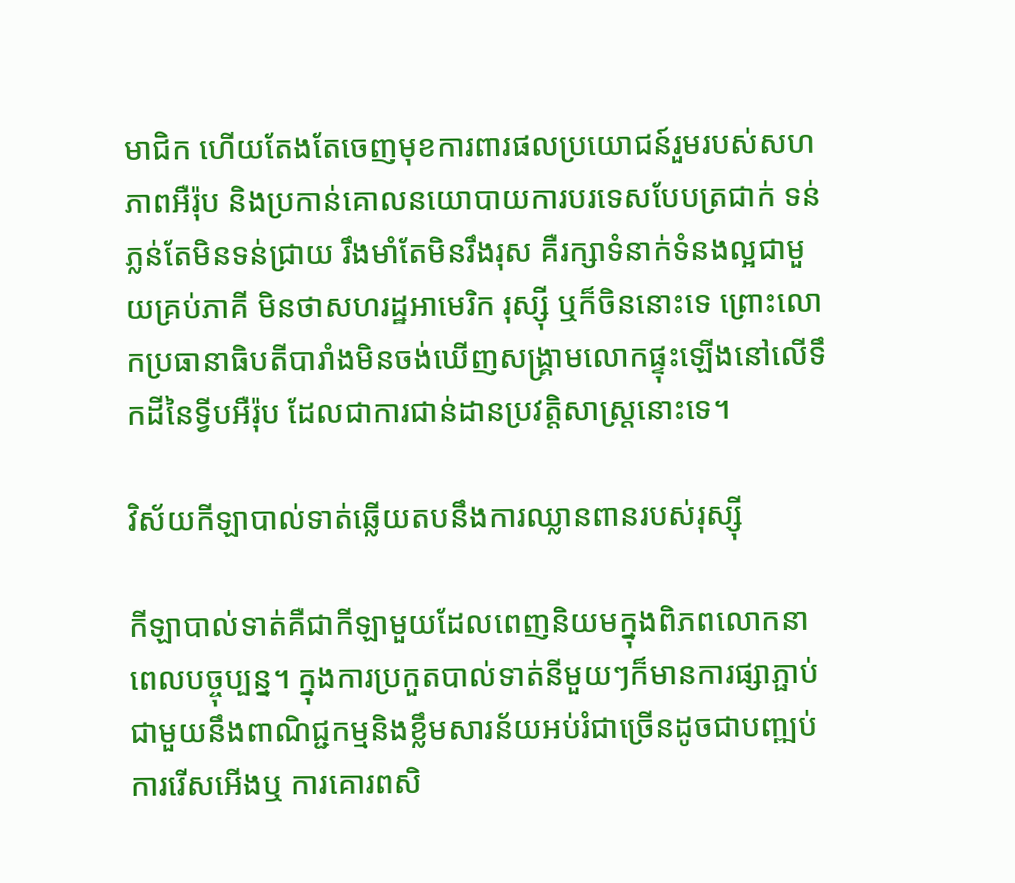មាជិក ហើយតែងតែចេញមុខការពារផលប្រយោជន៍រួមរបស់សហភាពអឺរ៉ុប និងប្រកាន់គោលនយោបាយការបរទេសបែបត្រជាក់ ទន់ភ្លន់តែមិនទន់ជ្រាយ រឹងមាំតែមិនរឹងរុស គឺរក្សាទំនាក់ទំនងល្អជាមួយគ្រប់ភាគី មិនថាសហរដ្ឋអាមេរិក រុស្ស៊ី ឬក៏ចិននោះទេ ព្រោះលោកប្រធានាធិបតីបារាំងមិនចង់ឃើញសង្គ្រាមលោកផ្ទុះឡើងនៅលើទឹកដីនៃទ្វីបអឺរ៉ុប ដែលជាការជាន់ដានប្រវត្តិសាស្ត្រនោះទេ។

វិស័យកីឡាបាល់ទាត់ឆ្លើយតបនឹងការឈ្លានពានរបស់រុស្ស៊ី

កីឡាបាល់ទាត់គឺជាកីឡាមួយដែលពេញនិយមក្នុងពិភពលោកនាពេលបច្ចុប្បន្ន។ ក្នុងការប្រកួតបាល់ទាត់នីមួយៗក៏មានការផ្សាភ្ផាប់ជាមួយនឹងពាណិជ្ជកម្មនិងខ្លឹមសារន័យអប់រំជាច្រើនដូចជាបញ្ឍប់ការរើសអើងឬ ការគោរពសិ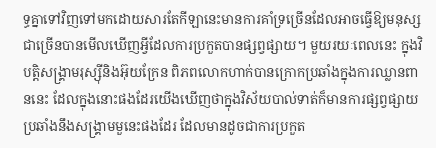ទ្ធគ្នាទៅវិញទៅមកដោយសារតែកីឡានេះមានការគាំទ្រច្រើនដែលអាចធ្វើឱ្យមនុស្សជាច្រើនបានមើលឃើញអ្វីដែលការប្រកួតបានផ្សព្វផ្សាយ។ មួយរយៈពេលនេះ ក្នុងវិបត្តិសង្គ្រាមរុស្ស៊ីនិងអ៊ុយក្រែន ពិភពលោកហាក់បានក្រោកប្រឆាំងក្នុងការឈ្លានពាននេះ ដែលក្នុងនោះផងដែរយើងឃើញថាក្នុងវិស័យបាល់ទាត់ក៏មានការផ្សព្វផ្សាយប្រឆាំងនឹងសង្គ្រាមមួនេះផងដែរ ដែលមានដូចជាការប្រកួត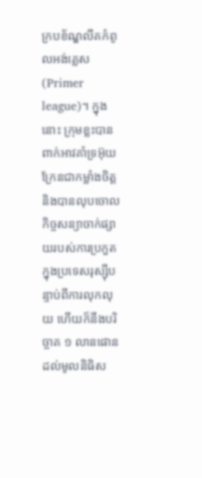ក្របខ័ណ្ឌលីគកំពូលអង់គ្លេស(Primer league)។ ក្នុងនោះ ក្រុមខ្លះបានពាក់អាវគាំទ្រអ៊ុយក្រែនជាកម្លាំងចិត្តនិងបានលុបចោលកិច្ចសន្យាចាក់ផ្សាយរបស់ការប្រកួតក្នុងប្រទេសរុស្ស៊ីបន្ទាប់ពីការលុកលុយ ហើយក៏នឹងបរិច្ចាគ ១ លានផោនដល់មូលនិធិស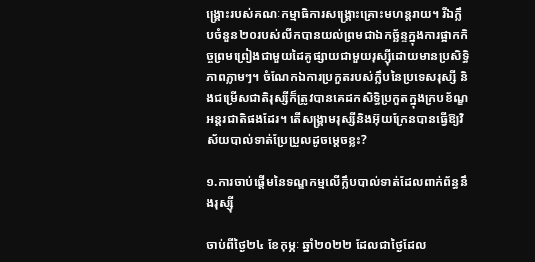ង្គ្រោះរបស់គណៈកម្មាធិការសង្គ្រោះគ្រោះមហន្តរាយ។ រីឯក្លឹបចំនួន២០របស់លីកបានយល់ព្រមជាឯកច្ឆ័ន្ទក្នុងការផ្អាកកិច្ចព្រមព្រៀងជាមួយដៃគូផ្សាយជាមួយរុស្ស៊ីដោយមានប្រសិទ្ធិភាពភ្លាមៗ។ ចំណែកឯការប្រកួតរបស់ក្លឹបនៃប្រទេសរុស្សី និងជម្រើសជាតិរុស្សីក៏ត្រូវបានគេដកសិទ្ធិប្រកួតក្នុងក្របខ័ណ្ខអន្តរជាតិផងដែរ។ តើសង្គ្រាមរុស្សីនិងអ៊ុយក្រែនបានធ្វើឱ្យវិស័យបាល់ទាត់ប្រែប្រួលដូចម្តេចខ្លះ?

១.ការចាប់ផ្តើមនៃទណ្ឌកម្មលើក្លឹបបាល់ទាត់ដែលពាក់ព័ន្ធនឹងរុស្ស៊ី

ចាប់ពីថ្ងៃ២៤ ខែកុម្ភៈ ឆ្នាំ២០២២ ដែលជាថ្ងៃដែល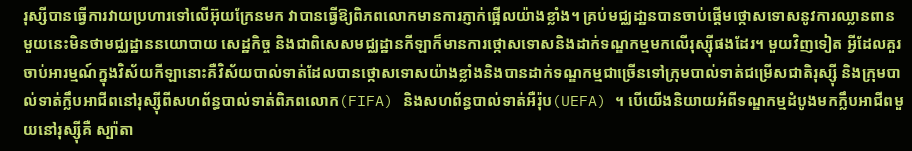រុស្សីបានធ្វើការវាយប្រហារទៅលើអ៊ុយក្រែនមក វាបានធ្វើឱ្យពិភពលោកមានការភ្ញាក់ផ្អើលយ៉ាងខ្លាំង។ គ្រប់មជ្ឈដា្ឋនបានចាប់ផ្តើមថ្កោសទោសនូវការឈ្លានពានមួយនេះមិនថាមជ្ឈដ្ឋាននយោបាយ សេដ្ឋកិច្ច និងជាពិសេសមជ្ឈដ្ឋានកីឡាក៏មានការថ្កោសទោសនិងដាក់ទណ្ឌកម្មមកលើរុស្ស៊ីផងដែរ។ មួយវិញទៀត អ្វីដែលគួរចាប់អារម្មណ៍ក្នុងវិស័យកីឡានោះគឺវិស័យបាល់ទាត់ដែលបានថ្កោសទោសយ៉ាងខ្លាំងនិងបានដាក់ទណ្ឌកម្មជាច្រើនទៅក្រុមបាល់ទាត់ជម្រើសជាតិរុស្ស៊ី និងក្រុមបាល់ទាត់ក្លឹបអាជីពនៅរុស្ស៊ីពីសហព័ន្ធបាល់ទាត់ពិភពលោក(FIFA) និងសហព័ន្ធបាល់ទាត់អឺរ៉ុប(UEFA) ។ បើយើងនិយាយអំពីទណ្ឌកម្មដំបូងមកក្លឹបអាជីពមួយនៅរុស្ស៊ីគឺ ស្ប៉ាតា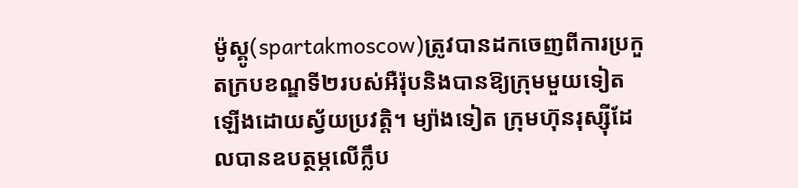ម៉ូស្គូ(spartakmoscow)ត្រូវបានដកចេញពីការប្រកួតក្របខណ្ឌទី២របស់អឺរ៉ុបនិងបានឱ្យក្រុមមួយទៀតឡើងដោយស័្វយប្រវត្តិ។ ម្យ៉ាងទៀត ក្រុមហ៊ុនរុស្ស៊ីដែលបានឧបត្ថម្ភលើក្លឹប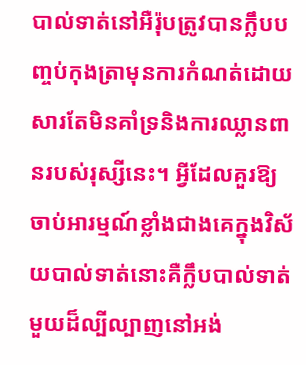បាល់ទាត់នៅអឺរ៉ុបត្រូវបានក្លឹបបញ្ចប់កុងត្រាមុនការកំណត់ដោយសារតែមិនគាំទ្រនិងការឈ្លានពានរបស់រុស្សីនេះ។ អ្វីដែលគួរឱ្យចាប់អារម្មណ៍ខ្លាំងជាងគេក្នុងវិស័យបាល់ទាត់នោះគឺក្លឹបបាល់ទាត់មួយដ៏ល្បីល្បាញនៅអង់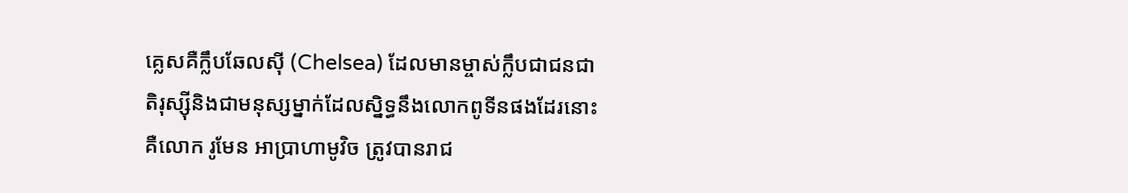គ្លេសគឺក្លឹបឆែលស៊ី (Chelsea) ដែលមានម្ចាស់ក្លឹបជាជនជាតិរុស្ស៊ីនិងជាមនុស្សម្នាក់ដែលស្និទ្ធនឹងលោកពូទីនផងដែរនោះ គឺលោក រូមែន អាប្រាហាមូវិច ត្រូវបានរាជ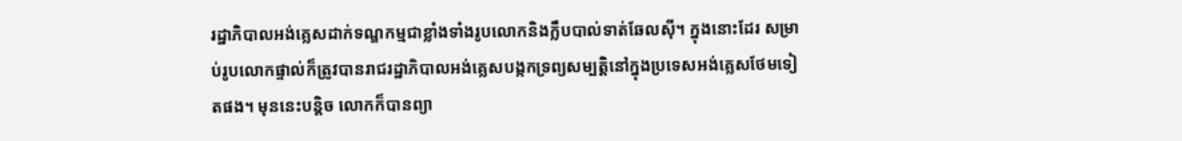រដ្ឋាភិបាលអង់គ្លេសដាក់ទណ្ឌកម្មជាខ្លាំងទាំងរូបលោកនិងក្លឹបបាល់ទាត់ឆែលស៊ី។ ក្នុងនោះដែរ សម្រាប់រូបលោកផ្ទាល់ក៏ត្រូវបានរាជរដ្ឋាភិបាលអង់គ្លេសបង្កកទ្រព្យសម្បត្តិនៅក្នុងប្រទេសអង់គ្លេសថែមទៀតផង។ មុននេះបន្តិច លោកក៏បានព្យា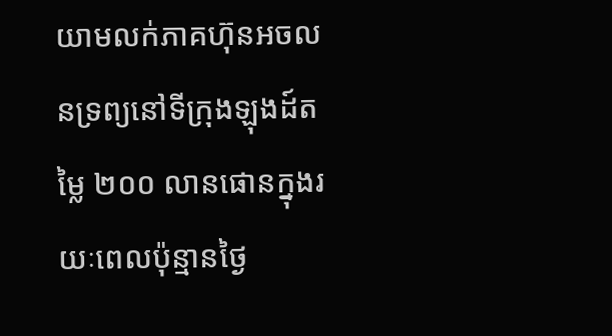យាមលក់ភាគហ៊ុនអចលនទ្រព្យនៅទីក្រុងឡុងដ៍តម្លៃ ២០០ លានផោនក្នុងរយៈពេលប៉ុន្មានថ្ងៃ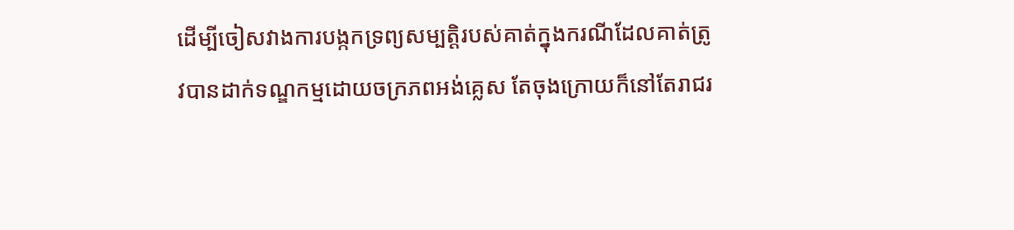ដើម្បីចៀសវាងការបង្កកទ្រព្យសម្បត្តិរបស់គាត់ក្នុងករណីដែលគាត់ត្រូវបានដាក់ទណ្ឌកម្មដោយចក្រភពអង់គ្លេស តែចុងក្រោយក៏នៅតែរាជរ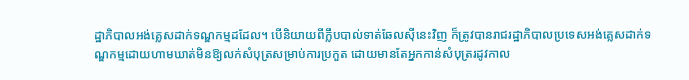ដ្ឋាភិបាលអង់គ្លេសដាក់ទណ្ឌកម្មដដែល។ បើនិយាយពីក្លឹបបាល់ទាត់ឆែលស៊ីនេះវិញ ក៏ត្រូវបានរាជរដ្ឋាភិបាលប្រទេសអង់គ្លេសដាក់ទណ្ឌកម្មដោយហាមឃាត់មិនឱ្យលក់សំបុត្រសម្រាប់ការប្រកួត ដោយមានតែអ្នកកាន់សំបុត្ររដូវកាល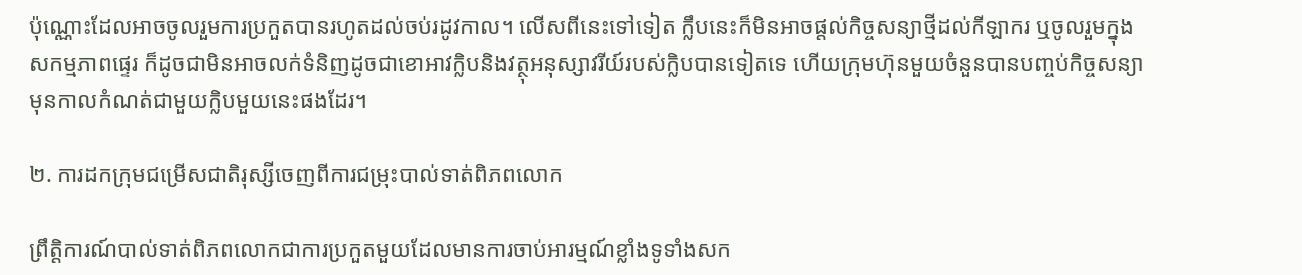ប៉ុណ្ណោះដែលអាចចូលរួមការប្រកួតបានរហូតដល់ចប់រដូវកាល។ លើសពីនេះទៅទៀត ក្លឹបនេះក៏មិនអាចផ្តល់កិច្ចសន្យាថ្មីដល់កីឡាករ ឬចូលរួមក្នុងសកម្មភាពផ្ទេរ ក៏ដូចជាមិនអាចលក់ទំនិញដូចជាខោអាវក្លិបនិងវត្ថុអនុស្សាវរីយ៍របស់ក្លិបបានទៀតទេ ហើយក្រុមហ៊ុនមួយចំនួនបានបញ្ចប់កិច្ចសន្យាមុនកាលកំណត់ជាមួយក្លិបមួយនេះផងដែរ។

២. ការដកក្រុមជម្រើសជាតិរុស្សីចេញពីការជម្រុះបាល់ទាត់ពិភពលោក

ព្រឹត្តិការណ៍បាល់ទាត់ពិភពលោកជាការប្រកួតមួយដែលមានការចាប់អារម្មណ៍ខ្លាំងទូទាំងសក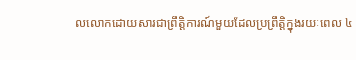លលោកដោយសារជាព្រឹត្តិការណ៍មួយដែលប្រព្រឹត្តិក្នុងរយៈពេល ៤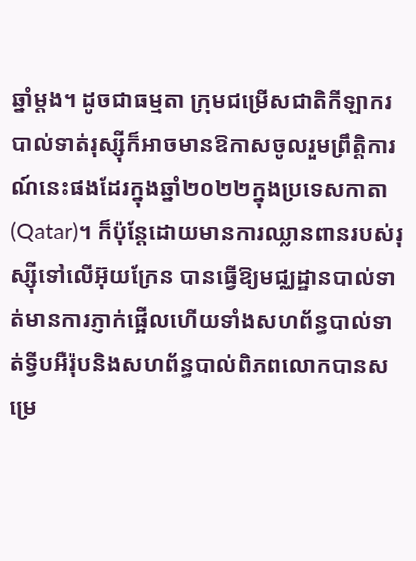ឆ្នាំម្តង។ ដូចជាធម្មតា ក្រុមជម្រើសជាតិកីឡាករបាល់ទាត់រុស្ស៊ីក៏អាចមានឱកាសចូលរួមព្រឹត្តិការណ៍នេះផងដែរក្នុងឆ្នាំ២០២២ក្នុងប្រទេសកាតា(Qatar)។ ក៏ប៉ុន្តែដោយមានការឈ្លានពានរបស់រុស្ស៊ីទៅលើអ៊ុយក្រែន បានធ្វើឱ្យមជ្ឈដ្ឋានបាល់ទាត់មានការភ្ញាក់ផ្អើលហើយទាំងសហព័ន្ធបាល់ទាត់ទី្វបអឺរ៉ុបនិងសហព័ន្ធបាល់ពិភពលោកបានសម្រេ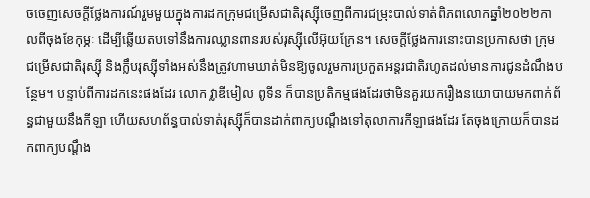ចចេញសេចក្តីថ្លែងការណ៍រួមមួយក្នុងការដកក្រុមជម្រើសជាតិរុស្ស៊ីចេញពីការជម្រុះបាល់ទាត់ពិភពលោកឆ្នាំ២០២២កាលពីចុងខែកុម្ភៈ ដើម្បីឆ្លើយតបទៅនឹងការឈ្លានពានរបស់រុស្ស៊ីលើអ៊ុយក្រែន។ សេចក្តីថ្លែងការនោះបានប្រកាសថា ក្រុមជម្រើសជាតិរុស្ស៊ី និងក្លឹបរុស្ស៊ីទាំងអស់នឹងត្រូវហាមឃាត់មិនឱ្យចូលរួមការប្រកួតអន្តរជាតិរហូតដល់មានការជូនដំណឹងបន្ថែម។ បន្ទាប់ពីការដកនេះផងដែរ លោក វ្លាឌីមៀល ពូទីន ក៏បានប្រតិកម្មផងដែរថាមិនគួរយករឿងនយោបាយមកពាក់ព័ន្ធជាមួយនឹងកីឡា ហើយសហព័ន្ធបាល់ទាត់រុស្ស៊ីក៏បានដាក់ពាក្យបណ្តឹងទៅតុលាការកីឡាផងដែរ តែចុងក្រោយក៏បានដកពាក្យបណ្ដឹង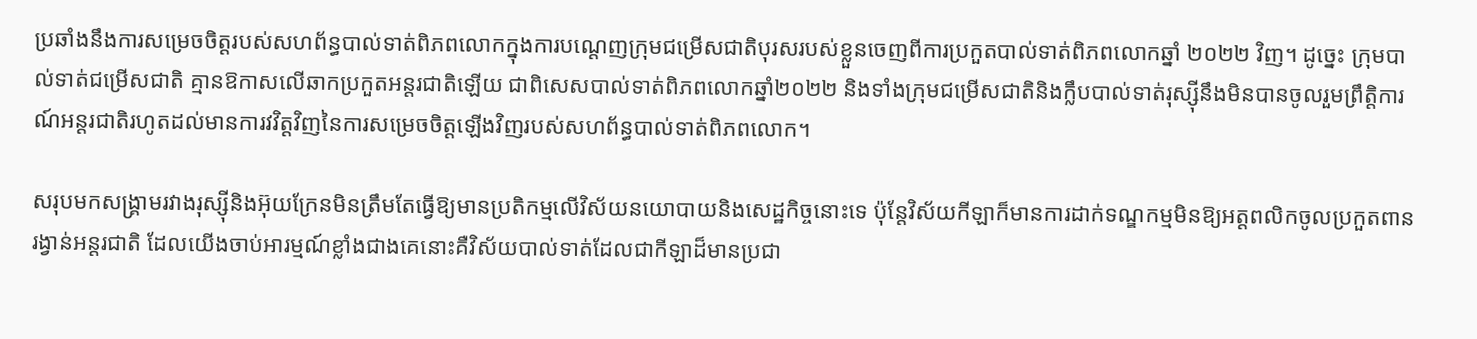ប្រឆាំងនឹងការសម្រេចចិត្តរបស់សហព័ន្ធបាល់ទាត់ពិភពលោកក្នុងការបណ្តេញក្រុមជម្រើសជាតិបុរសរបស់ខ្លួនចេញពីការប្រកួតបាល់ទាត់ពិភពលោកឆ្នាំ ២០២២ វិញ។ ដូច្នេះ ក្រុមបាល់ទាត់ជម្រើសជាតិ គ្មានឱកាសលើឆាកប្រកួតអន្តរជាតិឡើយ ជាពិសេសបាល់ទាត់ពិភពលោកឆ្នាំ២០២២ និងទាំងក្រុមជម្រើសជាតិនិងក្លឹបបាល់ទាត់រុស្ស៊ីនឹងមិនបានចូលរួមព្រឹត្តិការណ៍អន្តរជាតិរហូតដល់មានការវវិត្តវិញនៃការសម្រេចចិត្តឡើងវិញរបស់សហព័ន្ធបាល់ទាត់ពិភពលោក។

សរុបមកសង្គ្រាមរវាងរុស្ស៊ីនិងអ៊ុយក្រែនមិនត្រឹមតែធ្វើឱ្យមានប្រតិកម្មលើវិស័យនយោបាយនិងសេដ្ឋកិច្ចនោះទេ ប៉ុន្តែវិស័យកីឡាក៏មានការដាក់ទណ្ឌកម្មមិនឱ្យអត្តពលិកចូលប្រកួតពានរង្វាន់អន្តរជាតិ ដែលយើងចាប់អារម្មណ៍ខ្លាំងជាងគេនោះគឺវិស័យបាល់ទាត់ដែលជាកីឡាដ៏មានប្រជា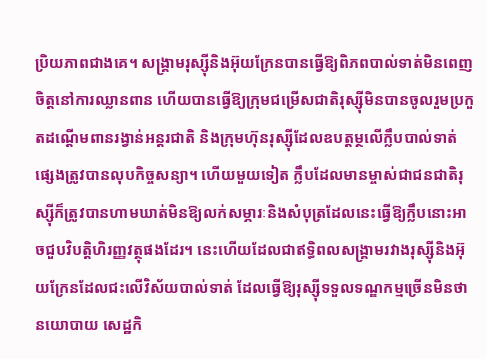ប្រិយភាពជាងគេ។ សង្គ្រាមរុស្ស៊ីនិងអ៊ុយក្រែនបានធ្វើឱ្យពិភពបាល់ទាត់មិនពេញចិត្តនៅការឈ្លានពាន ហើយបានធ្វើឱ្យក្រុមជម្រើសជាតិរុស្ស៊ីមិនបានចូលរួមប្រកួតដណ្ដើមពានរង្វាន់អន្តរជាតិ និងក្រុមហ៊ុនរុស្ស៊ីដែលឧបត្តម្ថលើក្លឹបបាល់ទាត់ផ្សេងត្រូវបានលុបកិច្ចសន្យា។ ហើយមួយទៀត ក្លឹបដែលមានម្ចាស់ជាជនជាតិរុស្ស៊ីក៏ត្រូវបានហាមឃាត់មិនឱ្យលក់សម្ភារៈនិងសំបុត្រដែលនេះធ្វើឱ្យក្លឹបនោះអាចជួបវិបត្តិហិរញ្ញវត្ថុផងដែរ។ នេះហើយដែលជាឥទ្ធិពលសង្គ្រាមរវាងរុស្ស៊ីនិងអ៊ុយក្រែនដែលជះលើវិស័យបាល់ទាត់ ដែលធ្វើឱ្យរុស្ស៊ីទទួលទណ្ឌកម្មច្រើនមិនថានយោបាយ សេដ្ឋកិ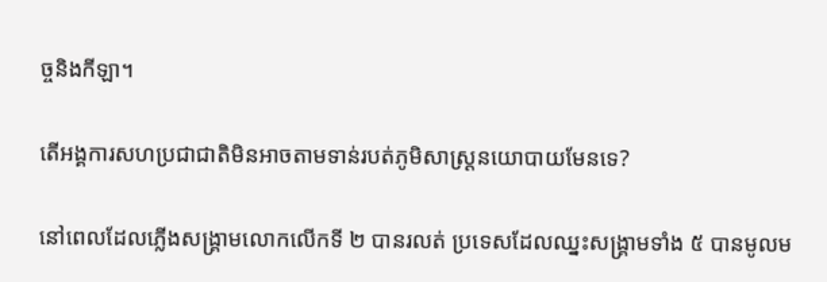ច្ចនិងកីឡា។

តើអង្គការសហប្រជាជាតិមិនអាចតាមទាន់របត់ភូមិសាស្ត្រនយោបាយមែនទេ?

នៅពេលដែលភ្លើងសង្គ្រាមលោកលើកទី ២ បានរលត់ ប្រទេសដែលឈ្នះសង្គ្រាមទាំង ៥ បានមូលម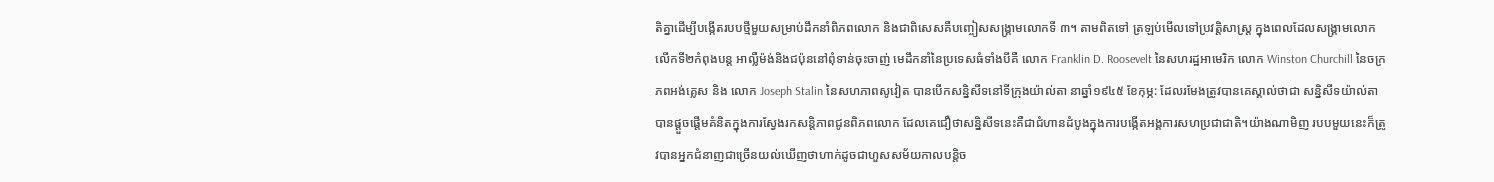តិគ្នាដើម្បីបង្កើតរបបថ្មីមួយសម្រាប់ដឹកនាំពិភពលោក និងជាពិសេសគឺបញ្ចៀសសង្គ្រាមលោកទី ៣។ តាមពិតទៅ ត្រឡប់មើលទៅប្រវត្តិសាស្រ្ត ក្នុងពេលដែលសង្រ្គាមលោកលើកទី២កំពុងបន្ត អាល្លឺម៉ង់និងជប៉ុននៅពុំទាន់ចុះចាញ់ មេដឹកនាំនៃប្រទេសធំទាំងបីគឺ លោក Franklin D. Roosevelt នៃសហរដ្ឋអាមេរិក លោក Winston Churchill នៃចក្រភពអង់គ្លេស និង លោក Joseph Stalin នៃសហភាពសូវៀត បានបើកសនិ្នសីទនៅទីក្រុងយ៉ាល់តា នាឆ្នាំ១៩៤៥ ខែកុម្ភ: ដែលរមែងត្រូវបានគេស្គាល់ថាជា សន្និសីទយ៉ាល់តា បានផ្តួចផ្តើមគំនិតក្នុងការស្វែងរកសនិ្តភាពជូនពិភពលោក ដែលគេជឿថាសន្និសីទនេះគឺជាជំហានដំបូងក្នុងការបង្កើតអង្គការសហប្រជាជាតិ។យ៉ាងណាមិញ របបមួយនេះក៏ត្រូវបានអ្នកជំនាញជាច្រើនយល់ឃើញថាហាក់ដូចជាហួសសម័យកាលបន្តិច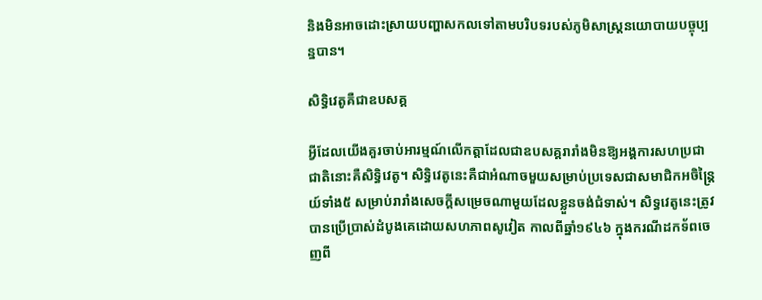និងមិនអាចដោះស្រាយបញ្ហាសកលទៅតាមបរិបទរបស់ភូមិសាស្ត្រនយោបាយបច្ចុប្បន្នបាន។

សិទ្ធិវេតូគឺជាឧបសគ្គ

អ្វីដែលយើងគួរចាប់អារម្មណ៍លើកត្តាដែលជាឧបសគ្គរារាំងមិនឱ្យអង្គការសហប្រជាជាតិនោះគឺសិទ្ធិវេតូ។ សិទ្ធិវេតូនេះគឺជាអំណាចមួយសម្រាប់ប្រទេសជាសមាជិកអចិន្ត្រៃយ៍ទាំង៥ សម្រាប់រារាំងសេចក្ដីសម្រេចណាមួយដែលខ្លួនចង់ជំទាស់។ សិទ្ធវេតូនេះត្រូវបានប្រើប្រាស់ដំបូងគេដោយសហភាពសូវៀត កាលពីឆ្នាំ១៩៤៦ ក្នុងករណីដកទ័ពចេញពី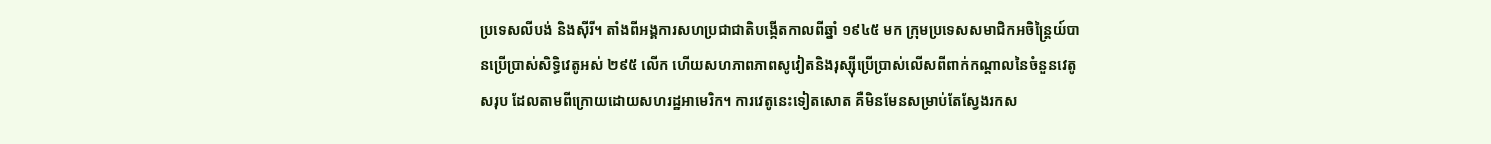ប្រទេសលីបង់ និងស៊ីរី។ តាំងពីអង្គការសហប្រជាជាតិបង្កើតកាលពីឆ្នាំ ១៩៤៥ មក ក្រុមប្រទេសសមាជិកអចិន្ត្រៃយ៍បានប្រើប្រាស់សិទ្ធិវេតូអស់ ២៩៥ លើក ហើយសហភាពភាពសូវៀតនិងរុស្ស៊ីប្រើប្រាស់លើសពីពាក់កណ្ដាលនៃចំនួនវេតូសរុប ដែលតាមពីក្រោយដោយសហរដ្ឋអាមេរិក។ ការវេតូនេះទៀតសោត គឺមិនមែនសម្រាប់តែស្វែងរកស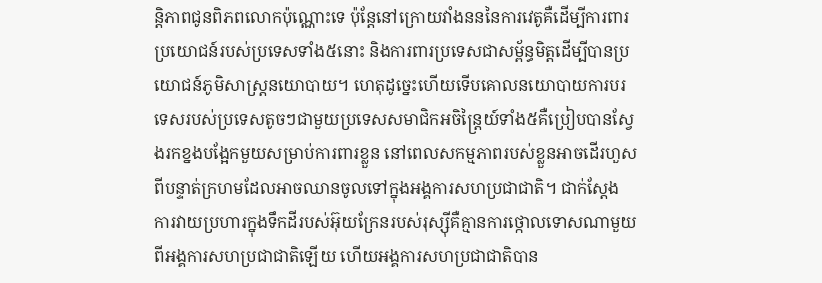ន្តិភាពជូនពិភពលោកប៉ុណ្ណោះទេ ប៉ុន្តែនៅក្រោយវាំងនននៃការវេតូគឺដើម្បីការពារប្រយោជន៍របស់ប្រទេសទាំង៥នោះ និងការពារប្រទេសជាសម្ព័ន្ធមិត្ដដើម្បីបានប្រយោជន៍ភូមិសាស្ត្រនយោបាយ។ ហេតុដូច្នេះហើយទើបគោលនយោបាយការបរទេសរបស់ប្រទេសតូចៗជាមួយប្រទេសសមាជិកអចិន្ត្រៃយ៍ទាំង៥គឺប្រៀបបានស្វែងរកខ្នងបង្អែកមួយសម្រាប់ការពារខ្លួន នៅពេលសកម្មភាពរបស់ខ្លួនអាចដើរហួសពីបន្ទាត់ក្រហមដែលអាចឈានចូលទៅក្នុងអង្គការសហប្រជាជាតិ។ ជាក់ស្ដែង ការវាយប្រហារក្នុងទឹកដីរបស់អ៊ុយក្រែនរបស់រុស្ស៊ីគឺគ្មានការថ្កោលទោសណាមួយពីអង្គការសហប្រជាជាតិឡើយ ហើយអង្គការសហប្រជាជាតិបាន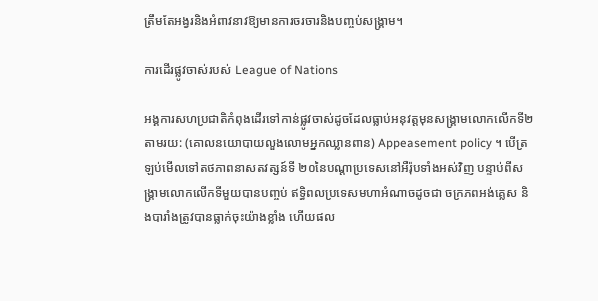ត្រឹមតែអង្វរនិងអំពាវនាវឱ្យមានការចរចារនិងបញ្ចប់សង្គ្រាម។

ការដើរផ្លូវចាស់របស់ League of Nations

អង្គការសហប្រជាតិកំពុងដើរទៅកាន់ផ្លូវចាស់ដូចដែលធ្លាប់អនុវត្តមុនសង្គ្រាមលោកលើកទី២ តាមរយ: (គោលនយោបាយលួងលោមអ្នកឈ្លានពាន) Appeasement policy ។ បើត្រឡប់មើលទៅតថភាពនាសតវត្សន៍ទី ២០នៃបណ្តាប្រទេសនៅអឺរ៉ុបទាំងអស់វិញ បន្ទាប់ពីសង្គ្រាមលោកលើកទីមួយបានបញ្ចប់ ឥទ្ធិពលប្រទេសមហាអំណាចដូចជា ចក្រភពអង់គ្លេស និងបារាំងត្រូវបានធ្លាក់ចុះយ៉ាងខ្លាំង ហើយផល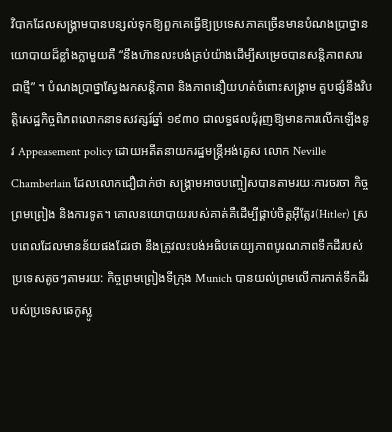វិបាកដែលសង្រ្គាមបានបន្សល់ទុកឱ្យពួកគេធ្វើឱ្យប្រទេសភាគច្រើនមានបំណងប្រាថ្នានយោបាយដ៏ខ្លាំងក្លាមួយគឺ “នឹងហ៊ានលះបង់គ្រប់យ៉ាងដើម្បីសម្រេចបានសន្តិភាពសារជាថ្មី” ។ បំណងប្រាថ្នាស្វែងរកសន្តិភាព និងភាពនឿយហត់ចំពោះសង្រ្គាម គួបផ្សំនឹងវិបត្តិសេដ្ឋកិច្ចពិភពលោកនាទសវត្សរ៍ឆ្នាំ ១៩៣០ ជាលទ្ធផលជុំរុញឱ្យមានការលើកឡើងនូវ Appeasement policy ដោយអតីតនាយករដ្ឋមន្ត្រីអង់គ្លេស លោក Neville Chamberlain ដែលលោកជឿជាក់ថា សង្គ្រាមអាចបញ្ចៀសបានតាមរយៈការចរចា កិច្ចព្រមព្រៀង និងការទូត។ គោលនយោបាយរបស់គាត់គឺដើម្បីផ្គាប់ចិត្តអ៊ីត្លែរ(Hitler) ស្របពេលដែលមានន័យផងដែរថា នឹងត្រូវលះបង់អធិបតេយ្យភាពបូរណភាពទឹកដីរបស់ប្រទេសតូចៗតាមរយ: កិច្ចព្រមព្រៀងទីក្រុង Munich បានយល់ព្រមលើការកាត់ទឹកដីរបស់ប្រទេសឆេកូស្លូ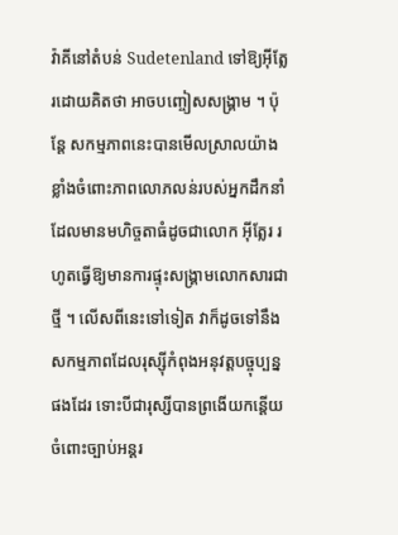វ៉ាគីនៅតំបន់ Sudetenland ទៅឱ្យអ៊ីត្លែរដោយគិតថា អាចបញ្ចៀសសង្គ្រាម ។ ប៉ុន្តែ សកម្មភាពនេះបានមើលសា្រលយ៉ាងខ្លាំងចំពោះភាពលោភលន់របស់អ្នកដឹកនាំដែលមានមហិច្ចតាធំដូចជាលោក អ៊ីត្លែរ រហូតធ្វើឱ្យមានការផ្ទុះសង្គ្រាមលោកសារជាថ្មី ។ លើសពីនេះទៅទៀត វាក៏ដូចទៅនឹងសកម្មភាពដែលរុស្ស៊ីកំពុងអនុវត្តបច្ចុប្បន្នផងដែរ ទោះបីជារុស្សីបានព្រងើយកន្តើយចំពោះច្បាប់អន្តរ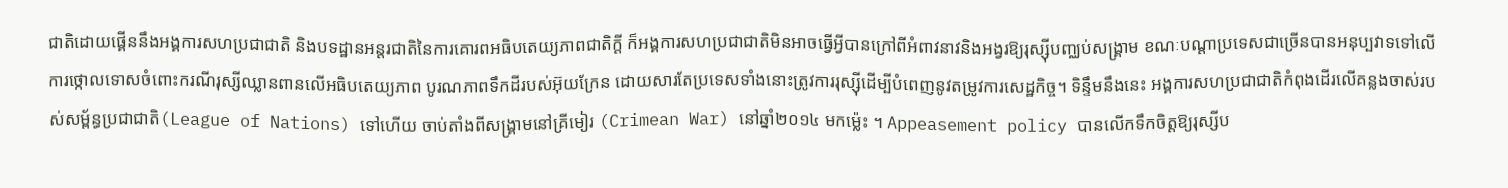ជាតិដោយផ្គើននឹងអង្គការសហប្រជាជាតិ និងបទដ្ឋានអន្តរជាតិនៃការគោរពអធិបតេយ្យភាពជាតិក្តី ក៏អង្គការសហប្រជាជាតិមិនអាចធ្វើអ្វីបានក្រៅពីអំពាវនាវនិងអង្វរឱ្យរុស្ស៊ីបញ្ឈប់សង្គ្រាម ខណៈបណ្តាប្រទេសជាច្រើនបានអនុប្បវាទទៅលើការថ្កោលទោសចំពោះករណីរុស្សីឈ្លានពានលើអធិបតេយ្យភាព បូរណភាពទឹកដីរបស់អ៊ុយក្រែន ដោយសារតែប្រទេសទាំងនោះត្រូវការរុស្ស៊ីដើម្បីបំពេញនូវតម្រូវការសេដ្ឋកិច្ច។ ទិន្ទឹមនឹងនេះ អង្គការសហប្រជាជាតិកំពុងដើរលើគន្លងចាស់របស់សម្ព័ន្ធប្រជាជាតិ(League of Nations) ទៅហើយ ចាប់តាំងពីសង្រ្គាមនៅគ្រីមៀរ (Crimean War) នៅឆ្នាំ២០១៤ មកម្ល៉េះ ។ Appeasement policy បានលើកទឹកចិត្តឱ្យរុស្សីប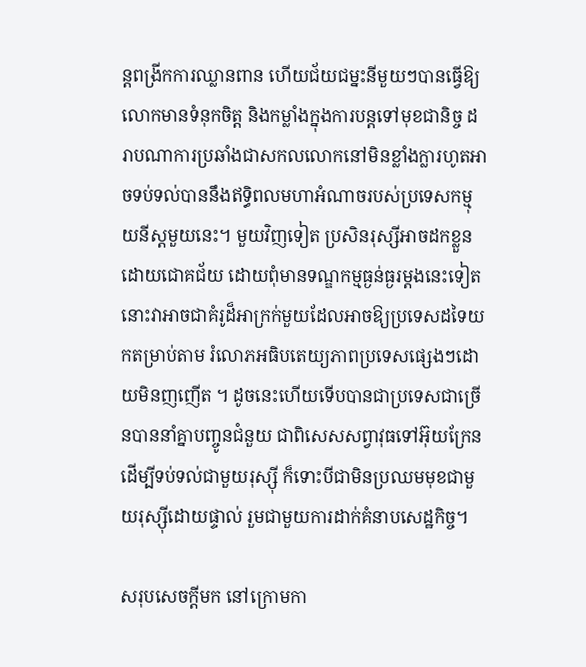ន្តពង្រីកការឈ្លានពាន ហើយជ័យជម្នះនីមួយៗបានធ្វើឱ្យលោកមានទំនុកចិត្ត និងកម្លាំងក្នុងការបន្តទៅមុខជានិច្ច ដរាបណាការប្រឆាំងជាសកលលោកនៅមិនខ្លាំងក្លារហូតអាចទប់ទល់បាននឹងឥទ្ធិពលមហាអំណាចរបស់ប្រទេសកម្មុយនីស្តមួយនេះ។ មួយវិញទៀត ប្រសិនរុស្សីអាចដកខ្លួនដោយជោគជ័យ ដោយពុំមានទណ្ឌកម្មធ្ងន់ធ្ងរម្តងនេះទៀត នោះវាអាចជាគំរូដ៏អាក្រក់មួយដែលអាចឱ្យប្រទេសដទៃយកតម្រាប់តាម រំលោភអធិបតេយ្យភាពប្រទេសផ្សេងៗដោយមិនញញើត ។ ដូចនេះហើយទើបបានជាប្រទេសជាច្រើនបាននាំគ្នាបញ្ចូនជំនួយ ជាពិសេសសព្វាវុធទៅអ៊ុយក្រែនដើម្បីទប់ទល់ជាមួយរុស្ស៊ី ក៏ទោះបីជាមិនប្រឈមមុខជាមួយរុស្ស៊ីដោយផ្ទាល់ រួមជាមួយការដាក់គំនាបសេដ្ឋកិច្ច។

សរុបសេចក្តីមក នៅក្រោមកា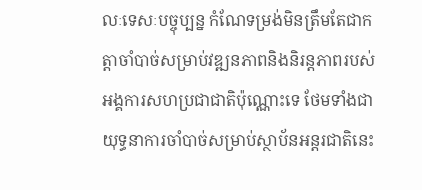លៈទេសៈបច្ចុប្បន្ន កំណែទម្រង់មិនត្រឹមតែជាកត្តាចាំបាច់សម្រាប់វឌ្ឍនភាពនិងនិរន្តភាពរបស់អង្គការសហប្រជាជាតិប៉ុណ្ណោះទេ ថែមទាំងជាយុទ្ធនាការចាំបាច់សម្រាប់ស្ថាប័នអន្តរជាតិនេះ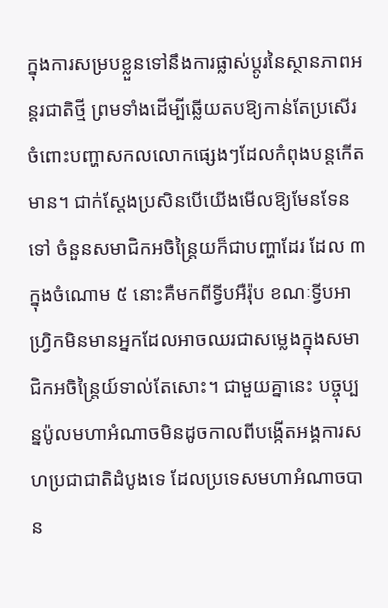ក្នុងការសម្របខ្លួនទៅនឹងការផ្លាស់ប្តូរនៃស្ថានភាពអន្តរជាតិថ្មី ព្រមទាំងដើម្បីឆ្លើយតបឱ្យកាន់តែប្រសើរ ចំពោះបញ្ហាសកលលោកផ្សេងៗដែលកំពុងបន្តកើតមាន។ ជាក់ស្ដែងប្រសិនបើយើងមើលឱ្យមែនទែនទៅ ចំនួនសមាជិកអចិន្ត្រៃយក៏ជាបញ្ហាដែរ ដែល ៣ ក្នុងចំណោម ៥ នោះគឺមកពីទ្វីបអឺរ៉ុប ខណៈទ្វីបអាហ្វ្រិកមិនមានអ្នកដែលអាចឈរជាសម្លេងក្នុងសមាជិកអចិន្ត្រៃយ៍ទាល់តែសោះ។ ជាមួយគ្នានេះ បច្ចុប្បន្នប៉ូលមហាអំណាចមិនដូចកាលពីបង្កើតអង្គការសហប្រជាជាតិដំបូងទេ ដែលប្រទេសមហាអំណាចបាន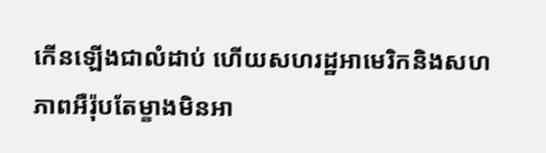កើនឡើងជាលំដាប់ ហើយសហរដ្ឋអាមេរិកនិងសហភាពអឺរ៉ុបតែម្ខាងមិនអា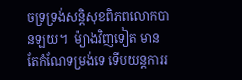ចទ្រទ្រង់សន្តិសុខពិភពលោកបានឡយ។  ម៉្យាងវិញទៀត មានតែកំណែទម្រង់ទេ ទើបយន្តការរ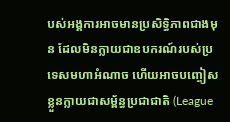បស់អង្គការអាចមានប្រសិទ្ធិភាពជាងមុន ដែលមិនក្លាយជាឧបករណ៍របស់ប្រទេសមហាអំណាច ហើយអាចបញ្ចៀសខ្លួនក្លាយជាសម្ព័ន្ធប្រជាជាតិ (League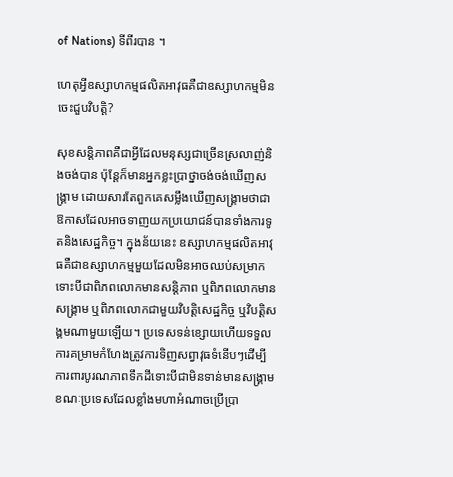of Nations) ទីពីរបាន ។

ហេតុអ្វីឧស្សាហកម្មផលិតអាវុធគឺជាឧស្សាហកម្មមិនចេះជួបវិបត្ដិ?

សុខសន្តិភាពគឺជាអ្វីដែលមនុស្សជាច្រើនស្រលាញ់និងចង់បាន ប៉ុន្តែក៏មានអ្នកខ្លះប្រាថ្នាចង់ចង់ឃើញសង្គ្រាម ដោយសារតែពួកគេសម្លឹងឃើញសង្គ្រាមថាជាឱកាសដែលអាចទាញយកប្រយោជន៍បានទាំងការទូតនិងសេដ្ឋកិច្ច។ ក្នុងន័យនេះ ឧស្សាហកម្មផលិតអាវុធគឺជាឧស្សាហកម្មមួយដែលមិនអាចឈប់សម្រាក ទោះបីជាពិភពលោកមានសន្តិភាព ឬពិភពលោកមានសង្គ្រាម ឬពិភពលោកជាមួយវិបត្ដិសេដ្ឋកិច្ច ឬវិបត្ដិសង្គមណាមួយឡើយ។ ប្រទេសទន់ខ្សោយហើយទទួលការគម្រាមកំហែងត្រូវការទិញសព្វាវុធទំនើបៗដើម្បីការពារបូរណភាពទឹកដីទោះបីជាមិនទាន់មានសង្គ្រាម ខណៈប្រទេសដែលខ្លាំងមហាអំណាចប្រើប្រា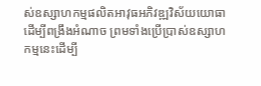ស់ឧស្សាហកម្មផលិតអាវុធអភិវឌ្ឍវិស័យយោធាដើម្បីពង្រឹងអំណាច ព្រមទាំងប្រើប្រាស់ឧស្សាហកម្មនេះដើម្បី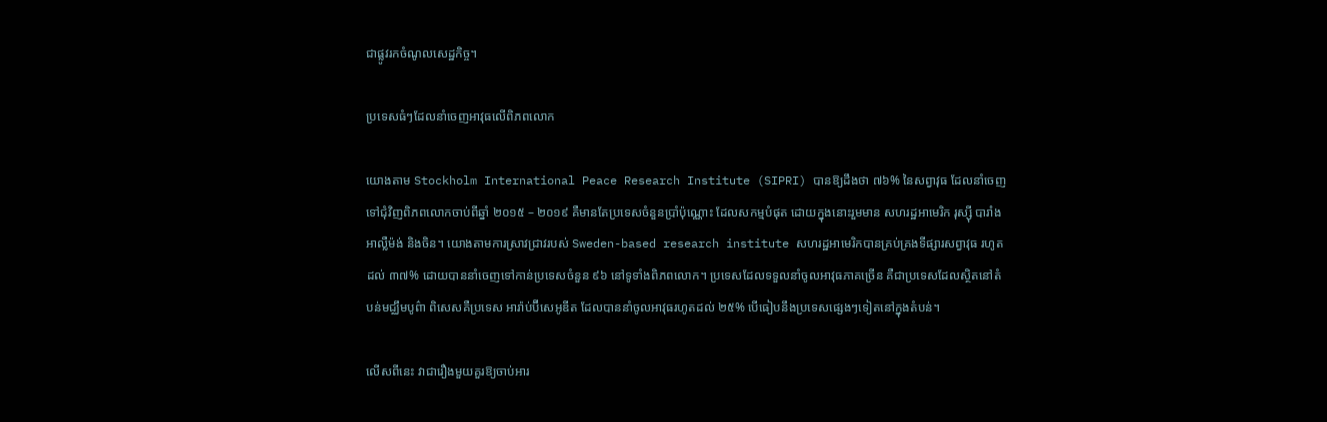ជាផ្លូវរកចំណូលសេដ្ឋកិច្ច។

ប្រទេសធំៗដែលនាំចេញអាវុធលើពិភពលោក

យោងតាម Stockholm International Peace Research Institute (SIPRI) បានឱ្យដឹងថា ៧៦% នៃសព្វាវុធ ដែលនាំចេញទៅជុំវិញពិភពលោកចាប់ពីឆ្នាំ ២០១៥ – ២០១៩ គឺមានតែប្រទេសចំនួនប្រាំប៉ុណ្ណោះ ដែលសកម្មបំផុត ដោយក្នុងនោះរួមមាន សហរដ្ឋអាមេរិក រុស្ស៊ី បារាំង អាល្លឺម៉ង់ និងចិន។ យោងតាមការស្រាវជ្រាវរបស់ Sweden-based research institute សហរដ្ឋអាមេរិកបានគ្រប់គ្រងទីផ្សារសព្វាវុធ រហូតដល់ ៣៧% ដោយបាននាំចេញទៅកាន់ប្រទេសចំនួន ៩៦ នៅទូទាំងពិភពលោក។ ប្រទេសដែលទទួលនាំចូលអាវុធភាគច្រើន គឺជាប្រទេសដែលស្ថិតនៅតំបន់មជ្ឈឹមបូព៌ា ពិសេសគឺប្រទេស អារ៉ាប់ប៊ីសេអូឌីត ដែលបាននាំចូលអាវុធរហូតដល់ ២៥% បើធៀបនឹងប្រទេសផ្សេងៗទៀតនៅក្នុងតំបន់។

លើសពីនេះ វាជារឿងមួយគួរឱ្យចាប់អារ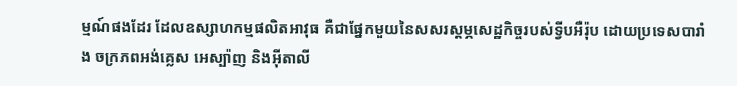ម្មណ៍ផងដែរ ដែលឧស្សាហកម្មផលិតអាវុធ គឺជាផ្នែកមួយនៃសសរស្តម្ភសេដ្ឋកិច្ចរបស់ទ្វីបអឺរ៉ុប ដោយប្រទេសបារាំង ចក្រភពអង់គ្លេស អេស្ប៉ាញ និងអ៊ីតាលី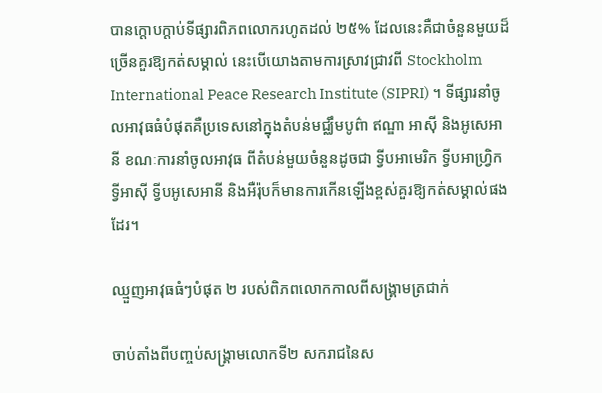បានក្ដោបក្ដាប់ទីផ្សារពិភពលោករហូតដល់ ២៥% ដែលនេះគឺជាចំនួនមួយដ៏ច្រើនគួរឱ្យកត់សម្គាល់ នេះបើយោងតាមការស្រាវជ្រាវពី Stockholm International Peace Research Institute (SIPRI) ។ ទីផ្សារនាំចូលអាវុធធំបំផុតគឺប្រទេសនៅក្នុងតំបន់មជ្ឈឹមបូព៌ា ឥណ្ឌា អាស៊ី និងអូសេអានី ខណៈការនាំចូលអាវុធ ពីតំបន់មួយចំនួនដូចជា ទ្វីបអាមេរិក ទ្វីបអាហ្វ្រិក ទ្វីអាស៊ី ទ្វីបអូសេអានី និងអឺរ៉ុបក៏មានការកើនឡើងខ្ពស់គួរឱ្យកត់សម្គាល់ផងដែរ។

ឈ្មួញអាវុធធំៗបំផុត ២ របស់ពិភពលោកកាលពីសង្គ្រាមត្រជាក់

ចាប់តាំងពីបញ្ចប់សង្គ្រាមលោកទី២ សករាជនៃស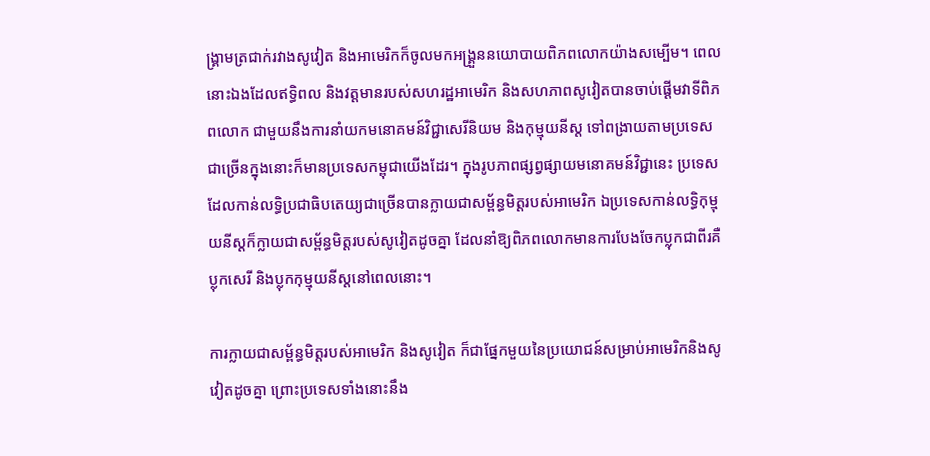ង្គ្រាមត្រជាក់រវាងសូវៀត និងអាមេរិកក៏ចូលមកអង្គ្រួននយោបាយពិភពលោកយ៉ាងសម្បើម។ ពេលនោះឯងដែលឥទ្ធិពល និងវត្តមានរបស់សហរដ្ឋអាមេរិក និងសហភាពសូវៀតបានចាប់ផ្ដើមវាទីពិភពលោក ជាមួយនឹងការនាំយកមនោគមន៍វិជ្ជាសេរីនិយម និងកុម្មុយនីស្ត ទៅពង្រាយតាមប្រទេសជាច្រើនក្នុងនោះក៏មានប្រទេសកម្ពុជាយើងដែរ។ ក្នុងរូបភាពផ្សព្វផ្សាយមនោគមន៍វិជ្ជានេះ ប្រទេសដែលកាន់លទ្ធិប្រជាធិបតេយ្យជាច្រើនបានក្លាយជាសម្ព័ន្ធមិត្តរបស់អាមេរិក ឯប្រទេសកាន់លទ្ធិកុម្មុយនីស្តក៏ក្លាយជាសម្ព័ន្ធមិត្តរបស់សូវៀតដូចគ្នា ដែលនាំឱ្យពិភពលោកមានការបែងចែកប្លុកជាពីរគឺ ប្លុកសេរី និងប្លុកកុម្មុយនីស្តនៅពេលនោះ។

ការក្លាយជាសម្ព័ន្ធមិត្តរបស់អាមេរិក និងសូវៀត ក៏ជាផ្នែកមួយនៃប្រយោជន៍សម្រាប់អាមេរិកនិងសូវៀតដូចគ្នា ព្រោះប្រទេសទាំងនោះនឹង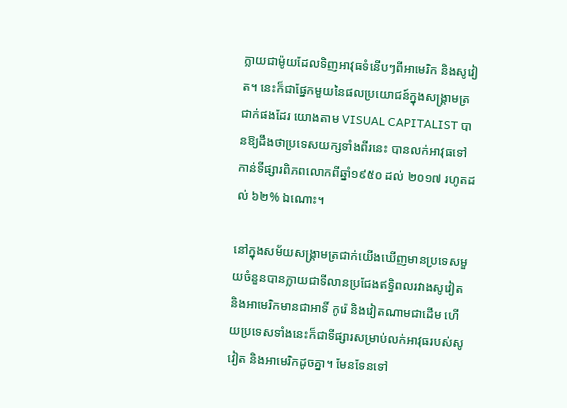ក្លាយជាម៉ូយដែលទិញអាវុធទំនើបៗពីអាមេរិក និងសូវៀត។ នេះក៏ជាផ្នែកមួយនៃផលប្រយោជន៍ក្នុងសង្គ្រាមត្រជាក់ផងដែរ យោងតាម VISUAL CAPITALIST បានឱ្យដឹងថាប្រទេសយក្សទាំងពីរនេះ បានលក់អាវុធទៅកាន់ទីផ្សារពិភពលោកពីឆ្នាំ១៩៥០ ដល់ ២០១៧ រហូតដល់ ៦២% ឯណោះ។

នៅក្នុងសម័យសង្គ្រាមត្រជាក់យើងឃើញមានប្រទេសមួយចំនួនបានក្លាយជាទីលានប្រជែងឥទ្ធិពលរវាងសូវៀត និងអាមេរិកមានជាអាទិ៍ កូរ៉េ និងវៀតណាមជាដើម ហើយប្រទេសទាំងនេះក៏ជាទីផ្សារសម្រាប់លក់អាវុធរបស់សូវៀត និងអាមេរិកដូចគ្នា។ មែនទែនទៅ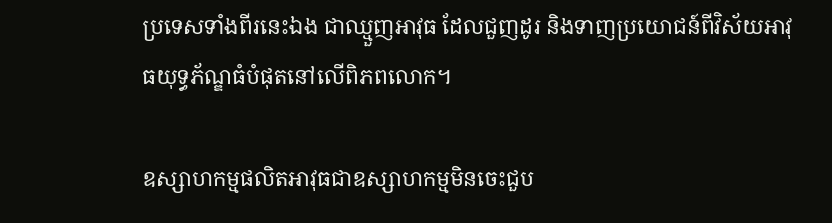ប្រទេសទាំងពីរនេះឯង ជាឈ្មួញអាវុធ ដែលជួញដូរ និងទាញប្រយោជន៍ពីវិស័យអាវុធយុទ្ធភ័ណ្ឌធំបំផុតនៅលើពិភពលោក។

ឧស្សាហកម្មផលិតអាវុធជាឧស្សាហកម្មមិនចេះជួប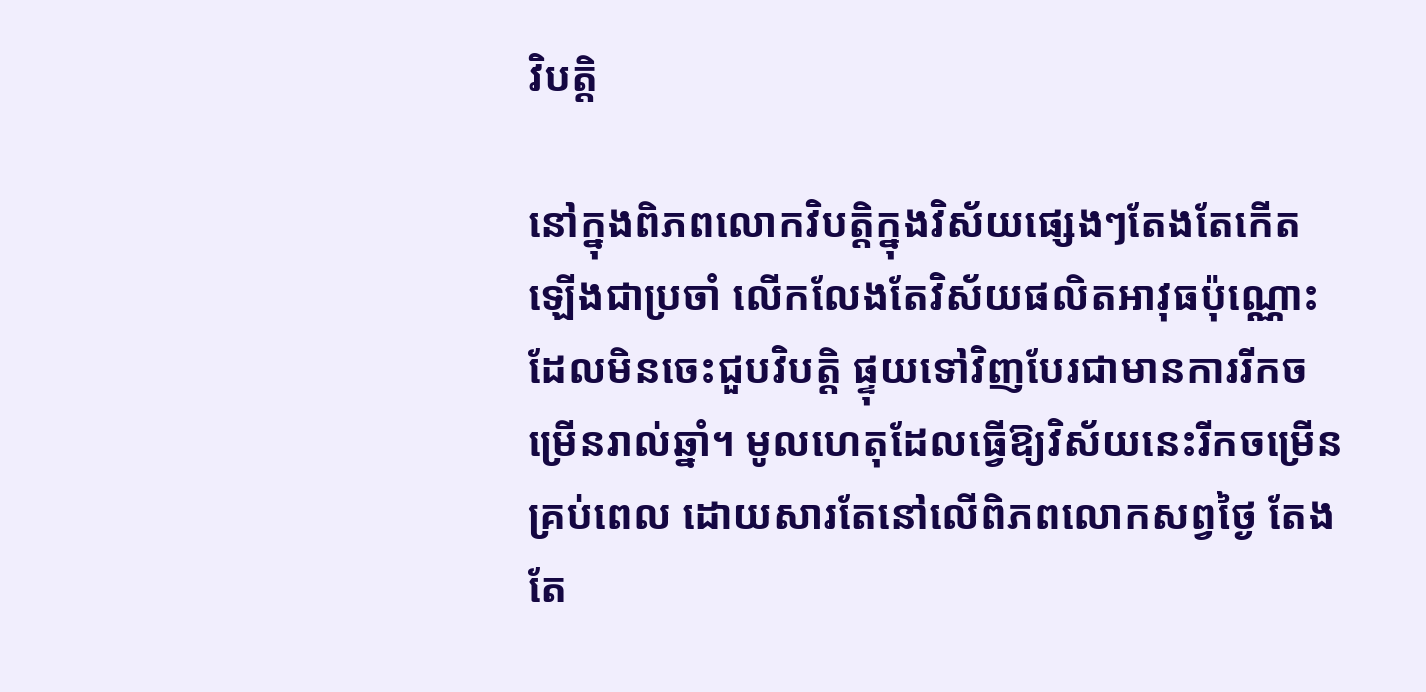វិបត្តិ

នៅក្នុងពិភពលោកវិបត្តិក្នុងវិស័យផ្សេងៗតែងតែកើតឡើងជាប្រចាំ លើកលែងតែវិស័យផលិតអាវុធប៉ុណ្ណោះ ដែលមិនចេះជួបវិបត្តិ ផ្ទុយទៅវិញបែរជាមានការរីកចម្រើនរាល់ឆ្នាំ។ មូលហេតុដែលធ្វើឱ្យវិស័យនេះរីកចម្រើនគ្រប់ពេល ដោយសារតែនៅលើពិភពលោកសព្វថ្ងៃ តែងតែ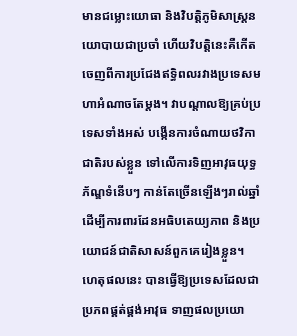មានជម្លោះយោធា និងវិបត្តិភូមិសាស្ត្រនយោបាយជាប្រចាំ ហើយវិបត្តិនេះគឺកើតចេញពីការប្រជែងឥទ្ធិពលរវាងប្រទេសមហាអំណាចតែម្ដង។ វាបណ្ដាលឱ្យគ្រប់ប្រទេសទាំងអស់ បង្កើនការចំណាយថវិកាជាតិរបស់ខ្លួន ទៅលើការទិញអាវុធយុទ្ធភ័ណ្ឌទំនើបៗ កាន់តែច្រើនឡើងៗរាល់ឆ្នាំ ដើម្បីការពារដែនអធិបតេយ្យភាព និងប្រយោជន៍ជាតិសាសន៍ពួកគេរៀងខ្លួន។ ហេតុផលនេះ បានធ្វើឱ្យប្រទេសដែលជាប្រភពផ្គត់ផ្គង់អាវុធ ទាញផលប្រយោ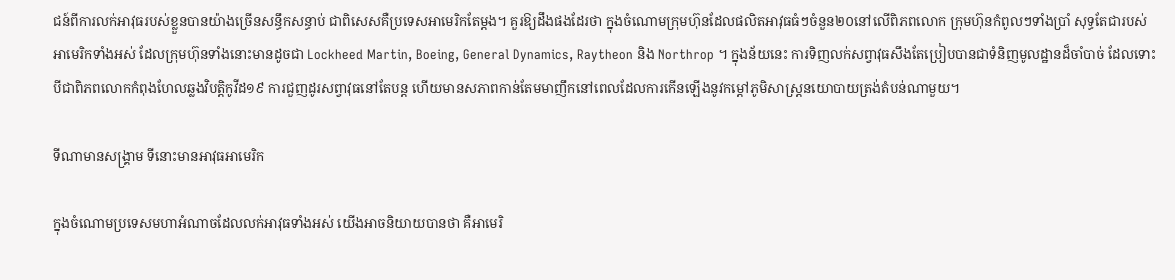ជន៍ពីការលក់អាវុធរបស់ខ្លួនបានយ៉ាងច្រើនសន្ធឹកសន្ធាប់ ជាពិសេសគឺប្រទេសអាមេរិកតែម្ដង។ គួរឱ្យដឹងផងដែរថា ក្នុងចំណោមក្រុមហ៊ុនដែលផលិតអាវុធធំៗចំនួន២០នៅលើពិភពលោក ក្រុមហ៊ុនកំពូលៗទាំងប្រាំ សុទ្ធតែជារបស់អាមេរិកទាំងអស់ ដែលក្រុមហ៊ុនទាំងនោះមានដូចជា Lockheed Martin, Boeing, General Dynamics, Raytheon និង Northrop ។ ក្នុងន័យនេះ ការទិញលក់សព្វាវុធសឹងតែប្រៀបបានជាទំនិញមូលដ្ឋានដ៏ចាំបាច់ ដែលទោះបីជាពិភពលោកកំពុងហែលឆ្លងវិបត្ដិកូវីដ១៩ ការជួញដូរសព្វាវុធនៅតែបន្ត ហើយមានសភាពកាន់តែមមាញឹកនៅពេលដែលការកើនឡើងនូវកម្ដៅភូមិសាស្ត្រនយោបាយត្រង់តំបន់ណាមួយ។

ទីណាមានសង្គ្រាម ទីនោះមានអាវុធអាមេរិក

ក្នុងចំណោមប្រទេសមហាអំណាចដែលលក់អាវុធទាំងអស់ យើងអាចនិយាយបានថា គឺអាមេរិ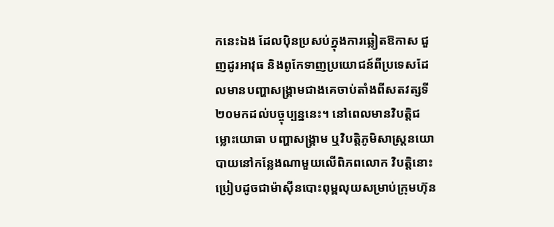កនេះឯង ដែលប៉ិនប្រសប់ក្នុងការឆ្លៀតឱកាស ជួញដូរអាវុធ និងពូកែទាញប្រយោជន៍ពីប្រទេសដែលមានបញ្ហាសង្គ្រាមជាងគេចាប់តាំងពីសតវត្សទី២០មកដល់បច្ចុប្បន្ននេះ។ នៅពេលមានវិបត្តិជម្លោះយោធា បញ្ហាសង្គ្រាម ឬវិបត្តិភូមិសាស្ត្រនយោបាយនៅកន្លែងណាមួយលើពិភពលោក វិបត្តិនោះប្រៀបដូចជាម៉ាស៊ីនបោះពុម្ពលុយសម្រាប់ក្រុមហ៊ុន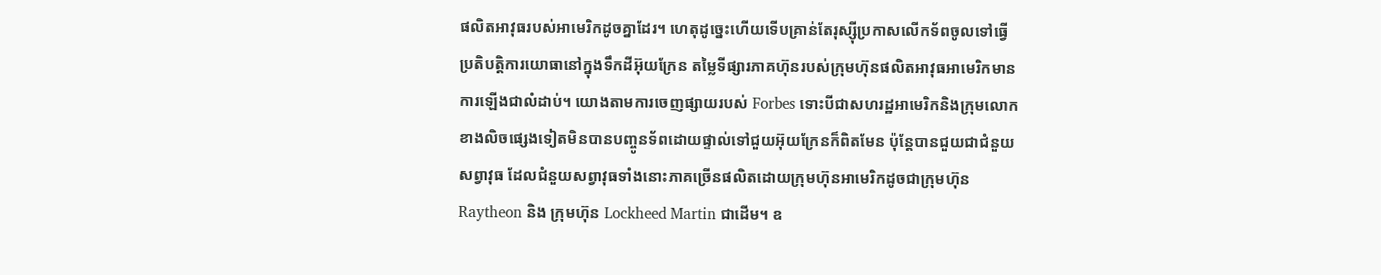ផលិតអាវុធរបស់អាមេរិកដូចគ្នាដែរ។ ហេតុដូច្នេះហើយទើបគ្រាន់តែរុស្ស៊ីប្រកាសលើកទ័ពចូលទៅធ្វើប្រតិបត្ដិការយោធានៅក្នុងទឹកដីអ៊ុយក្រែន តម្លៃទីផ្សារភាគហ៊ុនរបស់ក្រុមហ៊ុនផលិតអាវុធអាមេរិកមានការឡើងជាលំដាប់។ យោងតាមការចេញផ្សាយរបស់ Forbes ទោះបីជាសហរដ្ឋអាមេរិកនិងក្រុមលោកខាងលិចផ្សេងទៀតមិនបានបញ្ចូនទ័ពដោយផ្ទាល់ទៅជួយអ៊ុយក្រែនក៏ពិតមែន ប៉ុន្តែបានជួយជាជំនួយសព្វាវុធ ដែលជំនួយសព្វាវុធទាំងនោះភាគច្រើនផលិតដោយក្រុមហ៊ុនអាមេរិកដូចជាក្រុមហ៊ុន Raytheon និង ក្រុមហ៊ុន Lockheed Martin ជាដើម។ ឧ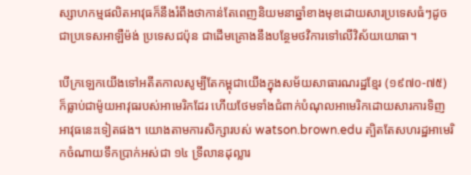ស្សាហកម្មផលិតអាវុធក៏នឹងរំពឹងថាកាន់តែពេញនិយមនាឆ្នាំខាងមុខដោយសារប្រទេសធំៗដូចជាប្រទេសអាឡឺម៉ង់ ប្រទេសជប៉ុន ជាដើមគ្រោងនឹងបន្ថែមថវិការទៅលើវិស័យយោធា។

បើក្រឡេកយើងទៅអតីតកាលសូម្បីតែកម្ពុជាយើងក្នុងសម័យសាធារណរដ្ឋខ្មែរ (១៩៧០-៧៥) ក៏ធ្លាប់ជាម៉ូយអាវុធរបស់អាមេរិកដែរ ហើយថែមទាំងជំពាក់បំណុលអាមេរិកដោយសារការទិញអាវុធនេះទៀតផង។ យោងតាមការសិក្សារបស់ watson.brown.edu ត្បិតតែសហរដ្ឋអាមេរិកចំណាយទឹកប្រាក់អស់ជា ១៤ ទ្រីលានដុល្លារ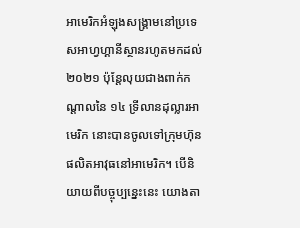អាមេរិកអំឡុងសង្គ្រាមនៅប្រទេសអាហ្វហ្គានីស្ថានរហូតមកដល់២០២១ ប៉ុន្តែលុយជាងពាក់កណ្ដាលនៃ ១៤ ទ្រីលានដុល្លារអាមេរិក នោះបានចូលទៅក្រុមហ៊ុនផលិតអាវុធនៅអាមេរិក។ បើនិយាយពីបច្ចុប្បន្នេះនេះ យោងតា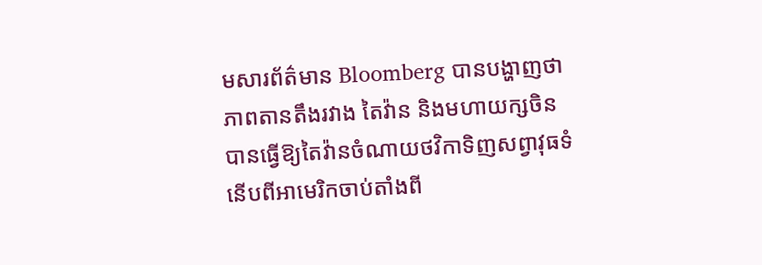មសារព័ត៌មាន Bloomberg បានបង្ហាញថា ភាពតានតឹងរវាង តៃវ៉ាន និងមហាយក្សចិន បានធ្វើឱ្យតៃវ៉ានចំណាយថវិកាទិញសព្វាវុធទំនើបពីអាមេរិកចាប់តាំងពី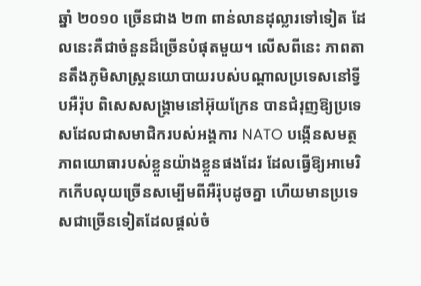ឆ្នាំ ២០១០ ច្រើនជាង ២៣ ពាន់លានដុល្លារទៅទៀត ដែលនេះគឺជាចំនួនដ៏ច្រើនបំផុតមួយ។ លើសពីនេះ ភាពតានតឹងភូមិសាស្ត្រនយោបាយរបស់បណ្ដាលប្រទេសនៅទ្វីបអឺរ៉ុប ពិសេសសង្គ្រាមនៅអ៊ុយក្រែន បានជំរុញឱ្យប្រទេសដែលជាសមាជិករបស់អង្គការ NATO បង្កើនសមត្ថភាពយោធារបស់ខ្លួនយ៉ាងខ្លួនផងដែរ ដែលធ្វើឱ្យអាមេរិកកើបលុយច្រើនសម្បើមពីអឺរ៉ុបដូចគ្នា ហើយមានប្រទេសជាច្រើនទៀតដែលផ្ដល់ចំ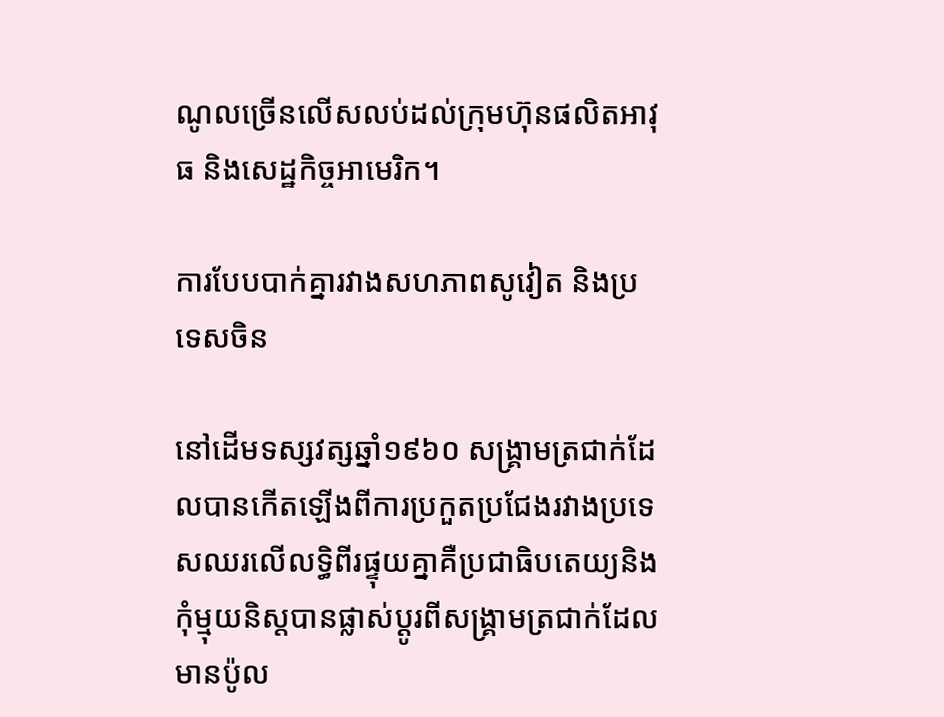ណូលច្រើនលើសលប់ដល់ក្រុមហ៊ុនផលិតអាវុធ និងសេដ្ឋកិច្ចអាមេរិក។

ការបែបបាក់គ្នារវាងសហភាពសូវៀត និងប្រទេសចិន

នៅដើមទស្សវត្សឆ្នាំ១៩៦០ សង្រ្គាមត្រជាក់ដែលបានកើតឡើងពីការប្រកួតប្រជែងរវាងប្រទេសឈរលើលទ្ធិពីរផ្ទុយគ្នាគឺប្រជាធិបតេយ្យនិងកុំម្មុយនិស្តបានផ្លាស់ប្តូរពីសង្រ្គាមត្រជាក់ដែលមានប៉ូល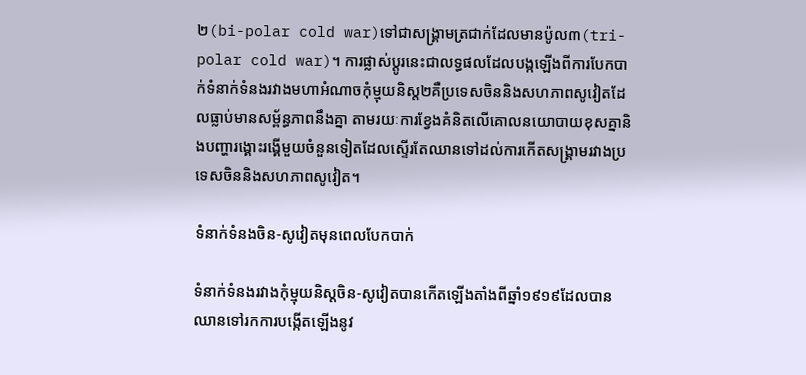២(bi-polar cold war)ទៅជាសង្រ្គាមត្រជាក់ដែលមានប៉ូល៣(tri-polar cold war)។ ការផ្លាស់ប្តូរនេះជាលទ្ធផលដែលបង្កឡើងពីការបែកបាក់ទំនាក់ទំនងរវាងមហាអំណាចកុំម្មុយនិស្ត២គឺប្រទេសចិននិងសហភាពសូវៀតដែលធ្លាប់មានសម្ព័ន្ធភាពនឹងគ្នា តាមរយៈការខ្វែងគំនិតលើគោលនយោបាយខុសគ្នានិងបញ្ហារង្គោះរង្គើមួយចំនួនទៀតដែលស្ទើរតែឈានទៅដល់ការកើតសង្រ្គាមរវាងប្រទេសចិននិងសហភាពសូវៀត។

ទំនាក់ទំនងចិន-សូវៀតមុនពេលបែកបាក់

ទំនាក់ទំនងរវាងកុំម្មុយនិស្តចិន-សូវៀតបានកើតឡើងតាំងពីឆ្នាំ១៩១៩ដែលបានឈានទៅរកការបង្កើតឡើងនូវ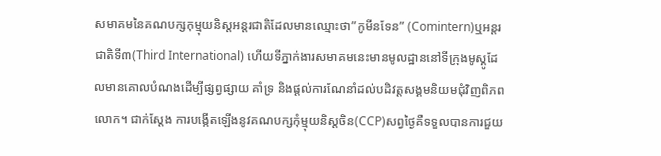សមាគមនៃគណបក្សកុម្មុយនិស្តអន្តរជាតិដែលមានឈ្មោះថា”កូមីនទែន” (Comintern)ឬអន្តរជាតិទី៣(Third International) ហើយទីភ្នាក់ងារសមាគមនេះមានមូលដ្ឋាននៅទីក្រុងមូស្គូដែលមានគោលបំណងដើម្បីផ្សព្វផ្សាយ គាំទ្រ និងផ្តល់ការណែនាំដល់បដិវត្តសង្គមនិយមជុំវិញពិភពលោក។ ជាក់ស្តែង ការបង្កើតឡើងនូវគណបក្សកុំម្មុយនិស្តចិន(CCP)សព្វថ្ងៃគឺទទួលបានការជួយ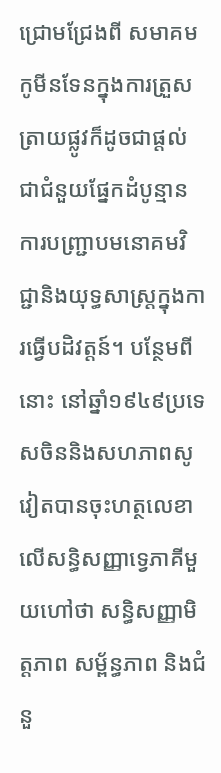ជ្រោមជ្រែងពី សមាគមកូមីនទែនក្នុងការត្រួសត្រាយផ្លូវក៏ដូចជាផ្តល់ជាជំនួយផ្នែកដំបូន្មាន ការបញ្ជ្រាបមនោគមវិជ្ជានិងយុទ្ធសាស្ត្រក្នុងការធ្វើបដិវត្តន៍។ បន្ថែមពីនោះ នៅឆ្នាំ១៩៤៩ប្រទេសចិននិងសហភាពសូវៀតបានចុះហត្ថលេខាលើសន្ធិសញ្ញាទ្វេភាគីមួយហៅថា សន្ធិសញ្ញាមិត្តភាព សម្ព័ន្ធភាព និងជំនួ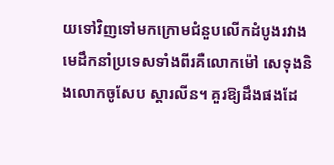យទៅវិញទៅមកក្រោមជំនួបលើកដំបូងរវាងមេដឹកនាំប្រទេសទាំងពីរគឺលោកម៉ៅ សេទុងនិងលោកចូសែប ស្តារលីន។ គួរឱ្យដឹងផងដែ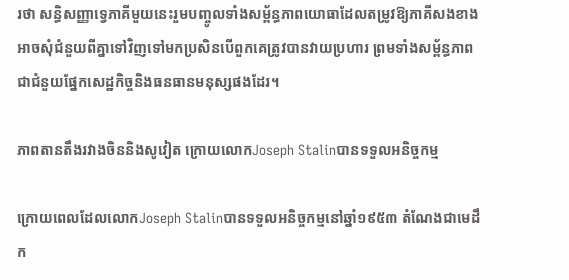រថា សន្ធិសញ្ញាទ្វេភាគីមួយនេះរួមបញ្ចូលទាំងសម្ព័ន្ធភាពយោធាដែលតម្រូវឱ្យភាគីសងខាងអាចសុំជំនួយពីគ្នាទៅវិញទៅមកប្រសិនបើពួកគេត្រូវបានវាយប្រហារ ព្រមទាំងសម្ព័ន្ធភាពជាជំនួយផ្នែកសេដ្ឋកិច្ចនិងធនធានមនុស្សផងដែរ។

ភាពតានតឹងរវាងចិននិងសូវៀត ក្រោយលោកJoseph Stalinបានទទួលអនិច្ចកម្ម

ក្រោយពេលដែលលោកJoseph Stalinបានទទួលអនិច្ចកម្មនៅឆ្នាំ១៩៥៣ តំណែងជាមេដឹក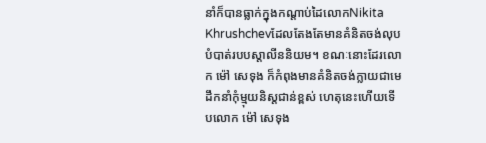នាំក៏បានធ្លាក់ក្នុងកណ្តាប់ដៃលោកNikita Khrushchevដែលតែងតែមានគំនិតចង់លុបបំបាត់របបស្តាលីននិយម។ ខណៈនោះដែរលោក ម៉ៅ សេទុង ក៏កំពុងមានគំនិតចង់ក្លាយជាមេដឹកនាំកុំម្មុយនិស្តជាន់ខ្ពស់ ហេតុនេះហើយទើបលោក ម៉ៅ សេទុង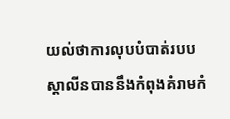យល់ថាការលុបបំបាត់របបស្តាលីនបាននឹងកំពុងគំរាមកំ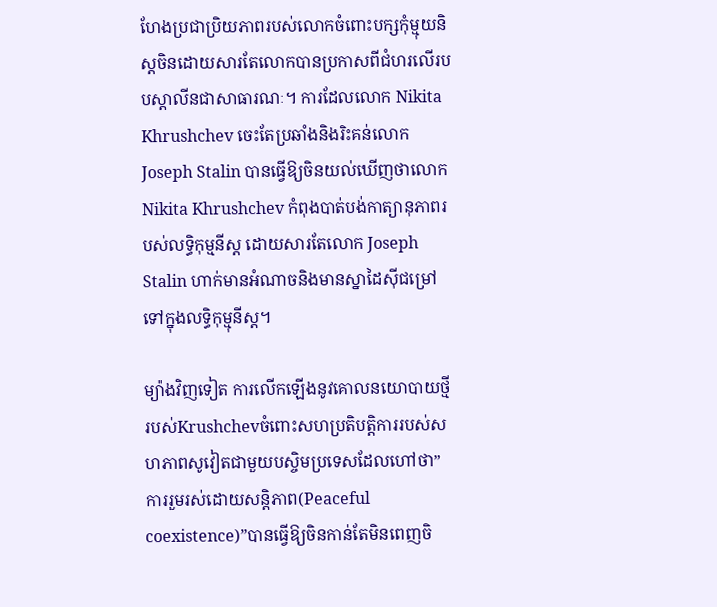ហែងប្រជាប្រិយភាពរបស់លោកចំពោះបក្សកុំម្មុយនិស្តចិនដោយសារតែលោកបានប្រកាសពីជំហរលើរបបស្តាលីនជាសាធារណៈ។ ការដែលលោក Nikita Khrushchev ចេះតែប្រឆាំងនិងរិះគន់លោកJoseph Stalin បានធ្វើឱ្យចិនយល់ឃើញថាលោក Nikita Khrushchev កំពុងបាត់បង់កាត្យានុភាពរបស់លទ្ធិកុម្មនីស្ដ ដោយសារតែលោក Joseph Stalin ហាក់មានអំណាចនិងមានស្នាដៃស៊ីជម្រៅទៅក្នុងលទ្ធិកុម្មុនីស្ដ។

ម្យ៉ាងវិញទៀត ការលើកឡើងនូវគោលនយោបាយថ្មីរបស់Krushchevចំពោះសហប្រតិបត្តិការរបស់សហភាពសូវៀតជាមួយបស្ចិមប្រទេសដែលហៅថា”ការរួមរស់ដោយសន្តិភាព(Peaceful coexistence)”បានធ្វើឱ្យចិនកាន់តែមិនពេញចិ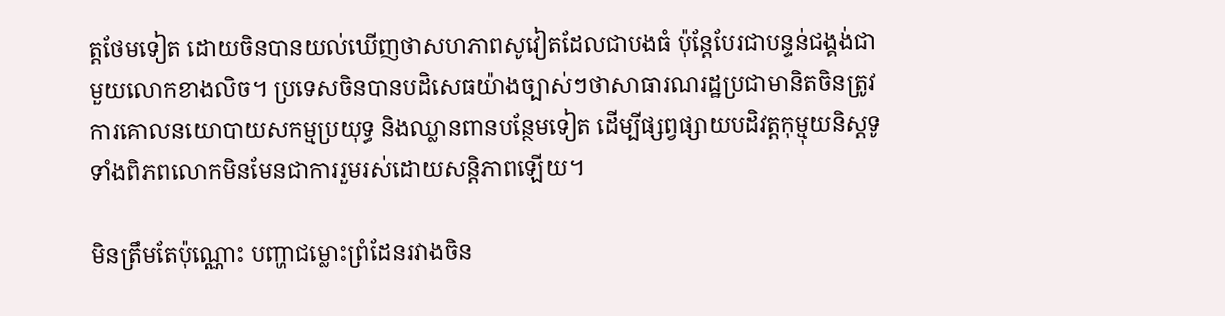ត្តថែមទៀត ដោយចិនបានយល់ឃើញថាសហភាពសូវៀតដែលជាបងធំ ប៉ុន្តែបែរជាបន្ទន់ជង្គង់ជាមួយលោកខាងលិច។ ប្រទេសចិនបានបដិសេធយ៉ាងច្បាស់ៗថាសាធារណរដ្ឋប្រជាមានិតចិនត្រូវការគោលនយោបាយសកម្មប្រយុទ្ធ និងឈ្លានពានបន្ថែមទៀត ដើម្បីផ្សព្វផ្សាយបដិវត្តកុម្មុយនិស្តទូទាំងពិភពលោកមិនមែនជាការរួមរស់ដោយសន្តិភាពឡើយ។

មិនត្រឹមតែប៉ុណ្ណោះ បញ្ហាជម្លោះព្រំដែនរវាងចិន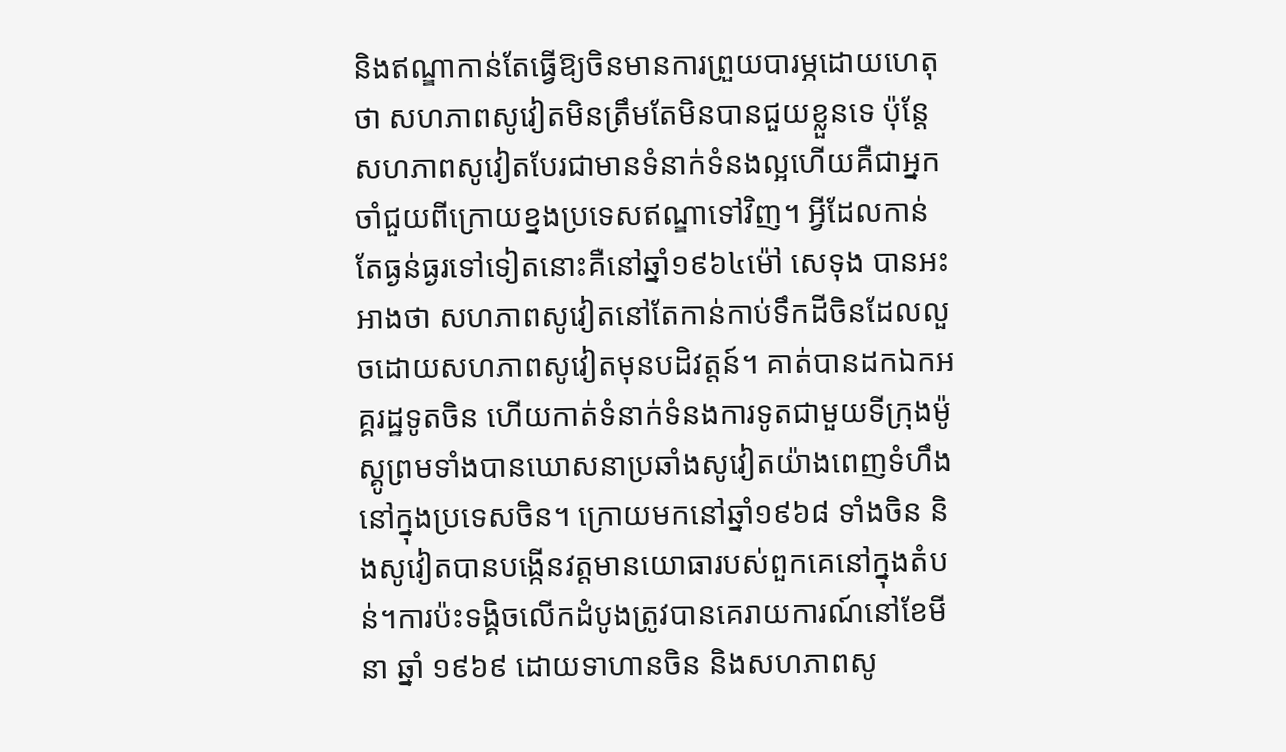និងឥណ្ឌាកាន់តែធ្វើឱ្យចិនមានការព្រួយបារម្ភដោយហេតុថា សហភាពសូវៀតមិនត្រឹមតែមិនបានជួយខ្លួនទេ ប៉ុន្តែសហភាពសូវៀតបែរជាមានទំនាក់ទំនងល្អហើយគឺជាអ្នកចាំជួយពីក្រោយខ្នងប្រទេសឥណ្ឌាទៅវិញ។ អ្វីដែលកាន់តែធ្ងន់ធ្ងរទៅទៀតនោះគឺនៅឆ្នាំ១៩៦៤ម៉ៅ សេទុង បានអះអាងថា សហភាពសូវៀតនៅតែកាន់កាប់ទឹកដីចិនដែលលួចដោយសហភាពសូវៀតមុនបដិវត្តន៍។ គាត់បានដកឯកអគ្គរដ្ឋទូតចិន ហើយកាត់ទំនាក់ទំនងការទូតជាមួយទីក្រុងម៉ូស្គូព្រមទាំងបានឃោសនាប្រឆាំងសូវៀតយ៉ាងពេញទំហឹងនៅក្នុងប្រទេសចិន។ ក្រោយមកនៅឆ្នាំ១៩៦៨ ទាំងចិន និងសូវៀតបានបង្កើនវត្តមានយោធារបស់ពួកគេនៅក្នុងតំបន់។ការប៉ះទង្គិចលើកដំបូងត្រូវបានគេរាយការណ៍នៅខែមីនា ឆ្នាំ ១៩៦៩ ដោយទាហានចិន និងសហភាពសូ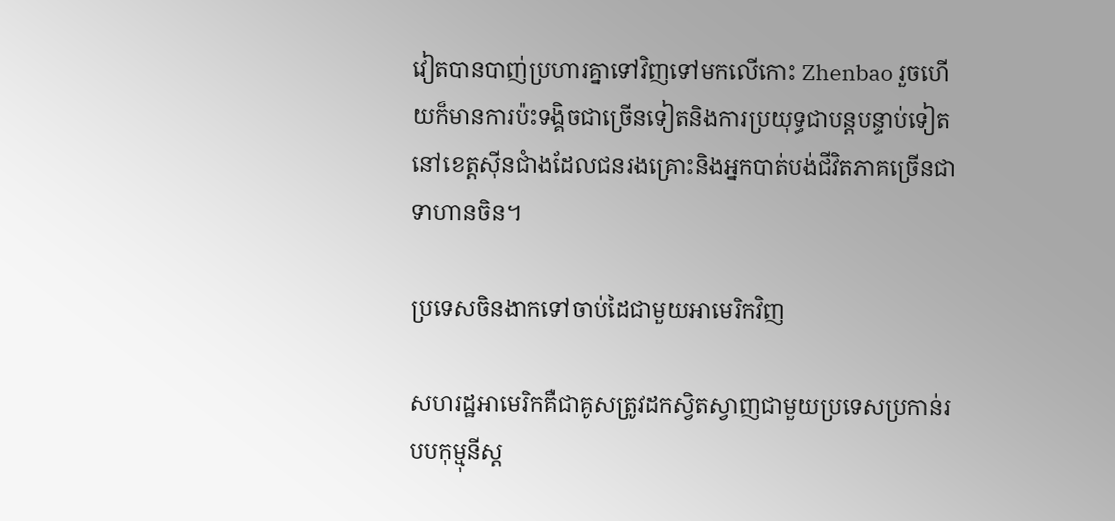វៀតបានបាញ់ប្រហារគ្នាទៅវិញទៅមកលើកោះ Zhenbao រួចហើយក៏មានការប៉ះទង្គិចជាច្រើនទៀតនិងការប្រយុទ្ធជាបន្តបន្ទាប់ទៀតនៅខេត្តស៊ីនជាំងដែលជនរងគ្រោះនិងអ្នកបាត់បង់ជីវិតភាគច្រើនជាទាហានចិន។

ប្រទេសចិនងាកទៅចាប់ដៃជាមួយអាមេរិកវិញ

សហរដ្ឋអាមេរិកគឺជាគូសត្រូវដកស្វិតស្វាញជាមួយប្រទេសប្រកាន់របបកុម្មុនីស្ដ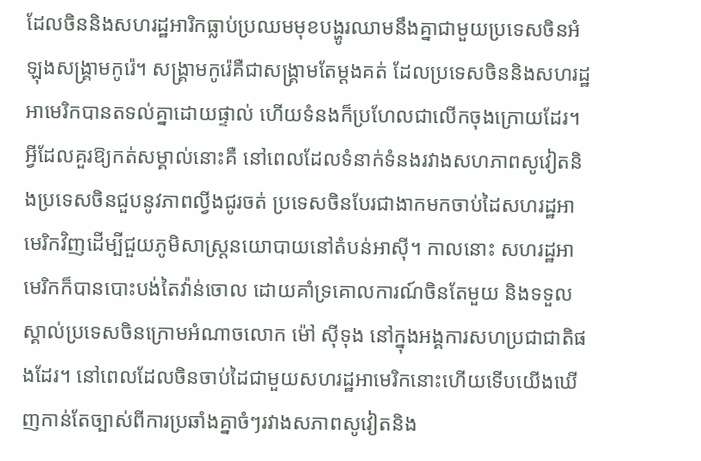ដែលចិននិងសហរដ្ឋអារិកធ្លាប់ប្រឈមមុខបង្ហូរឈាមនឹងគ្នាជាមួយប្រទេសចិនអំឡុងសង្គ្រាមកូរ៉េ។ សង្គ្រាមកូរ៉េគឺជាសង្គ្រាមតែម្ដងគត់ ដែលប្រទេសចិននិងសហរដ្ឋអាមេរិកបានតទល់គ្នាដោយផ្ទាល់ ហើយទំនងក៏ប្រហែលជាលើកចុងក្រោយដែរ។ អ្វីដែលគួរឱ្យកត់សម្គាល់នោះគឺ នៅពេលដែលទំនាក់ទំនងរវាងសហភាពសូវៀតនិងប្រទេសចិនជួបនូវភាពល្វីងជូរចត់ ប្រទេសចិនបែរជាងាកមកចាប់ដៃសហរដ្ឋអាមេរិកវិញដើម្បីជួយភូមិសាស្ត្រនយោបាយនៅតំបន់អាស៊ី។ កាលនោះ សហរដ្ឋអាមេរិកក៏បានបោះបង់តៃវ៉ាន់ចោល ដោយគាំទ្រគោលការណ៍ចិនតែមួយ និងទទួលស្គាល់ប្រទេសចិនក្រោមអំណាចលោក ម៉ៅ ស៊ីទុង នៅក្នុងអង្គការសហប្រជាជាតិផងដែរ។ នៅពេលដែលចិនចាប់ដៃជាមួយសហរដ្ឋអាមេរិកនោះហើយទើបយើងឃើញកាន់តែច្បាស់ពីការប្រឆាំងគ្នាចំៗរវាងសភាពសូវៀតនិង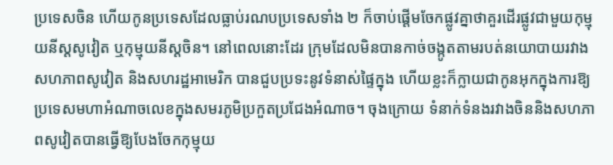ប្រទេសចិន ហើយកូនប្រទេសដែលធ្លាប់រណបប្រទេសទាំង ២ ក៏ចាប់ផ្ដើមចែកផ្លូវគ្នាថាគួរដើរផ្លូវជាមួយកុម្មុយនីស្ដសូវៀត ឬកុម្មុយនីស្ដចិន។ នៅពេលនោះដែរ ក្រុមដែលមិនបានកាច់ចង្កូតតាមរបត់នយោបាយរវាងសហភាពសូវៀត និងសហរដ្ឋអាមេរិក បានជួបប្រទះនូវទំនាស់ផ្ទៃក្នុង ហើយខ្លះក៏ក្លាយជាកូនអុកក្នុងការឱ្យប្រទេសមហាអំណាចលេខក្នុងសមរភូមិប្រកួតប្រជែងអំណាច។ ចុងក្រោយ ទំនាក់ទំនងរវាងចិននិងសហភាពសូវៀតបានធ្វើឱ្យបែងចែកកុម្មុយ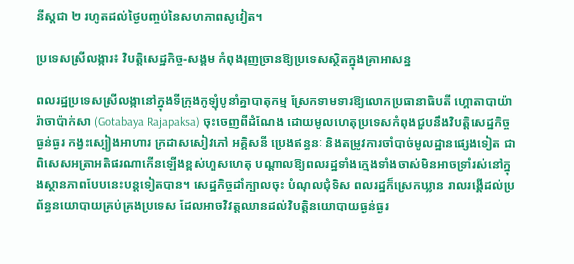នីស្ដជា ២ រហូតដល់ថ្ងៃបញ្ចប់នៃសហភាពសូវៀត។

ប្រទេសស្រីលង្ការ៖ វិបត្ដិសេដ្ឋកិច្ច-សង្គម កំពុងរុញច្រានឱ្យប្រទេសស្ថិតក្នុងគ្រាអាសន្ន

ពលរដ្ឋប្រទេសស្រីលង្កានៅក្នុងទីក្រុងកូឡុំបូនាំគ្នាបាតុកម្ម ស្រែកទាមទារឱ្យលោកប្រធានាធិបតី ហ្គោតាបាយ៉ា រ៉ាចាប៉ាក់សា (Gotabaya Rajapaksa) ចុះចេញពីដំណែង ដោយមូលហេតុប្រទេសកំពុងជួបនឹងវិបត្តិសេដ្ឋកិច្ចធ្ងន់ធ្ងរ កង្វះស្បៀងអាហារ ក្រដាសសៀវភៅ អគ្គិសនី ប្រេងឥន្ធនៈ និងតម្រូវការចាំបាច់មូលដ្ឋានផ្សេងទៀត ជាពិសេសអត្រាអតិផរណាកើនឡើងខ្ពស់ហួសហេតុ បណ្ដាលឱ្យពលរដ្ឋទាំងក្មេងទាំងចាស់មិនអាចទ្រាំរស់នៅក្នុងស្ថានភាពបែបនេះបន្តទៀតបាន។ សេដ្ឋកិច្ចដាំក្បាលចុះ បំណុលជុំទិស ពលរដ្ឋក៏ស្រេកឃ្លាន រាលរង្គើដល់ប្រព័ន្ធនយោបាយគ្រប់គ្រងប្រទេស ដែលអាចវិវត្តឈានដល់វិបត្តិនយោបាយធ្ងន់ធ្ងរ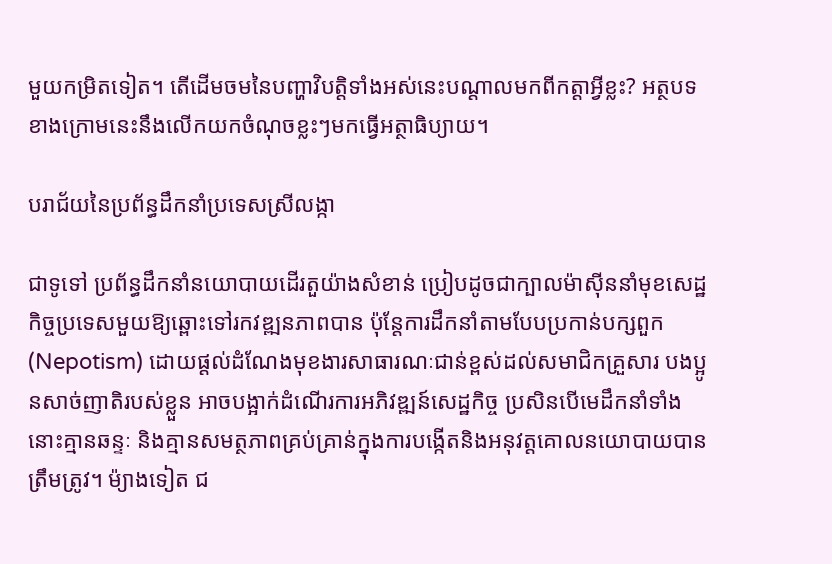មួយកម្រិតទៀត។ តើដើមចមនៃបញ្ហាវិបត្តិទាំងអស់នេះបណ្ដាលមកពីកត្តាអ្វីខ្លះ? អត្ថបទខាងក្រោមនេះនឹងលើកយកចំណុចខ្លះៗមកធ្វើអត្ថាធិប្យាយ។

បរាជ័យនៃប្រព័ន្ធដឹកនាំប្រទេសស្រីលង្កា

ជាទូទៅ ប្រព័ន្ធដឹកនាំនយោបាយដើរតួយ៉ាងសំខាន់ ប្រៀបដូចជាក្បាលម៉ាស៊ីននាំមុខសេដ្ឋកិច្ចប្រទេសមួយឱ្យឆ្ពោះទៅរកវឌ្ឍនភាពបាន ប៉ុន្តែការដឹកនាំតាមបែបប្រកាន់បក្សពួក (Nepotism) ដោយផ្ដល់ដំណែងមុខងារសាធារណៈជាន់ខ្ពស់ដល់សមាជិកគ្រួសារ បងប្អូនសាច់ញាតិរបស់ខ្លួន អាចបង្អាក់ដំណើរការអភិវឌ្ឍន៍សេដ្ឋកិច្ច ប្រសិនបើមេដឹកនាំទាំងនោះគ្មានឆន្ទៈ និងគ្មានសមត្ថភាពគ្រប់គ្រាន់ក្នុងការបង្កើតនិងអនុវត្តគោលនយោបាយបានត្រឹមត្រូវ។ ម៉្យាងទៀត ជ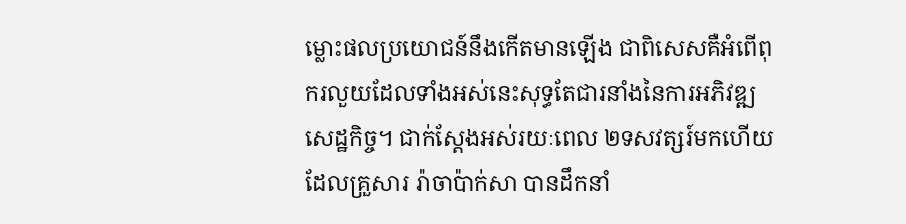ម្លោះផលប្រយោជន៍នឹងកើតមានឡើង ជាពិសេសគឺអំពើពុករលួយដែលទាំងអស់នេះសុទ្ធតែជារនាំងនៃការអភិវឌ្ឍសេដ្ឋកិច្ច។ ជាក់ស្ដែងអស់រយៈពេល ២ទសវត្សរ៍មកហើយដែលគ្រួសារ រ៉ាចាប៉ាក់សា បានដឹកនាំ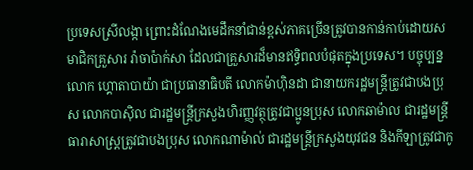ប្រទេសស្រីលង្កា ព្រោះដំណែងមេដឹកនាំជាន់ខ្ពស់ភាគច្រើនត្រូវបានកាន់កាប់ដោយសមាជិកគ្រួសារ រ៉ាចាប៉ាក់សា ដែលជាគ្រួសារដ៏មានឥទ្ធិពលបំផុតក្នុងប្រទេស។ បច្ចុប្បន្ន លោក ហ្គោតាបាយ៉ា ជាប្រធានាធិបតី លោកម៉ាហ៊ិនដា ជានាយករដ្ឋមន្ត្រីត្រូវជាបងប្រុស លោកបាស៊ិល ជារដ្ឋមន្ត្រីក្រសួងហិរញ្ញវត្ថុត្រូវជាប្អូនប្រុស លោកឆាម៉ាល ជារដ្ឋមន្ត្រីធារាសាស្ត្រត្រូវជាបងប្រុស លោកណាម៉ាល់ ជារដ្ឋមន្ត្រីក្រសួងយុវជន និងកីឡាត្រូវជាកូ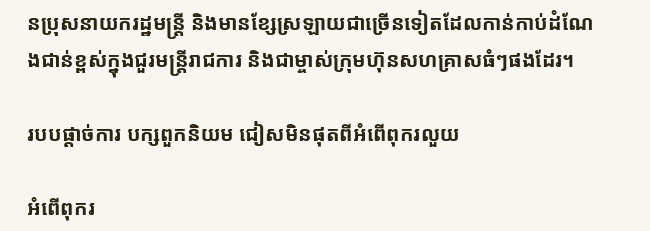នប្រុសនាយករដ្ឋមន្ត្រី និងមានខ្សែស្រឡាយជាច្រើនទៀតដែលកាន់កាប់ដំណែងជាន់ខ្ពស់ក្នុងជួរមន្ត្រីរាជការ និងជាម្ចាស់ក្រុមហ៊ុនសហគ្រាសធំៗផងដែរ។

របបផ្ដាច់ការ បក្សពួកនិយម ជៀសមិនផុតពីអំពើពុករលួយ

អំពើពុករ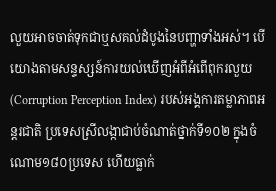លួយអាចចាត់ទុកជាឬសគល់ដំបូងនៃបញ្ហាទាំងអស់។ បើយោងតាមសន្ទស្សន៍ការយល់ឃើញអំពីអំពើពុករលួយ (Corruption Perception Index) របស់អង្គការតម្លាភាពអន្តរជាតិ ប្រទេសស្រីលង្កាជាប់ចំណាត់ថ្នាក់ទី១០២ ក្នុងចំណោម១៨០ប្រទេស ហើយធ្លាក់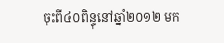ចុះពី៤០ពិន្ទុនៅឆ្នាំ២០១២ មក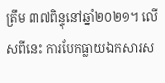ត្រឹម ៣៧ពិន្ទុនៅឆ្នាំ២០២១។ លើសពីនេះ ការបែកធ្លាយឯកសារស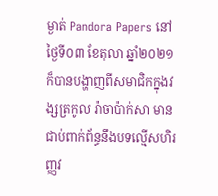ម្ងាត់ Pandora Papers នៅថ្ងៃទី០៣ ខែតុលា ឆ្នាំ២០២១ ក៏បានបង្ហាញពីសមាជិកក្នុងវង្សត្រកូល រ៉ាចាប៉ាក់សា មានជាប់ពាក់ព័ន្ធនឹងបទល្មើសហិរញ្ញវ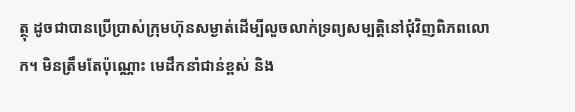ត្ថុ ដូចជាបានប្រើប្រាស់ក្រុមហ៊ុនសម្ងាត់ដើម្បីលួចលាក់ទ្រព្យសម្បត្តិនៅជុំវិញពិភពលោក។ មិនត្រឹមតែប៉ុណ្ណោះ មេដឹកនាំជាន់ខ្ពស់ និង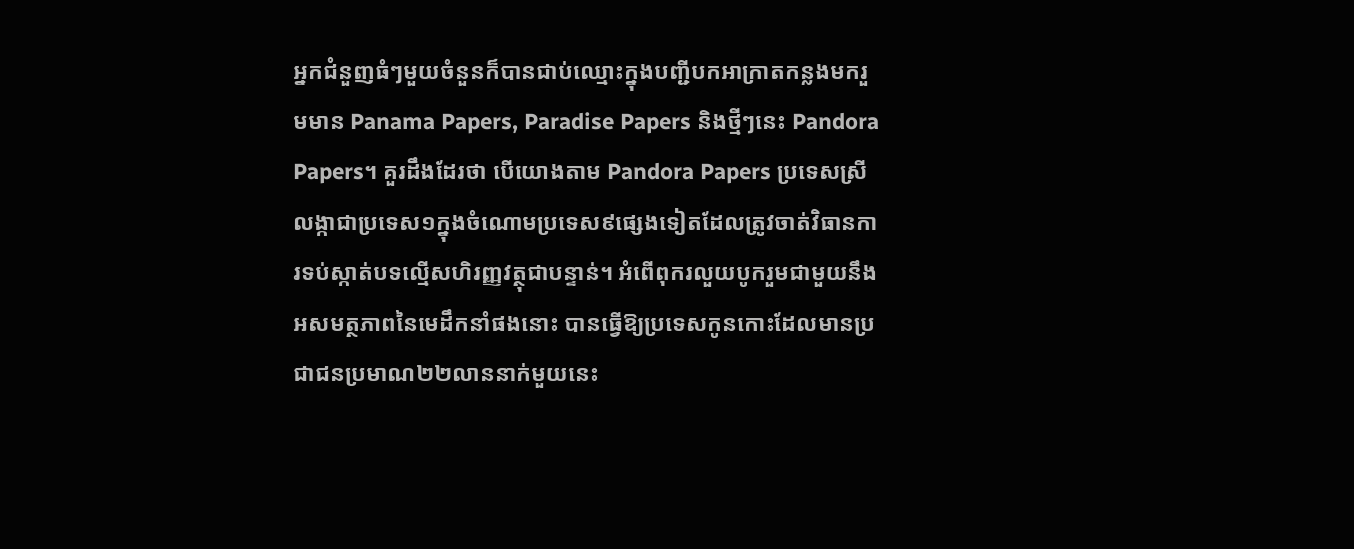អ្នកជំនួញធំៗមួយចំនួនក៏បានជាប់ឈ្មោះក្នុងបញ្ជីបកអាក្រាតកន្លងមករួមមាន Panama Papers, Paradise Papers និងថ្មីៗនេះ Pandora Papers។ គួរដឹងដែរថា បើយោងតាម Pandora Papers ប្រទេសស្រីលង្កាជាប្រទេស១ក្នុងចំណោមប្រទេស៩ផ្សេងទៀតដែលត្រូវចាត់វិធានការទប់ស្កាត់បទល្មើសហិរញ្ញវត្ថុជាបន្ទាន់។ អំពើពុករលួយបូករួមជាមួយនឹងអសមត្ថភាពនៃមេដឹកនាំផងនោះ បានធ្វើឱ្យប្រទេសកូនកោះដែលមានប្រជាជនប្រមាណ២២លាននាក់មួយនេះ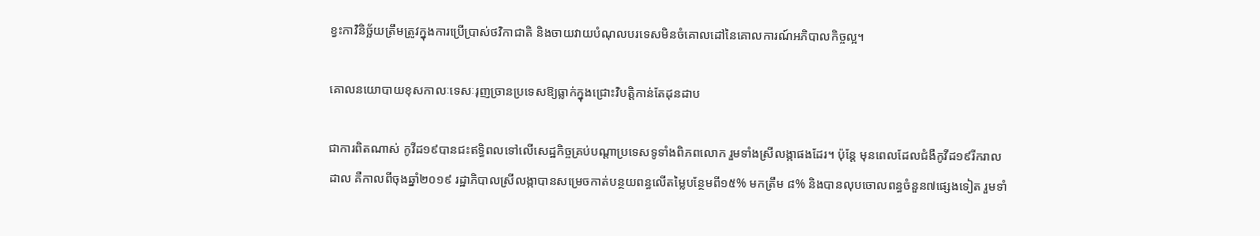ខ្វះកាវិនិច្ឆ័យត្រឹមត្រូវក្នុងការប្រើប្រាស់ថវិកាជាតិ និងចាយវាយបំណុលបរទេសមិនចំគោលដៅនៃគោលការណ៍អភិបាលកិច្ចល្អ។

គោលនយោបាយខុសកាលៈទេសៈរុញច្រានប្រទេសឱ្យធ្លាក់ក្នុងជ្រោះវិបត្តិកាន់តែដុនដាប

ជាការពិតណាស់ កូវីដ១៩បានជះឥទ្ធិពលទៅលើសេដ្ឋកិច្ចគ្រប់បណ្ដាប្រទេសទូទាំងពិភពលោក រួមទាំងស្រីលង្កាផងដែរ។ ប៉ុន្តែ មុនពេលដែលជំងឺកូវីដ១៩រីករាលដាល គឺកាលពីចុងឆ្នាំ២០១៩ រដ្ឋាភិបាលស្រីលង្កាបានសម្រេចកាត់បន្ថយពន្ធលើតម្លៃបន្ថែមពី១៥% មកត្រឹម ៨% និងបានលុបចោលពន្ធចំនួន៧ផ្សេងទៀត រួមទាំ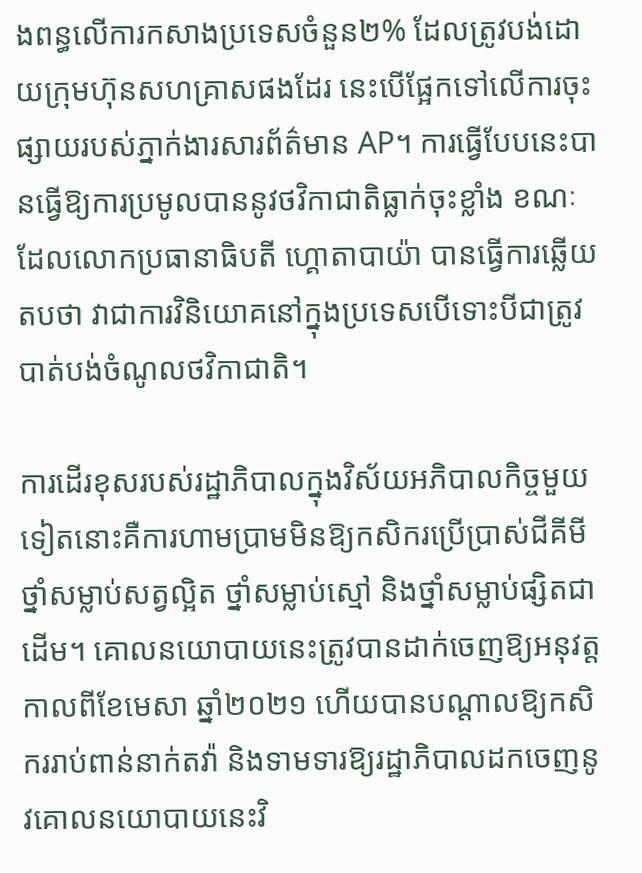ងពន្ធលើការកសាងប្រទេសចំនួន២% ដែលត្រូវបង់ដោយក្រុមហ៊ុនសហគ្រាសផងដែរ នេះបើផ្អែកទៅលើការចុះផ្សាយរបស់ភ្នាក់ងារសារព័ត៌មាន AP។ ការធ្វើបែបនេះបានធ្វើឱ្យការប្រមូលបាននូវថវិកាជាតិធ្លាក់ចុះខ្លាំង ខណៈដែលលោកប្រធានាធិបតី ហ្គោតាបាយ៉ា បានធ្វើការឆ្លើយតបថា វាជាការវិនិយោគនៅក្នុងប្រទេសបើទោះបីជាត្រូវបាត់បង់ចំណូលថវិកាជាតិ។

ការដើរខុសរបស់រដ្ឋាភិបាលក្នុងវិស័យអភិបាលកិច្ចមួយទៀតនោះគឺការហាមប្រាមមិនឱ្យកសិករប្រើប្រាស់ជីគីមី ថ្នាំសម្លាប់សត្វល្អិត ថ្នាំសម្លាប់ស្មៅ និងថ្នាំសម្លាប់ផ្សិតជាដើម។ គោលនយោបាយនេះត្រូវបានដាក់ចេញឱ្យអនុវត្តកាលពីខែមេសា ឆ្នាំ២០២១ ហើយបានបណ្ដាលឱ្យកសិកររាប់ពាន់នាក់តវ៉ា និងទាមទារឱ្យរដ្ឋាភិបាលដកចេញនូវគោលនយោបាយនេះវិ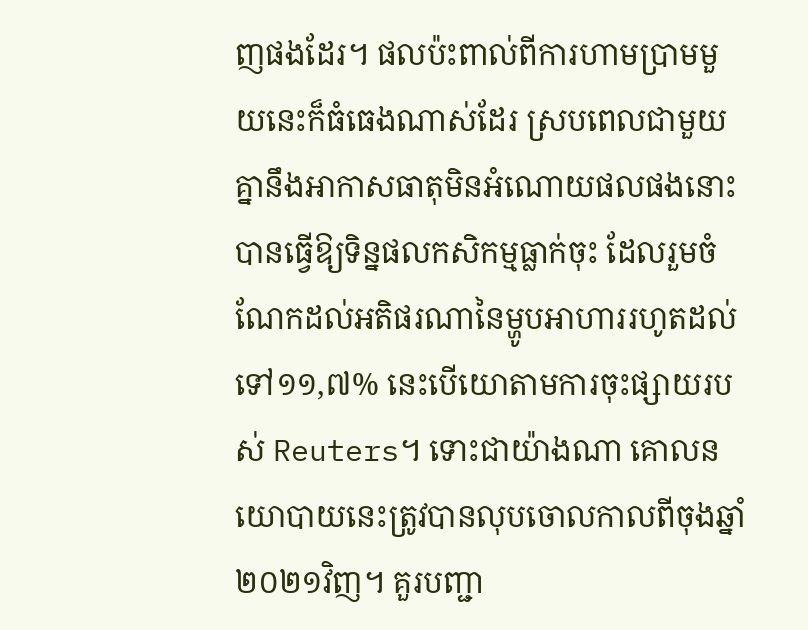ញផងដែរ។ ផលប៉ះពាល់ពីការហាមប្រាមមួយនេះក៏ធំធេងណាស់ដែរ ស្របពេលជាមួយគ្នានឹងអាកាសធាតុមិនអំណោយផលផងនោះ បានធ្វើឱ្យទិន្នផលកសិកម្មធ្លាក់ចុះ ដែលរួមចំណែកដល់អតិផរណានៃម្ហូបអាហាររហូតដល់ទៅ១១,៧% នេះបើយោតាមការចុះផ្សាយរបស់ Reuters។ ទោះជាយ៉ាងណា គោលនយោបាយនេះត្រូវបានលុបចោលកាលពីចុងឆ្នាំ២០២១វិញ។ គួរបញ្ជា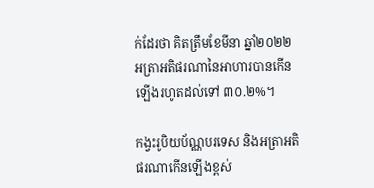ក់ដែរថា គិតត្រឹមខែមីនា ឆ្នាំ២០២២ អត្រាអតិផរណានៃអាហារបានកើនឡើងរហូតដល់ទៅ ៣០.២%។

កង្វះរូបិយប័ណ្ណបរទេស និងអត្រាអតិផរណាកើនឡើងខ្ពស់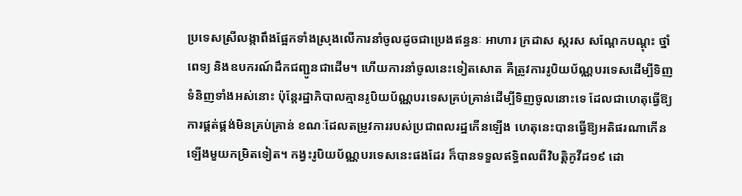ប្រទេសស្រីលង្កាពឹងផ្អែកទាំងស្រុងលើការនាំចូលដូចជាប្រេងឥន្ធនៈ អាហារ ក្រដាស ស្ករស សណ្តែកបណ្តុះ ថ្នាំពេទ្យ និងឧបករណ៍ដឹកជញ្ជូនជាដើម។ ហើយការនាំចូលនេះទៀតសោត គឺត្រូវការរូបិយប័ណ្ណបរទេសដើម្បីទិញទំនិញទាំងអស់នោះ ប៉ុន្តែរដ្ឋាភិបាលគ្មានរូបិយប័ណ្ណបរទេសគ្រប់គ្រាន់ដើម្បីទិញចូលនោះទេ ដែលជាហេតុធ្វើឱ្យការផ្គត់ផ្គង់មិនគ្រប់គ្រាន់ ខណៈដែលតម្រូវការរបស់ប្រជាពលរដ្ឋកើនឡើង ហេតុនេះបានធ្វើឱ្យអតិផរណាកើនឡើងមួយកម្រិតទៀត។ កង្វះរូបិយប័ណ្ណបរទេសនេះផងដែរ ក៏បានទទួលឥទ្ធិពលពីវិបត្តិកូវីដ១៩ ដោ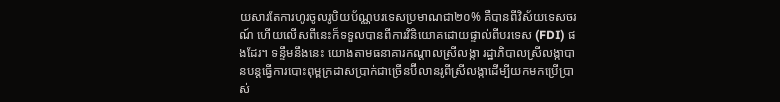យសារតែការហូរចូលរូបិយប័ណ្ណបរទេសប្រមាណជា២០% គឺបានពីវិស័យទេសចរណ៍ ហើយលើសពីនេះក៏ទទួលបានពីការវិនិយោគដោយផ្ទាល់ពីបរទេស (FDI) ផងដែរ។ ទន្ទឹមនឹងនេះ យោងតាមធនាគារកណ្តាលស្រីលង្កា រដ្ឋាភិបាលស្រីលង្កាបានបន្តធ្វើការបោះពុម្ពក្រដាសប្រាក់ជាច្រើនប៊ីលានរូពីស្រីលង្កាដើម្បីយកមកប្រើប្រាស់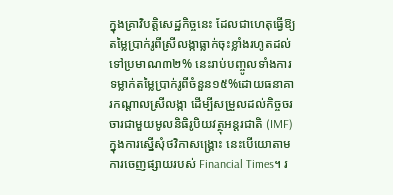ក្នុងគ្រាវិបត្តិសេដ្ឋកិច្ចនេះ ដែលជាហេតុធ្វើឱ្យតម្លៃប្រាក់រូពីស្រីលង្កាធ្លាក់ចុះខ្លាំងរហូតដល់ទៅប្រមាណ៣២% នេះរាប់បញ្ចូលទាំងការទម្លាក់តម្លៃប្រាក់រូពីចំនួន១៥%ដោយធនាគារកណ្ដាលស្រីលង្កា ដើម្បីសម្រួលដល់កិច្ចចរចារជាមួយមូលនិធិរូបិយវត្ថុអន្តរជាតិ (IMF)ក្នុងការស្នើសុំថវិកាសង្គ្រោះ នេះបើយោតាមការចេញផ្សាយរបស់ Financial Times។ រ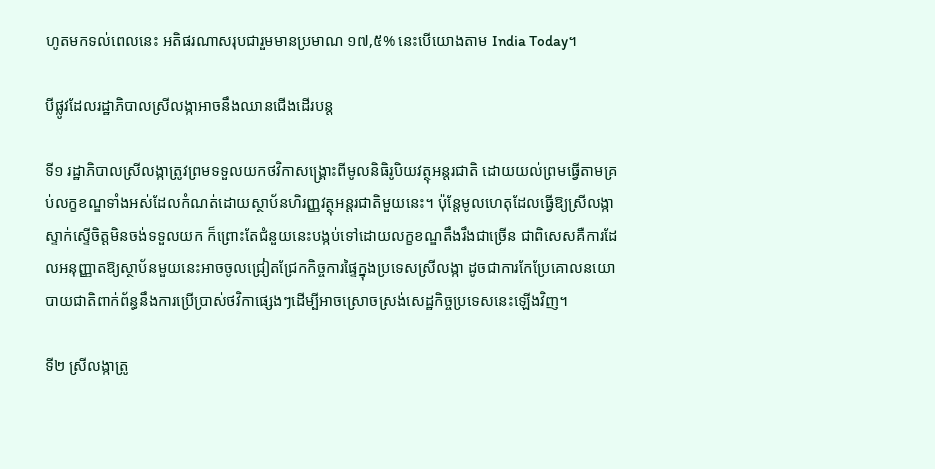ហូតមកទល់ពេលនេះ អតិផរណាសរុបជារួមមានប្រមាណ ១៧,៥% នេះបើយោងតាម India Today។

បីផ្លូវដែលរដ្ឋាភិបាលស្រីលង្កាអាចនឹងឈានជើងដើរបន្ត

ទី១ រដ្ឋាភិបាលស្រីលង្កាត្រូវព្រមទទួលយកថវិកាសង្គ្រោះពីមូលនិធិរូបិយវត្ថុអន្តរជាតិ ដោយយល់ព្រមធ្វើតាមគ្រប់លក្ខខណ្ឌទាំងអស់ដែលកំណត់ដោយស្ថាប័នហិរញ្ញវត្ថុអន្តរជាតិមួយនេះ។ ប៉ុន្តែមូលហេតុដែលធ្វើឱ្យស្រីលង្កាស្ទាក់ស្ទើចិត្តមិនចង់ទទួលយក ក៏ព្រោះតែជំនួយនេះបង្កប់ទៅដោយលក្ខខណ្ឌតឹងរឹងជាច្រើន ជាពិសេសគឺការដែលអនុញ្ញាតឱ្យស្ថាប័នមួយនេះអាចចូលជ្រៀតជ្រែកកិច្ចការផ្ទៃក្នុងប្រទេសស្រីលង្កា ដូចជាការកែប្រែគោលនយោបាយជាតិពាក់ព័ន្ធនឹងការប្រើប្រាស់ថវិកាផ្សេងៗដើម្បីអាចស្រោចស្រង់សេដ្ឋកិច្ចប្រទេសនេះឡើងវិញ។

ទី២ ស្រីលង្កាត្រូ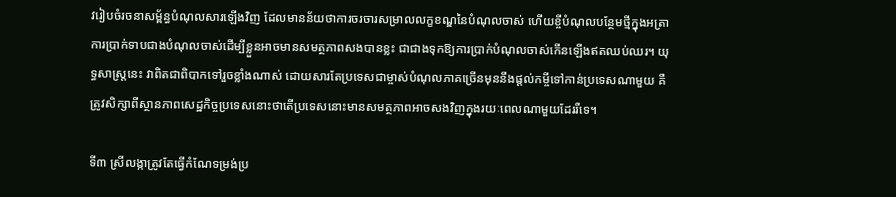វរៀបចំរចនាសម្ព័ន្ធបំណុលសារឡើងវិញ ដែលមានន័យថាការចរចារសម្រាលលក្ខខណ្ឌនៃបំណុលចាស់ ហើយខ្ចីបំណុលបន្ថែមថ្មីក្នុងអត្រាការប្រាក់ទាបជាងបំណុលចាស់ដើម្បីខ្លួនអាចមានសមត្ថភាពសងបានខ្លះ ជាជាងទុកឱ្យការប្រាក់បំណុលចាស់កើនឡើងឥតឈប់ឈរ។ យុទ្ធសាស្ត្រនេះ វាពិតជាពិបាកទៅរួចខ្លាំងណាស់ ដោយសារតែប្រទេសជាម្ចាស់បំណុលភាគច្រើនមុននឹងផ្ដល់កម្ចីទៅកាន់ប្រទេសណាមួយ គឺត្រូវសិក្សាពីស្ថានភាពសេដ្ឋកិច្ចប្រទេសនោះថាតើប្រទេសនោះមានសមត្ថភាពអាចសងវិញក្នុងរយៈពេលណាមួយដែររឺទេ។

ទី៣ ស្រីលង្កាត្រូវតែធ្វើកំណែទម្រង់ប្រ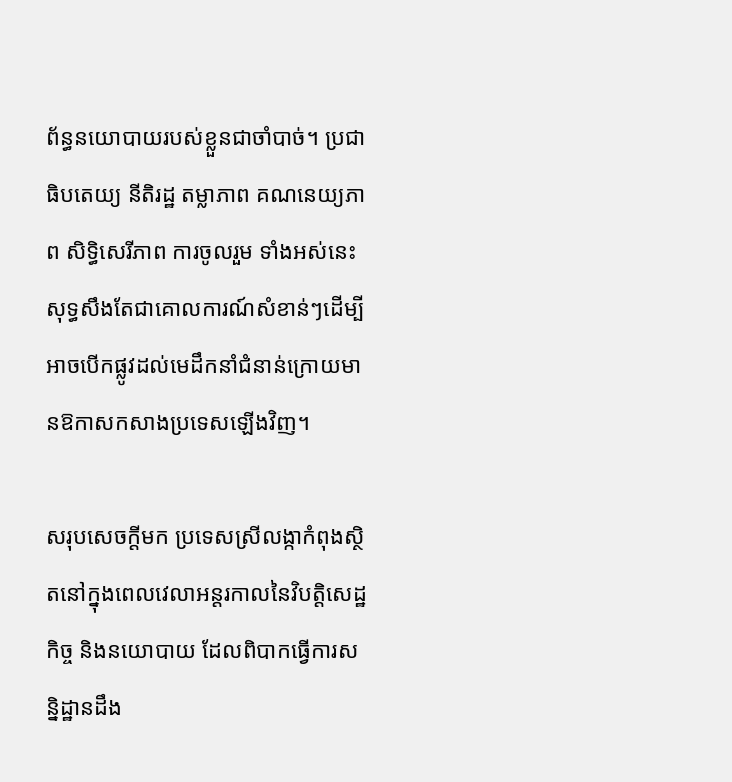ព័ន្ធនយោបាយរបស់ខ្លួនជាចាំបាច់។ ប្រជាធិបតេយ្យ នីតិរដ្ឋ តម្លាភាព គណនេយ្យភាព សិទ្ធិសេរីភាព ការចូលរួម ទាំងអស់នេះសុទ្ធសឹងតែជាគោលការណ៍សំខាន់ៗដើម្បីអាចបើកផ្លូវដល់មេដឹកនាំជំនាន់ក្រោយមានឱកាសកសាងប្រទេសឡើងវិញ។

សរុបសេចក្ដីមក ប្រទេសស្រីលង្កាកំពុងស្ថិតនៅក្នុងពេលវេលាអន្តរកាលនៃវិបត្តិសេដ្ឋកិច្ច និងនយោបាយ ដែលពិបាកធ្វើការសន្និដ្ឋានដឹង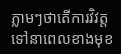ភ្លាមៗថាតើការវិវត្តទៅនាពេលខាងមុខ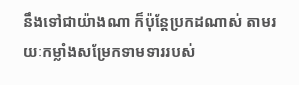នឹងទៅជាយ៉ាងណា ក៏ប៉ុន្តែប្រកដណាស់ តាមរយៈកម្លាំងសម្រែកទាមទាររបស់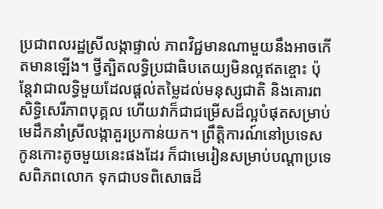ប្រជាពលរដ្ឋស្រីលង្កាផ្ទាល់ ភាពវិជ្ជមានណាមួយនឹងអាចកើតមានឡើង។ ថ្វីត្បិតលទ្ធិប្រជាធិបតេយ្យមិនល្អឥតខ្ចោះ ប៉ុន្តែវាជាលទ្ធិមួយដែលផ្ដល់តម្លៃដល់មនុស្សជាតិ និងគោរពសិទ្ធិសេរីភាពបុគ្គល ហើយវាក៏ជាជម្រើសដ៏ល្អបំផុតសម្រាប់មេដឹកនាំស្រីលង្កាគួរប្រកាន់យក។ ព្រឹត្តិការណ៍នៅប្រទេសកូនកោះតូចមួយនេះផងដែរ ក៏ជាមេរៀនសម្រាប់បណ្ដាប្រទេសពិភពលោក ទុកជាបទពិសោធដ៏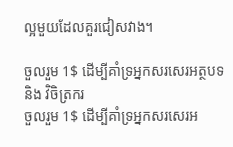ល្អមួយដែលគួរជៀសវាង។

ចួលរួម 1$ ដើម្បីគាំទ្រអ្នកសរសេរអត្ថបទ និង វិចិត្រករ
ចួលរួម 1$ ដើម្បីគាំទ្រអ្នកសរសេរអ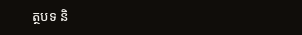ត្ថបទ និ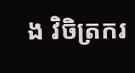ង វិចិត្រករ